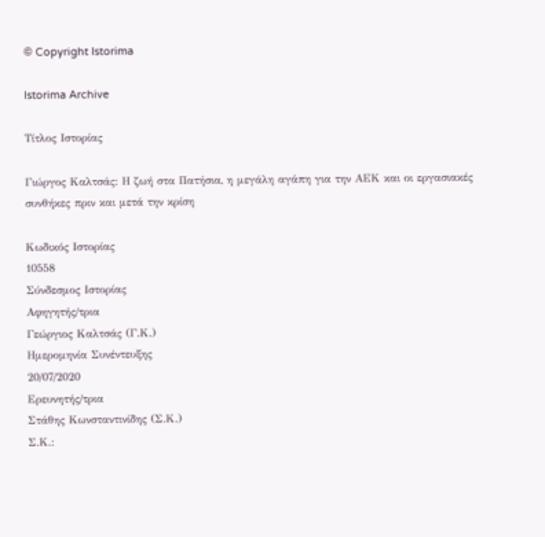© Copyright Istorima

Istorima Archive

Τίτλος Ιστορίας

Γιώργος Καλτσάς: Η ζωή στα Πατήσια, η μεγάλη αγάπη για την ΑΕΚ και οι εργασιακές συνθήκες πριν και μετά την κρίση

Κωδικός Ιστορίας
10558
Σύνδεσμος Ιστορίας
Αφηγητής/τρια
Γεώργιος Καλτσάς (Γ.Κ.)
Ημερομηνία Συνέντευξης
20/07/2020
Ερευνητής/τρια
Στάθης Κωνσταντινίδης (Σ.Κ.)
Σ.Κ.: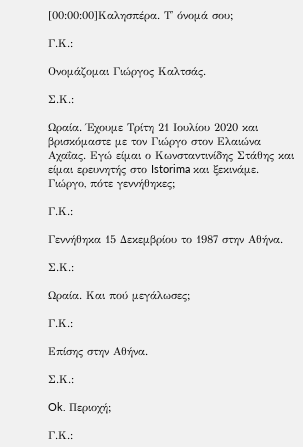[00:00:00]Καλησπέρα. Τ' όνομά σου;

Γ.Κ.:

Ονομάζομαι Γιώργος Καλτσάς.

Σ.Κ.:

Ωραία. Έχουμε Τρίτη 21 Ιουλίου 2020 και βρισκόμαστε με τον Γιώργο στον Ελαιώνα Αχαΐας. Εγώ είμαι ο Κωνσταντινίδης Στάθης και είμαι ερευνητής στο Istorima και ξεκινάμε. Γιώργο, πότε γεννήθηκες;

Γ.Κ.:

Γεννήθηκα 15 Δεκεμβρίου το 1987 στην Αθήνα.

Σ.Κ.:

Ωραία. Και πού μεγάλωσες;

Γ.Κ.:

Επίσης στην Αθήνα.

Σ.Κ.:

Ok. Περιοχή;

Γ.Κ.: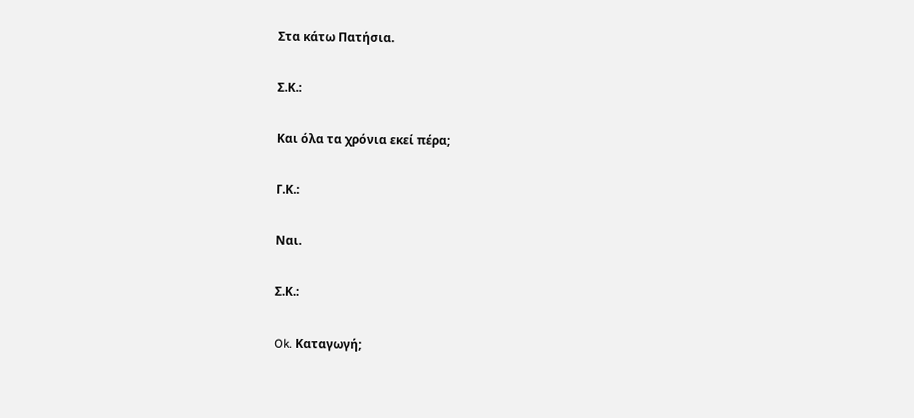Στα κάτω Πατήσια.

Σ.Κ.:

Και όλα τα χρόνια εκεί πέρα;

Γ.Κ.:

Ναι.

Σ.Κ.:

Ok. Καταγωγή;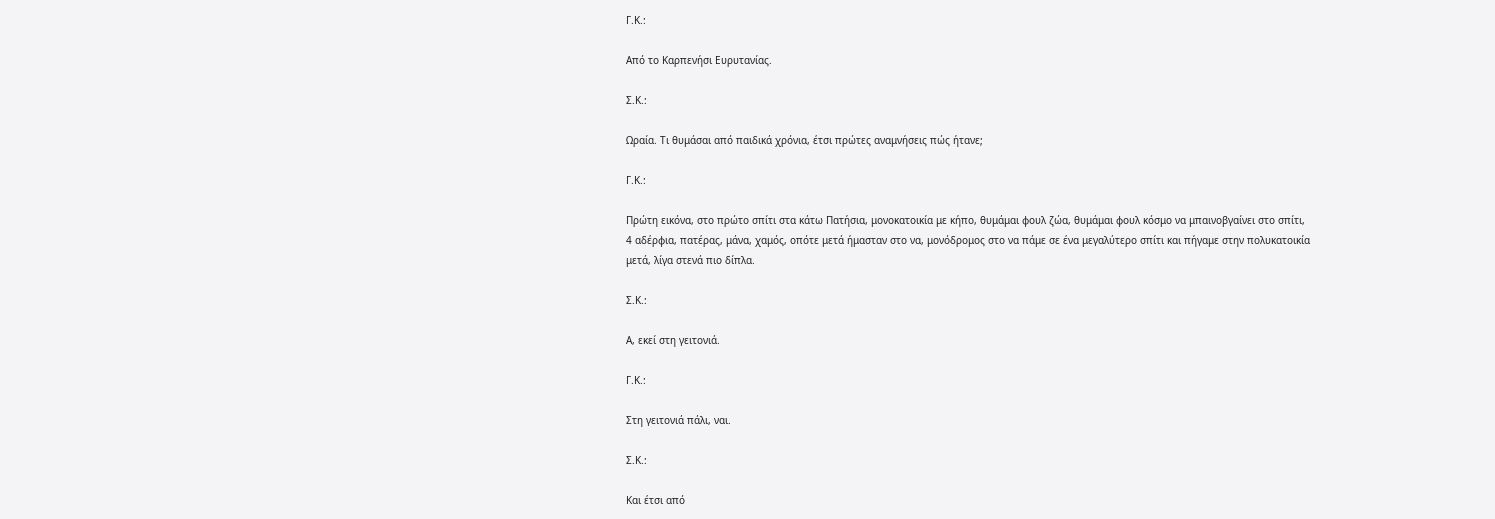Γ.Κ.:

Από το Καρπενήσι Ευρυτανίας.

Σ.Κ.:

Ωραία. Τι θυμάσαι από παιδικά χρόνια, έτσι πρώτες αναμνήσεις πώς ήτανε;

Γ.Κ.:

Πρώτη εικόνα, στο πρώτο σπίτι στα κάτω Πατήσια, μονοκατοικία με κήπο, θυμάμαι φουλ ζώα, θυμάμαι φουλ κόσμο να μπαινοβγαίνει στο σπίτι, 4 αδέρφια, πατέρας, μάνα, χαμός, οπότε μετά ήμασταν στο να, μονόδρομος στο να πάμε σε ένα μεγαλύτερο σπίτι και πήγαμε στην πολυκατοικία μετά, λίγα στενά πιο δίπλα.

Σ.Κ.:

Α, εκεί στη γειτονιά.

Γ.Κ.:

Στη γειτονιά πάλι, ναι.

Σ.Κ.:

Και έτσι από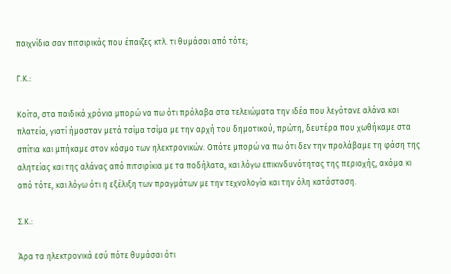παιχνίδια σαν πιτσιρικάς που έπαιζες κτλ. τι θυμάσαι από τότε;

Γ.Κ.:

Κοίτα, στα παιδικά χρόνια μπορώ να πω ότι πρόλαβα στα τελειώματα την ιδέα που λεγότανε αλάνα και πλατεία, γιατί ήμασταν μετά τσίμα τσίμα με την αρχή του δημοτικού, πρώτη, δευτέρα που χωθήκαμε στα σπίτια και μπήκαμε στον κόσμο των ηλεκτρονικών. Οπότε μπορώ να πω ότι δεν την προλάβαμε τη φάση της αλητείας και της αλάνας από πιτσιρίκια με τα ποδήλατα, και λόγω επικινδυνότητας της περιοχής, ακόμα κι από τότε, και λόγω ότι η εξέλιξη των πραγμάτων με την τεχνολογία και την όλη κατάσταση.

Σ.Κ.:

Άρα τα ηλεκτρονικά εσύ πότε θυμάσαι ότι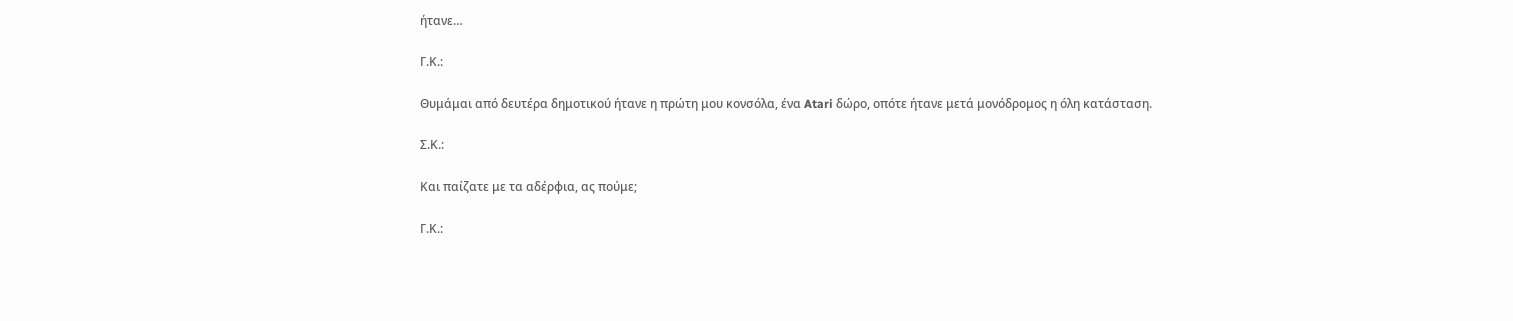ήτανε…

Γ.Κ.:

Θυμάμαι από δευτέρα δημοτικού ήτανε η πρώτη μου κονσόλα, ένα Atari δώρο, οπότε ήτανε μετά μονόδρομος η όλη κατάσταση.

Σ.Κ.:

Και παίζατε με τα αδέρφια, ας πούμε;

Γ.Κ.: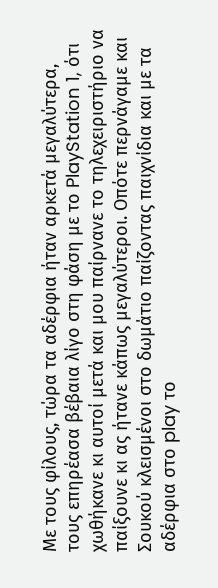Με τους φίλους, τώρα τα αδέρφια ήταν αρκετά μεγαλύτερα, τους επηρέασα βέβαια λίγο στη φάση με το PlayStation 1, ότι χωθήκανε κι αυτοί μετά και μου παίρνανε το τηλεχειριστήριο να παίξουνε κι ας ήτανε κάπως μεγαλύτεροι. Οπότε περνάγαμε και Σουκού κλεισμένοι στο δωμάτιο παίζοντας παιχνίδια και με τα αδέρφια στο play το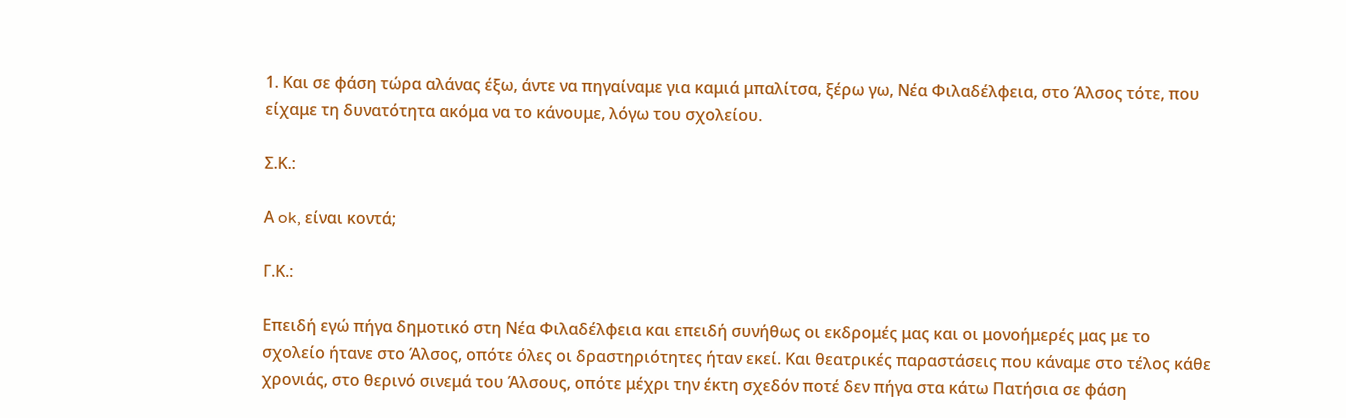1. Και σε φάση τώρα αλάνας έξω, άντε να πηγαίναμε για καμιά μπαλίτσα, ξέρω γω, Νέα Φιλαδέλφεια, στο Άλσος τότε, που είχαμε τη δυνατότητα ακόμα να το κάνουμε, λόγω του σχολείου.

Σ.Κ.:

Α ok, είναι κοντά;

Γ.Κ.:

Επειδή εγώ πήγα δημοτικό στη Νέα Φιλαδέλφεια και επειδή συνήθως οι εκδρομές μας και οι μονοήμερές μας με το σχολείο ήτανε στο Άλσος, οπότε όλες οι δραστηριότητες ήταν εκεί. Και θεατρικές παραστάσεις που κάναμε στο τέλος κάθε χρονιάς, στο θερινό σινεμά του Άλσους, οπότε μέχρι την έκτη σχεδόν ποτέ δεν πήγα στα κάτω Πατήσια σε φάση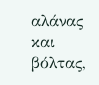αλάνας και βόλτας,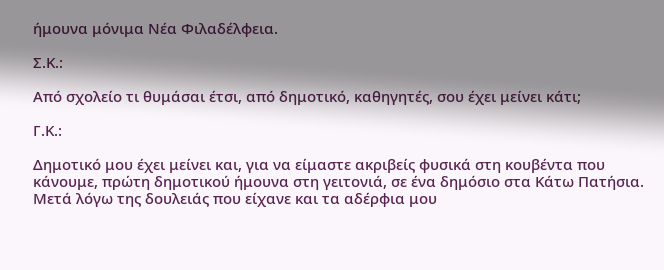ήμουνα μόνιμα Νέα Φιλαδέλφεια.

Σ.Κ.:

Από σχολείο τι θυμάσαι έτσι, από δημοτικό, καθηγητές, σου έχει μείνει κάτι;

Γ.Κ.:

Δημοτικό μου έχει μείνει και, για να είμαστε ακριβείς φυσικά στη κουβέντα που κάνουμε, πρώτη δημοτικού ήμουνα στη γειτονιά, σε ένα δημόσιο στα Κάτω Πατήσια. Μετά λόγω της δουλειάς που είχανε και τα αδέρφια μου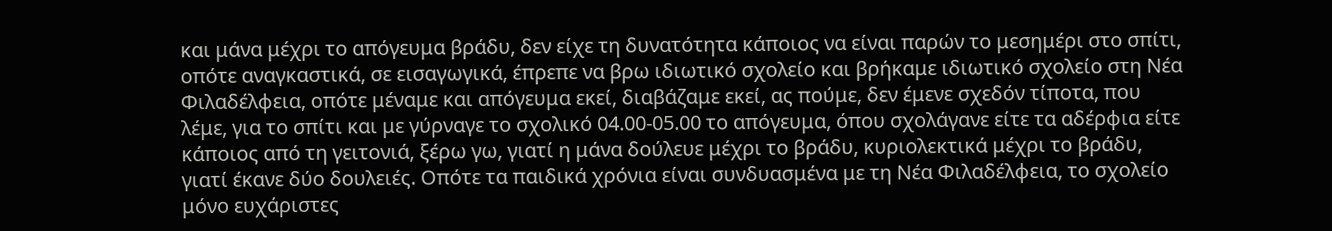και μάνα μέχρι το απόγευμα βράδυ, δεν είχε τη δυνατότητα κάποιος να είναι παρών το μεσημέρι στο σπίτι, οπότε αναγκαστικά, σε εισαγωγικά, έπρεπε να βρω ιδιωτικό σχολείο και βρήκαμε ιδιωτικό σχολείο στη Νέα Φιλαδέλφεια, οπότε μέναμε και απόγευμα εκεί, διαβάζαμε εκεί, ας πούμε, δεν έμενε σχεδόν τίποτα, που λέμε, για το σπίτι και με γύρναγε το σχολικό 04.00-05.00 το απόγευμα, όπου σχολάγανε είτε τα αδέρφια είτε κάποιος από τη γειτονιά, ξέρω γω, γιατί η μάνα δούλευε μέχρι το βράδυ, κυριολεκτικά μέχρι το βράδυ, γιατί έκανε δύο δουλειές. Οπότε τα παιδικά χρόνια είναι συνδυασμένα με τη Νέα Φιλαδέλφεια, το σχολείο μόνο ευχάριστες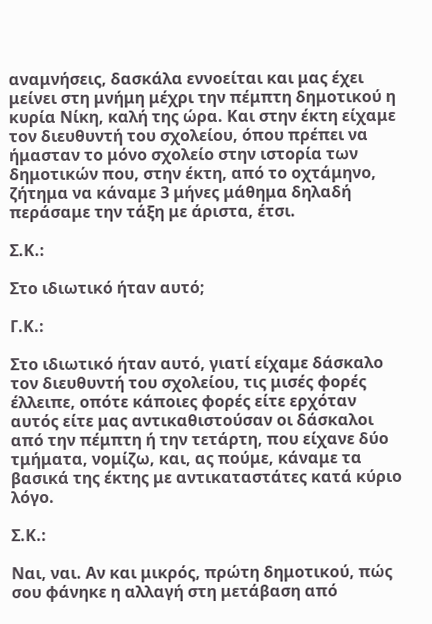αναμνήσεις, δασκάλα εννοείται και μας έχει μείνει στη μνήμη μέχρι την πέμπτη δημοτικού η κυρία Νίκη, καλή της ώρα. Και στην έκτη είχαμε τον διευθυντή του σχολείου, όπου πρέπει να ήμασταν το μόνο σχολείο στην ιστορία των δημοτικών που, στην έκτη, από το οχτάμηνο, ζήτημα να κάναμε 3 μήνες μάθημα δηλαδή περάσαμε την τάξη με άριστα, έτσι.

Σ.Κ.:

Στο ιδιωτικό ήταν αυτό;

Γ.Κ.:

Στο ιδιωτικό ήταν αυτό, γιατί είχαμε δάσκαλο τον διευθυντή του σχολείου, τις μισές φορές έλλειπε, οπότε κάποιες φορές είτε ερχόταν αυτός είτε μας αντικαθιστούσαν οι δάσκαλοι από την πέμπτη ή την τετάρτη, που είχανε δύο τμήματα, νομίζω, και, ας πούμε, κάναμε τα βασικά της έκτης με αντικαταστάτες κατά κύριο λόγο.

Σ.Κ.:

Ναι, ναι. Αν και μικρός, πρώτη δημοτικού, πώς σου φάνηκε η αλλαγή στη μετάβαση από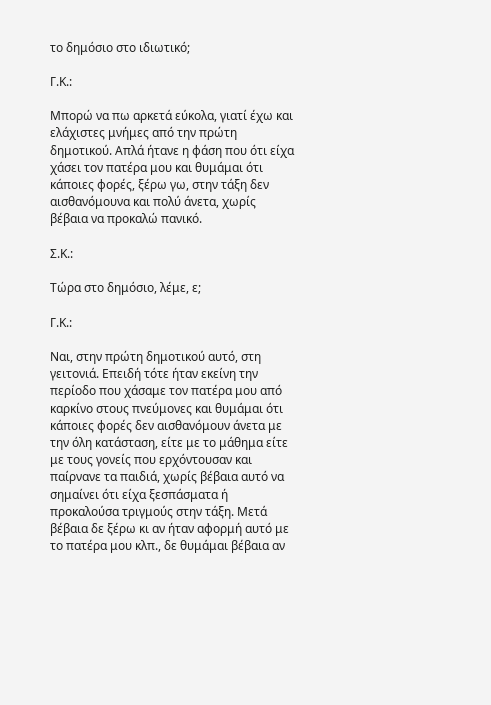το δημόσιο στο ιδιωτικό;

Γ.Κ.:

Μπορώ να πω αρκετά εύκολα, γιατί έχω και ελάχιστες μνήμες από την πρώτη δημοτικού. Απλά ήτανε η φάση που ότι είχα χάσει τον πατέρα μου και θυμάμαι ότι κάποιες φορές, ξέρω γω, στην τάξη δεν αισθανόμουνα και πολύ άνετα, χωρίς βέβαια να προκαλώ πανικό.

Σ.Κ.:

Τώρα στο δημόσιο, λέμε, ε;

Γ.Κ.:

Ναι, στην πρώτη δημοτικού αυτό, στη γειτονιά. Επειδή τότε ήταν εκείνη την περίοδο που χάσαμε τον πατέρα μου από καρκίνο στους πνεύμονες και θυμάμαι ότι κάποιες φορές δεν αισθανόμουν άνετα με την όλη κατάσταση, είτε με το μάθημα είτε με τους γονείς που ερχόντουσαν και παίρνανε τα παιδιά, χωρίς βέβαια αυτό να σημαίνει ότι είχα ξεσπάσματα ή προκαλούσα τριγμούς στην τάξη. Μετά βέβαια δε ξέρω κι αν ήταν αφορμή αυτό με το πατέρα μου κλπ., δε θυμάμαι βέβαια αν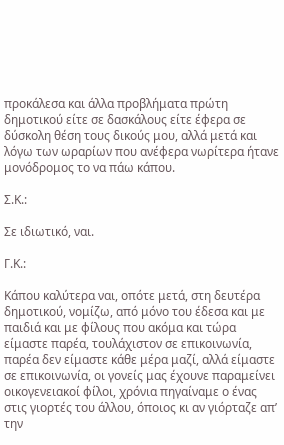προκάλεσα και άλλα προβλήματα πρώτη δημοτικού είτε σε δασκάλους είτε έφερα σε δύσκολη θέση τους δικούς μου, αλλά μετά και λόγω των ωραρίων που ανέφερα νωρίτερα ήτανε μονόδρομος το να πάω κάπου.

Σ.Κ.:

Σε ιδιωτικό, ναι.

Γ.Κ.:

Κάπου καλύτερα ναι, οπότε μετά, στη δευτέρα δημοτικού, νομίζω, από μόνο του έδεσα και με παιδιά και με φίλους που ακόμα και τώρα είμαστε παρέα, τουλάχιστον σε επικοινωνία, παρέα δεν είμαστε κάθε μέρα μαζί, αλλά είμαστε σε επικοινωνία, οι γονείς μας έχουνε παραμείνει οικογενειακοί φίλοι, χρόνια πηγαίναμε ο ένας στις γιορτές του άλλου, όποιος κι αν γιόρταζε απ’ την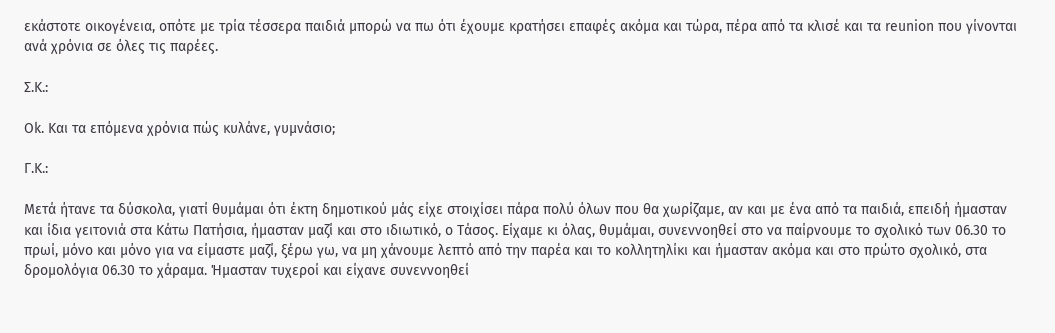εκάστοτε οικογένεια, οπότε με τρία τέσσερα παιδιά μπορώ να πω ότι έχουμε κρατήσει επαφές ακόμα και τώρα, πέρα από τα κλισέ και τα reunion που γίνονται ανά χρόνια σε όλες τις παρέες.

Σ.Κ.:

Ok. Και τα επόμενα χρόνια πώς κυλάνε, γυμνάσιο;

Γ.Κ.:

Μετά ήτανε τα δύσκολα, γιατί θυμάμαι ότι έκτη δημοτικού μάς είχε στοιχίσει πάρα πολύ όλων που θα χωρίζαμε, αν και με ένα από τα παιδιά, επειδή ήμασταν και ίδια γειτονιά στα Κάτω Πατήσια, ήμασταν μαζί και στο ιδιωτικό, ο Τάσος. Είχαμε κι όλας, θυμάμαι, συνεννοηθεί στο να παίρνουμε το σχολικό των 06.30 το πρωί, μόνο και μόνο για να είμαστε μαζί, ξέρω γω, να μη χάνουμε λεπτό από την παρέα και το κολλητηλίκι και ήμασταν ακόμα και στο πρώτο σχολικό, στα δρομολόγια 06.30 το χάραμα. Ήμασταν τυχεροί και είχανε συνεννοηθεί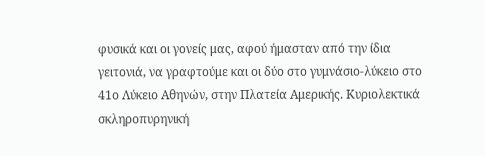φυσικά και οι γονείς μας, αφού ήμασταν από την ίδια γειτονιά, να γραφτούμε και οι δύο στο γυμνάσιο-λύκειο στο 41ο Λύκειο Αθηνών, στην Πλατεία Αμερικής. Κυριολεκτικά σκληροπυρηνική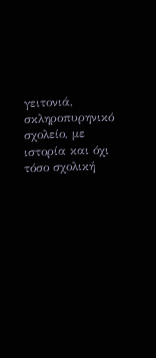γειτονιά, σκληροπυρηνικό σχολείο, με ιστορία και όχι τόσο σχολική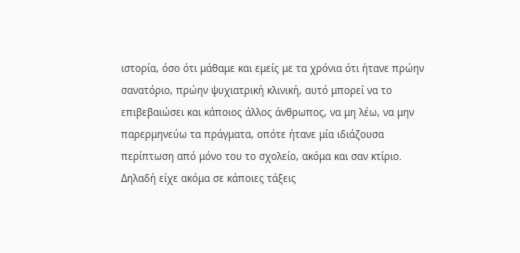ιστορία, όσο ότι μάθαμε και εμείς με τα χρόνια ότι ήτανε πρώην σανατόριο, πρώην ψυχιατρική κλινική, αυτό μπορεί να το επιβεβαιώσει και κάποιος άλλος άνθρωπος, να μη λέω, να μην παρερμηνεύω τα πράγματα, οπότε ήτανε μία ιδιάζουσα περίπτωση από μόνο του το σχολείο, ακόμα και σαν κτίριο. Δηλαδή είχε ακόμα σε κάποιες τάξεις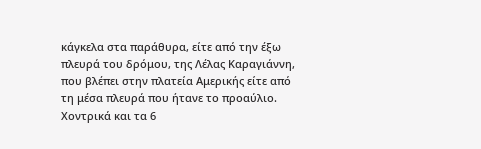κάγκελα στα παράθυρα, είτε από την έξω πλευρά του δρόμου, της Λέλας Καραγιάννη, που βλέπει στην πλατεία Αμερικής είτε από τη μέσα πλευρά που ήτανε το προαύλιο. Χοντρικά και τα 6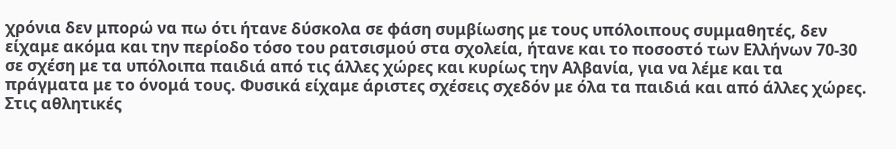χρόνια δεν μπορώ να πω ότι ήτανε δύσκολα σε φάση συμβίωσης με τους υπόλοιπους συμμαθητές, δεν είχαμε ακόμα και την περίοδο τόσο του ρατσισμού στα σχολεία, ήτανε και το ποσοστό των Ελλήνων 70-30 σε σχέση με τα υπόλοιπα παιδιά από τις άλλες χώρες και κυρίως την Αλβανία, για να λέμε και τα πράγματα με το όνομά τους. Φυσικά είχαμε άριστες σχέσεις σχεδόν με όλα τα παιδιά και από άλλες χώρες. Στις αθλητικές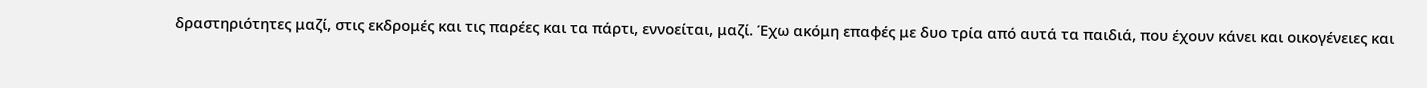δραστηριότητες μαζί, στις εκδρομές και τις παρέες και τα πάρτι, εννοείται, μαζί. Έχω ακόμη επαφές με δυο τρία από αυτά τα παιδιά, που έχουν κάνει και οικογένειες και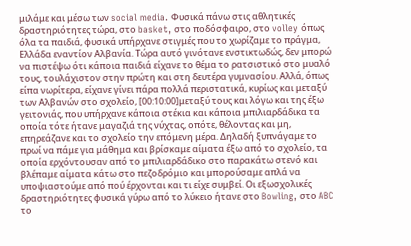μιλάμε και μέσω των social media. Φυσικά πάνω στις αθλητικές δραστηριότητες τώρα, στο basket, στο ποδόσφαιρο, στο volley όπως όλα τα παιδιά, φυσικά υπήρχανε στιγμές που το χωρίζαμε το πράγμα, Ελλάδα εναντίον Αλβανία. Τώρα αυτό γινότανε ενστικτωδώς, δεν μπορώ να πιστέψω ότι κάποια παιδιά είχανε το θέμα το ρατσιστικό στο μυαλό τους, τουλάχιστον στην πρώτη και στη δευτέρα γυμνασίου. Αλλά, όπως είπα νωρίτερα, είχανε γίνει πάρα πολλά περιστατικά, κυρίως και μεταξύ των Αλβανών στο σχολείο, [00:10:00]μεταξύ τους και λόγω και της έξω γειτονιάς, που υπήρχανε κάποια στέκια και κάποια μπιλιαρδάδικα τα οποία τότε ήτανε μαγαζιά της νύχτας, οπότε, θέλοντας και μη, επηρεάζανε και το σχολείο την επόμενη μέρα. Δηλαδή ξυπνάγαμε το πρωί να πάμε για μάθημα και βρίσκαμε αίματα έξω από το σχολείο, τα οποία ερχόντουσαν από το μπιλιαρδάδικο στο παρακάτω στενό και βλέπαμε αίματα κάτω στο πεζοδρόμιο και μπορούσαμε απλά να υποψιαστούμε από πού έρχονται και τι είχε συμβεί. Οι εξωσχολικές δραστηριότητες φυσικά γύρω από το λύκειο ήτανε στο Bowling, στο ABC το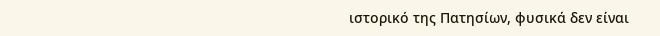ιστoρικό της Πατησίων, φυσικά δεν είναι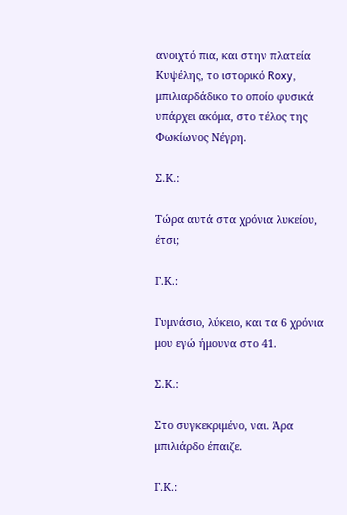ανοιχτό πια, και στην πλατεία Κυψέλης, το ιστορικό Roxy, μπιλιαρδάδικο το οποίο φυσικά υπάρχει ακόμα, στο τέλος της Φωκίωνος Νέγρη.

Σ.Κ.:

Τώρα αυτά στα χρόνια λυκείου, έτσι;

Γ.Κ.:

Γυμνάσιο, λύκειο, και τα 6 χρόνια μου εγώ ήμουνα στο 41.

Σ.Κ.:

Στο συγκεκριμένο, ναι. Άρα μπιλιάρδο έπαιζε.

Γ.Κ.: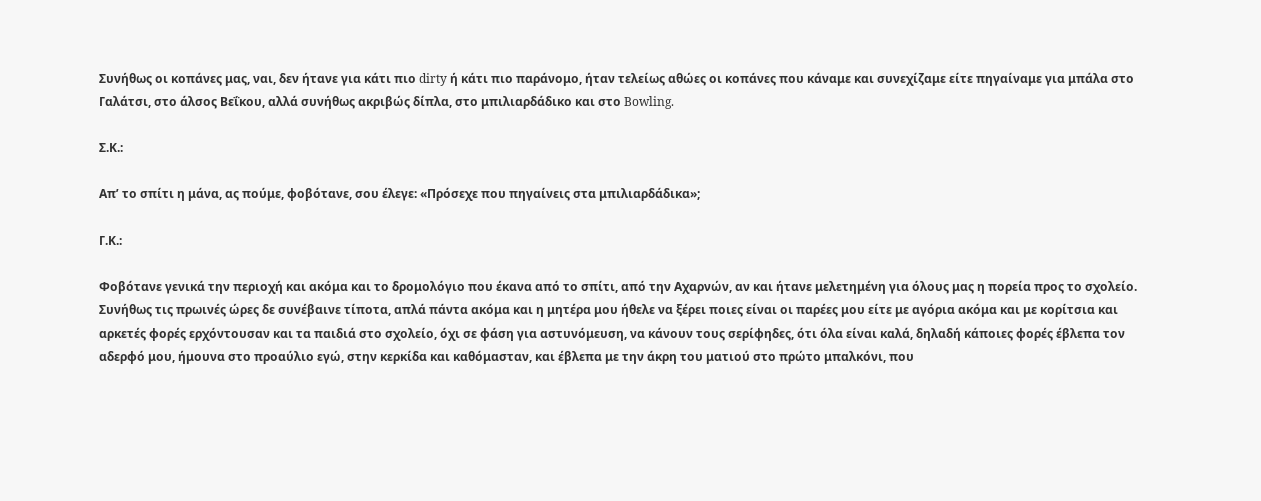Συνήθως οι κοπάνες μας, ναι, δεν ήτανε για κάτι πιο dirty ή κάτι πιο παράνομο, ήταν τελείως αθώες οι κοπάνες που κάναμε και συνεχίζαμε είτε πηγαίναμε για μπάλα στο Γαλάτσι, στο άλσος Βεΐκου, αλλά συνήθως ακριβώς δίπλα, στο μπιλιαρδάδικο και στο Bowling.

Σ.Κ.:

Απ’ το σπίτι η μάνα, ας πούμε, φοβότανε, σου έλεγε: «Πρόσεχε που πηγαίνεις στα μπιλιαρδάδικα»;

Γ.Κ.:

Φοβότανε γενικά την περιοχή και ακόμα και το δρομολόγιο που έκανα από το σπίτι, από την Αχαρνών, αν και ήτανε μελετημένη για όλους μας η πορεία προς το σχολείο. Συνήθως τις πρωινές ώρες δε συνέβαινε τίποτα, απλά πάντα ακόμα και η μητέρα μου ήθελε να ξέρει ποιες είναι οι παρέες μου είτε με αγόρια ακόμα και με κορίτσια και αρκετές φορές ερχόντουσαν και τα παιδιά στο σχολείο, όχι σε φάση για αστυνόμευση, να κάνουν τους σερίφηδες, ότι όλα είναι καλά, δηλαδή κάποιες φορές έβλεπα τον αδερφό μου, ήμουνα στο προαύλιο εγώ, στην κερκίδα και καθόμασταν, και έβλεπα με την άκρη του ματιού στο πρώτο μπαλκόνι, που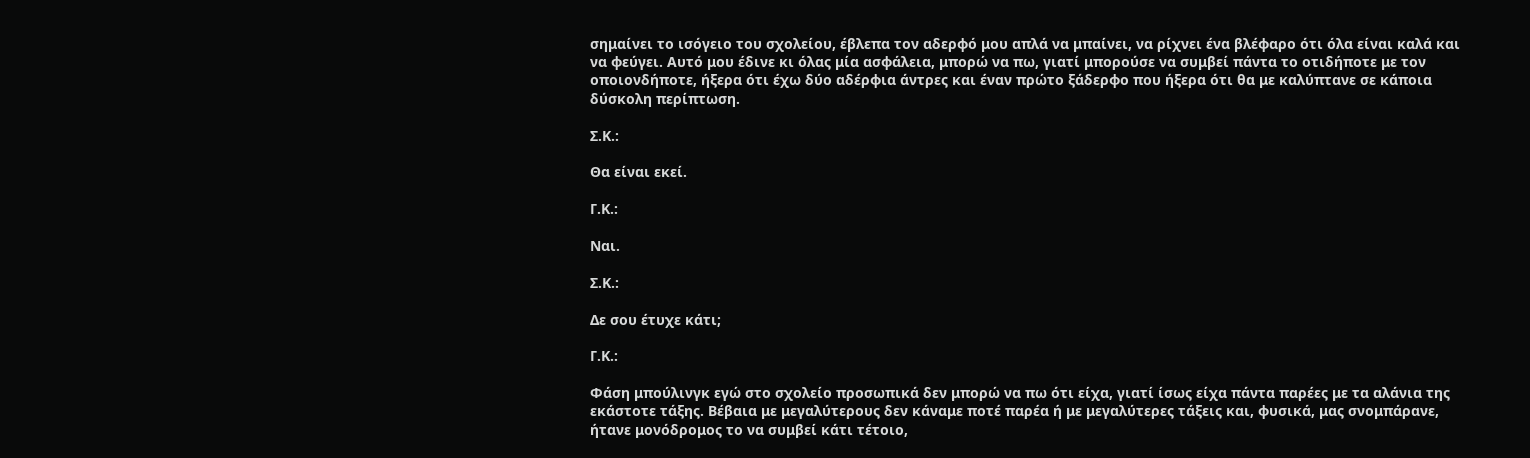σημαίνει το ισόγειο του σχολείου, έβλεπα τον αδερφό μου απλά να μπαίνει, να ρίχνει ένα βλέφαρο ότι όλα είναι καλά και να φεύγει. Αυτό μου έδινε κι όλας μία ασφάλεια, μπορώ να πω, γιατί μπορούσε να συμβεί πάντα το οτιδήποτε με τον οποιονδήποτε, ήξερα ότι έχω δύο αδέρφια άντρες και έναν πρώτο ξάδερφο που ήξερα ότι θα με καλύπτανε σε κάποια δύσκολη περίπτωση.

Σ.Κ.:

Θα είναι εκεί.

Γ.Κ.:

Ναι.

Σ.Κ.:

Δε σου έτυχε κάτι;

Γ.Κ.:

Φάση μπούλινγκ εγώ στο σχολείο προσωπικά δεν μπορώ να πω ότι είχα, γιατί ίσως είχα πάντα παρέες με τα αλάνια της εκάστοτε τάξης. Βέβαια με μεγαλύτερους δεν κάναμε ποτέ παρέα ή με μεγαλύτερες τάξεις και, φυσικά, μας σνομπάρανε, ήτανε μονόδρομος το να συμβεί κάτι τέτοιο,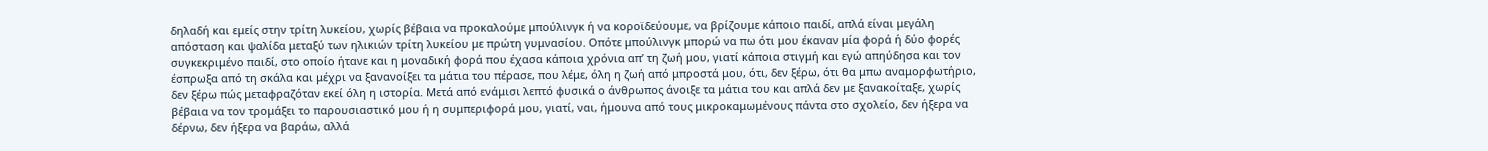δηλαδή και εμείς στην τρίτη λυκείου, χωρίς βέβαια να προκαλούμε μπούλινγκ ή να κοροϊδεύουμε, να βρίζουμε κάποιο παιδί, απλά είναι μεγάλη απόσταση και ψαλίδα μεταξύ των ηλικιών τρίτη λυκείου με πρώτη γυμνασίου. Οπότε μπούλινγκ μπορώ να πω ότι μου έκαναν μία φορά ή δύο φορές συγκεκριμένο παιδί, στο οποίο ήτανε και η μοναδική φορά που έχασα κάποια χρόνια απ’ τη ζωή μου, γιατί κάποια στιγμή και εγώ απηύδησα και τον έσπρωξα από τη σκάλα και μέχρι να ξανανοίξει τα μάτια του πέρασε, που λέμε, όλη η ζωή από μπροστά μου, ότι, δεν ξέρω, ότι θα μπω αναμορφωτήριο, δεν ξέρω πώς μεταφραζόταν εκεί όλη η ιστορία. Μετά από ενάμισι λεπτό φυσικά ο άνθρωπος άνοιξε τα μάτια του και απλά δεν με ξανακοίταξε, χωρίς βέβαια να τον τρομάξει το παρουσιαστικό μου ή η συμπεριφορά μου, γιατί, ναι, ήμουνα από τους μικροκαμωμένους πάντα στο σχολείο, δεν ήξερα να δέρνω, δεν ήξερα να βαράω, αλλά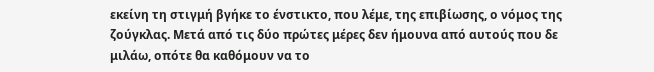εκείνη τη στιγμή βγήκε το ένστικτο, που λέμε, της επιβίωσης, ο νόμος της ζούγκλας. Μετά από τις δύο πρώτες μέρες δεν ήμουνα από αυτούς που δε μιλάω, οπότε θα καθόμουν να το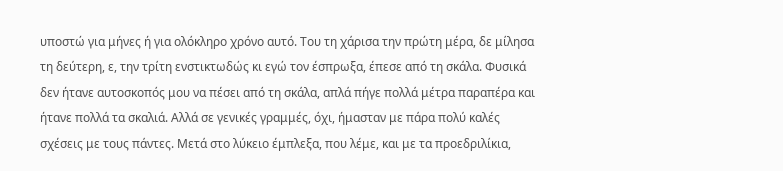υποστώ για μήνες ή για ολόκληρο χρόνο αυτό. Του τη χάρισα την πρώτη μέρα, δε μίλησα τη δεύτερη, ε, την τρίτη ενστικτωδώς κι εγώ τον έσπρωξα, έπεσε από τη σκάλα. Φυσικά δεν ήτανε αυτοσκοπός μου να πέσει από τη σκάλα, απλά πήγε πολλά μέτρα παραπέρα και ήτανε πολλά τα σκαλιά. Αλλά σε γενικές γραμμές, όχι, ήμασταν με πάρα πολύ καλές σχέσεις με τους πάντες. Μετά στο λύκειο έμπλεξα, που λέμε, και με τα προεδριλίκια,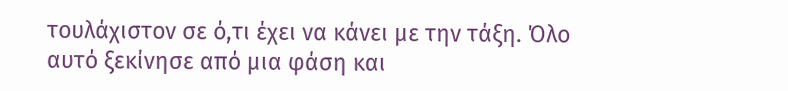τουλάχιστον σε ό,τι έχει να κάνει με την τάξη. Όλο αυτό ξεκίνησε από μια φάση και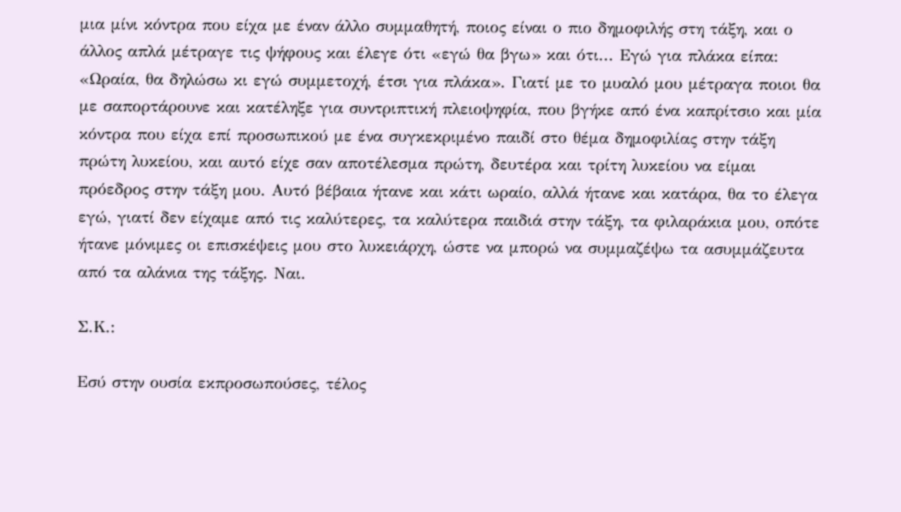μια μίνι κόντρα που είχα με έναν άλλο συμμαθητή, ποιος είναι ο πιο δημοφιλής στη τάξη, και ο άλλος απλά μέτραγε τις ψήφους και έλεγε ότι «εγώ θα βγω» και ότι... Εγώ για πλάκα είπα: «Ωραία, θα δηλώσω κι εγώ συμμετοχή, έτσι για πλάκα». Γιατί με το μυαλό μου μέτραγα ποιοι θα με σαπορτάρουνε και κατέληξε για συντριπτική πλειοψηφία, που βγήκε από ένα καπρίτσιο και μία κόντρα που είχα επί προσωπικού με ένα συγκεκριμένο παιδί στο θέμα δημοφιλίας στην τάξη πρώτη λυκείου, και αυτό είχε σαν αποτέλεσμα πρώτη, δευτέρα και τρίτη λυκείου να είμαι πρόεδρος στην τάξη μου. Αυτό βέβαια ήτανε και κάτι ωραίο, αλλά ήτανε και κατάρα, θα το έλεγα εγώ, γιατί δεν είχαμε από τις καλύτερες, τα καλύτερα παιδιά στην τάξη, τα φιλαράκια μου, οπότε ήτανε μόνιμες οι επισκέψεις μου στο λυκειάρχη, ώστε να μπορώ να συμμαζέψω τα ασυμμάζευτα από τα αλάνια της τάξης. Ναι.

Σ.Κ.:

Εσύ στην ουσία εκπροσωπούσες, τέλος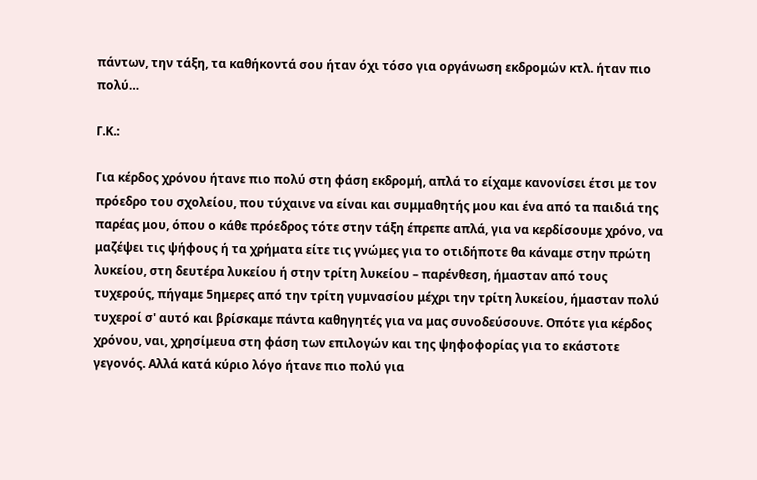πάντων, την τάξη, τα καθήκοντά σου ήταν όχι τόσο για οργάνωση εκδρομών κτλ. ήταν πιο πολύ…

Γ.Κ.:

Για κέρδος χρόνου ήτανε πιο πολύ στη φάση εκδρομή, απλά το είχαμε κανονίσει έτσι με τον πρόεδρο του σχολείου, που τύχαινε να είναι και συμμαθητής μου και ένα από τα παιδιά της παρέας μου, όπου ο κάθε πρόεδρος τότε στην τάξη έπρεπε απλά, για να κερδίσουμε χρόνο, να μαζέψει τις ψήφους ή τα χρήματα είτε τις γνώμες για το οτιδήποτε θα κάναμε στην πρώτη λυκείου, στη δευτέρα λυκείου ή στην τρίτη λυκείου – παρένθεση, ήμασταν από τους τυχερούς, πήγαμε 5ημερες από την τρίτη γυμνασίου μέχρι την τρίτη λυκείου, ήμασταν πολύ τυχεροί σ' αυτό και βρίσκαμε πάντα καθηγητές για να μας συνοδεύσουνε. Οπότε για κέρδος χρόνου, ναι, χρησίμευα στη φάση των επιλογών και της ψηφοφορίας για το εκάστοτε γεγονός. Αλλά κατά κύριο λόγο ήτανε πιο πολύ για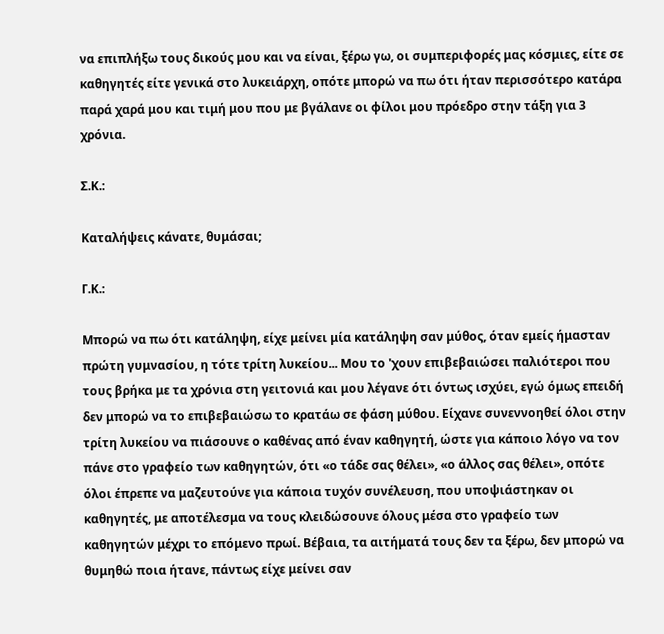να επιπλήξω τους δικούς μου και να είναι, ξέρω γω, οι συμπεριφορές μας κόσμιες, είτε σε καθηγητές είτε γενικά στο λυκειάρχη, οπότε μπορώ να πω ότι ήταν περισσότερο κατάρα παρά χαρά μου και τιμή μου που με βγάλανε οι φίλοι μου πρόεδρο στην τάξη για 3 χρόνια.

Σ.Κ.:

Καταλήψεις κάνατε, θυμάσαι;

Γ.Κ.:

Μπορώ να πω ότι κατάληψη, είχε μείνει μία κατάληψη σαν μύθος, όταν εμείς ήμασταν πρώτη γυμνασίου, η τότε τρίτη λυκείου... Μου το 'χουν επιβεβαιώσει παλιότεροι που τους βρήκα με τα χρόνια στη γειτονιά και μου λέγανε ότι όντως ισχύει, εγώ όμως επειδή δεν μπορώ να το επιβεβαιώσω το κρατάω σε φάση μύθου. Είχανε συνεννοηθεί όλοι στην τρίτη λυκείου να πιάσουνε ο καθένας από έναν καθηγητή, ώστε για κάποιο λόγο να τον πάνε στο γραφείο των καθηγητών, ότι «ο τάδε σας θέλει», «ο άλλος σας θέλει», οπότε όλοι έπρεπε να μαζευτούνε για κάποια τυχόν συνέλευση, που υποψιάστηκαν οι καθηγητές, με αποτέλεσμα να τους κλειδώσουνε όλους μέσα στο γραφείο των καθηγητών μέχρι το επόμενο πρωί. Βέβαια, τα αιτήματά τους δεν τα ξέρω, δεν μπορώ να θυμηθώ ποια ήτανε, πάντως είχε μείνει σαν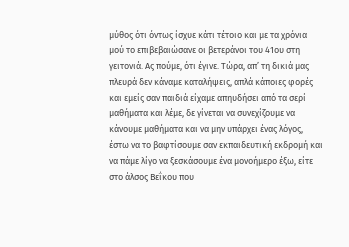μύθος ότι όντως ίσχυε κάτι τέτοιο και με τα χρόνια μού το επιβεβαιώσανε οι βετεράνοι του 41ου στη γειτονιά. Ας πούμε, ότι έγινε. Τώρα, απ’ τη δικιά μας πλευρά δεν κάναμε καταλήψεις, απλά κάποιες φορές και εμείς σαν παιδιά είχαμε απηυδήσει από τα σερί μαθήματα και λέμε, δε γίνεται να συνεχίζουμε να κάνουμε μαθήματα και να μην υπάρχει ένας λόγος, έστω να το βαφτίσουμε σαν εκπαιδευτική εκδρομή και να πάμε λίγο να ξεσκάσουμε ένα μονοήμερο έξω, είτε στο άλσος Βεΐκου που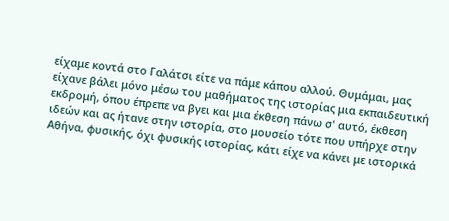είχαμε κοντά στο Γαλάτσι είτε να πάμε κάπου αλλού. Θυμάμαι, μας είχανε βάλει μόνο μέσω του μαθήματος της ιστορίας μια εκπαιδευτική εκδρομή, όπου έπρεπε να βγει και μια έκθεση πάνω σ' αυτό, έκθεση ιδεών και ας ήτανε στην ιστορία, στο μουσείο τότε που υπήρχε στην Αθήνα, φυσικής, όχι φυσικής ιστορίας, κάτι είχε να κάνει με ιστορικά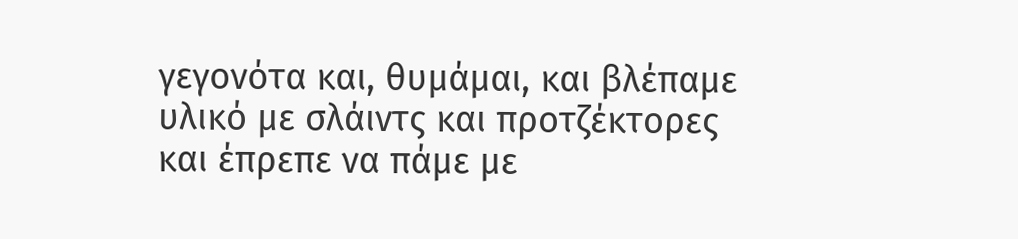γεγονότα και, θυμάμαι, και βλέπαμε υλικό με σλάιντς και προτζέκτορες και έπρεπε να πάμε με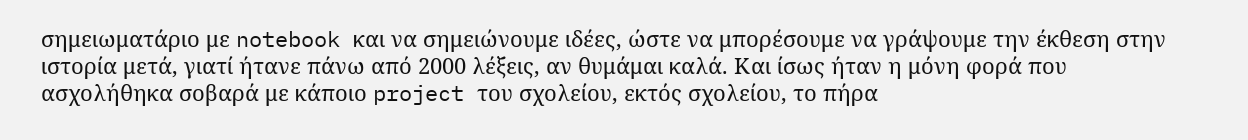σημειωματάριο με notebook και να σημειώνουμε ιδέες, ώστε να μπορέσουμε να γράψουμε την έκθεση στην ιστορία μετά, γιατί ήτανε πάνω από 2000 λέξεις, αν θυμάμαι καλά. Και ίσως ήταν η μόνη φορά που ασχολήθηκα σοβαρά με κάποιο project του σχολείου, εκτός σχολείου, το πήρα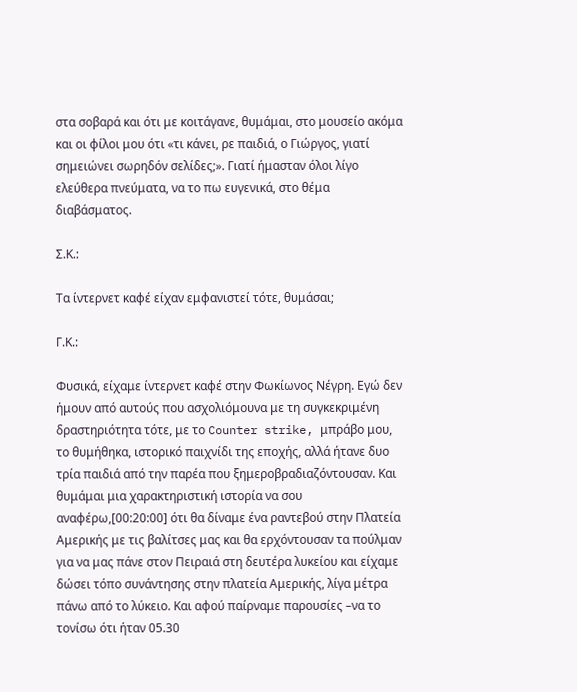στα σοβαρά και ότι με κοιτάγανε, θυμάμαι, στο μουσείο ακόμα και οι φίλοι μου ότι «τι κάνει, ρε παιδιά, ο Γιώργος, γιατί σημειώνει σωρηδόν σελίδες;». Γιατί ήμασταν όλοι λίγο ελεύθερα πνεύματα, να το πω ευγενικά, στο θέμα διαβάσματος.

Σ.Κ.:

Τα ίντερνετ καφέ είχαν εμφανιστεί τότε, θυμάσαι;

Γ.Κ.:

Φυσικά, είχαμε ίντερνετ καφέ στην Φωκίωνος Νέγρη. Εγώ δεν ήμουν από αυτούς που ασχολιόμουνα με τη συγκεκριμένη δραστηριότητα τότε, με το Counter strike, μπράβο μου, το θυμήθηκα, ιστορικό παιχνίδι της εποχής, αλλά ήτανε δυο τρία παιδιά από την παρέα που ξημεροβραδιαζόντουσαν. Και θυμάμαι μια χαρακτηριστική ιστορία να σου αναφέρω,[00:20:00] ότι θα δίναμε ένα ραντεβού στην Πλατεία Αμερικής με τις βαλίτσες μας και θα ερχόντουσαν τα πούλμαν για να μας πάνε στον Πειραιά στη δευτέρα λυκείου και είχαμε δώσει τόπο συνάντησης στην πλατεία Αμερικής, λίγα μέτρα πάνω από το λύκειο. Και αφού παίρναμε παρουσίες –να το τονίσω ότι ήταν 05.30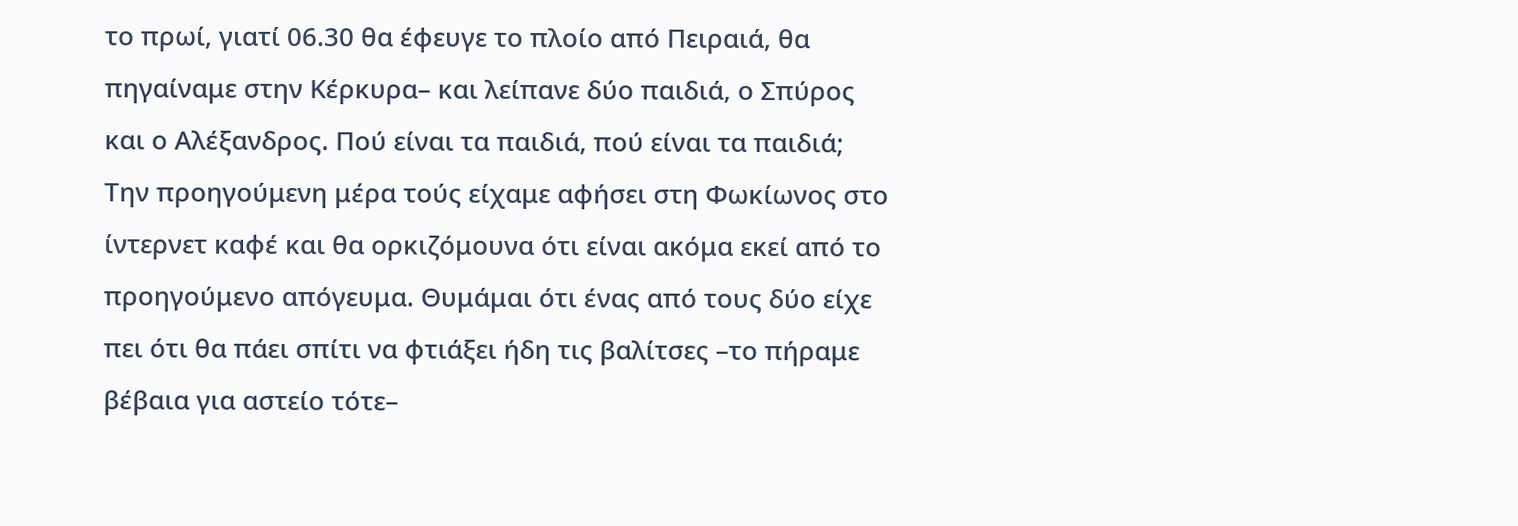το πρωί, γιατί 06.30 θα έφευγε το πλοίο από Πειραιά, θα πηγαίναμε στην Κέρκυρα– και λείπανε δύο παιδιά, ο Σπύρος και ο Αλέξανδρος. Πού είναι τα παιδιά, πού είναι τα παιδιά; Την προηγούμενη μέρα τούς είχαμε αφήσει στη Φωκίωνος στο ίντερνετ καφέ και θα ορκιζόμουνα ότι είναι ακόμα εκεί από το προηγούμενο απόγευμα. Θυμάμαι ότι ένας από τους δύο είχε πει ότι θα πάει σπίτι να φτιάξει ήδη τις βαλίτσες –το πήραμε βέβαια για αστείο τότε–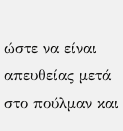ώστε να είναι απευθείας μετά στο πούλμαν και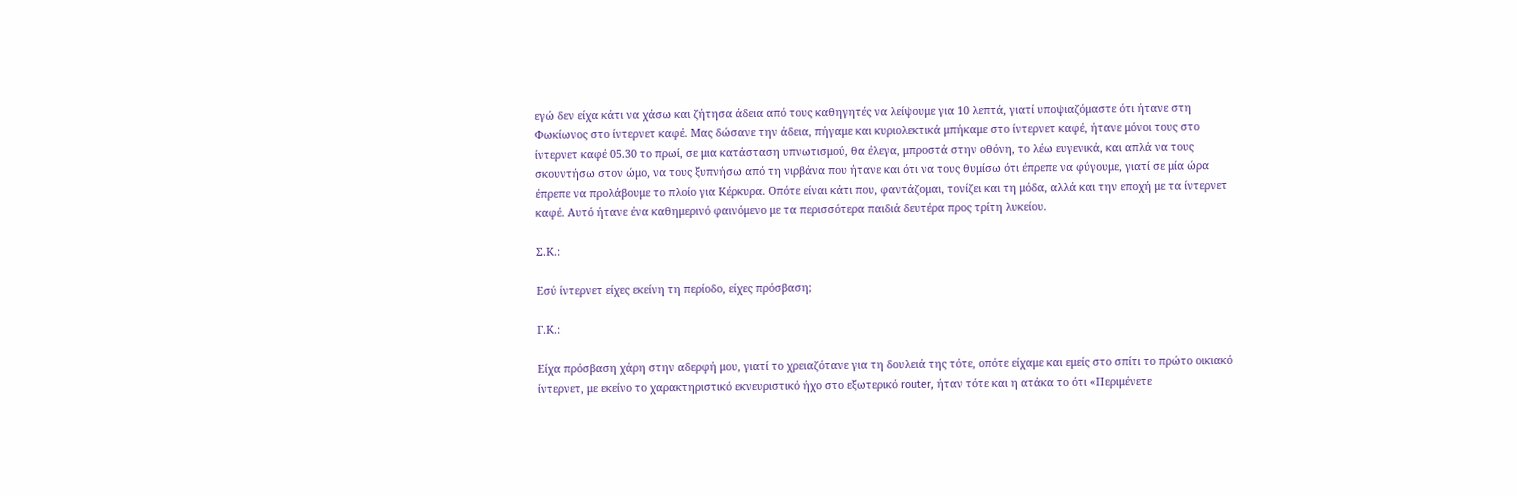εγώ δεν είχα κάτι να χάσω και ζήτησα άδεια από τους καθηγητές να λείψουμε για 10 λεπτά, γιατί υποψιαζόμαστε ότι ήτανε στη Φωκίωνος στο ίντερνετ καφέ. Μας δώσανε την άδεια, πήγαμε και κυριολεκτικά μπήκαμε στο ίντερνετ καφέ, ήτανε μόνοι τους στο ίντερνετ καφέ 05.30 το πρωί, σε μια κατάσταση υπνωτισμού, θα έλεγα, μπροστά στην οθόνη, το λέω ευγενικά, και απλά να τους σκουντήσω στον ώμο, να τους ξυπνήσω από τη νιρβάνα που ήτανε και ότι να τους θυμίσω ότι έπρεπε να φύγουμε, γιατί σε μία ώρα έπρεπε να προλάβουμε το πλοίο για Κέρκυρα. Οπότε είναι κάτι που, φαντάζομαι, τονίζει και τη μόδα, αλλά και την εποχή με τα ίντερνετ καφέ. Αυτό ήτανε ένα καθημερινό φαινόμενο με τα περισσότερα παιδιά δευτέρα προς τρίτη λυκείου.

Σ.Κ.:

Εσύ ίντερνετ είχες εκείνη τη περίοδο, είχες πρόσβαση;

Γ.Κ.:

Είχα πρόσβαση χάρη στην αδερφή μου, γιατί το χρειαζότανε για τη δουλειά της τότε, οπότε είχαμε και εμείς στο σπίτι το πρώτο οικιακό ίντερνετ, με εκείνο το χαρακτηριστικό εκνευριστικό ήχο στο εξωτερικό router, ήταν τότε και η ατάκα το ότι «Περιμένετε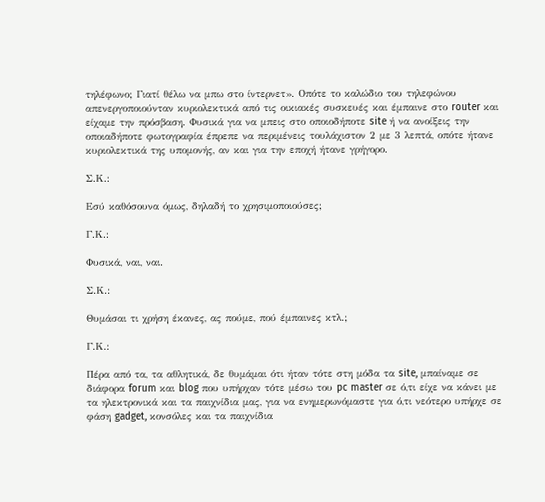τηλέφωνο; Γιατί θέλω να μπω στο ίντερνετ». Οπότε το καλώδιο του τηλεφώνου απενεργοποιούνταν κυριολεκτικά από τις οικιακές συσκευές και έμπαινε στο router και είχαμε την πρόσβαση. Φυσικά για να μπεις στο οποιοδήποτε site ή να ανοίξεις την οποιαδήποτε φωτογραφία έπρεπε να περιμένεις τουλάχιστον 2 με 3 λεπτά, οπότε ήτανε κυριολεκτικά της υπομονής, αν και για την εποχή ήτανε γρήγορο.

Σ.Κ.:

Εσύ καθόσουνα όμως, δηλαδή το χρησιμοποιούσες;

Γ.Κ.:

Φυσικά, ναι, ναι.

Σ.Κ.:

Θυμάσαι τι χρήση έκανες, ας πούμε, πού έμπαινες κτλ.;

Γ.Κ.:

Πέρα από τα, τα αθλητικά, δε θυμάμαι ότι ήταν τότε στη μόδα τα site, μπαίναμε σε διάφορα forum και blog που υπήρχαν τότε μέσω του pc master σε ό,τι είχε να κάνει με τα ηλεκτρονικά και τα παιχνίδια μας, για να ενημερωνόμαστε για ό,τι νεότερο υπήρχε σε φάση gadget, κονσόλες και τα παιχνίδια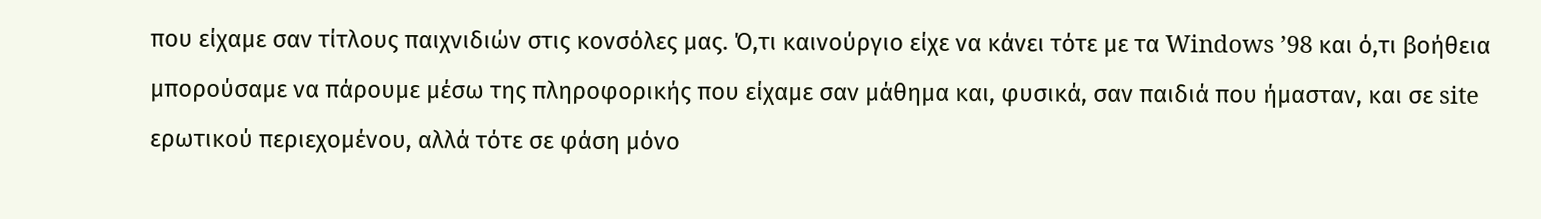που είχαμε σαν τίτλους παιχνιδιών στις κονσόλες μας. Ό,τι καινούργιο είχε να κάνει τότε με τα Windows ’98 και ό,τι βοήθεια μπορούσαμε να πάρουμε μέσω της πληροφορικής που είχαμε σαν μάθημα και, φυσικά, σαν παιδιά που ήμασταν, και σε site ερωτικού περιεχομένου, αλλά τότε σε φάση μόνο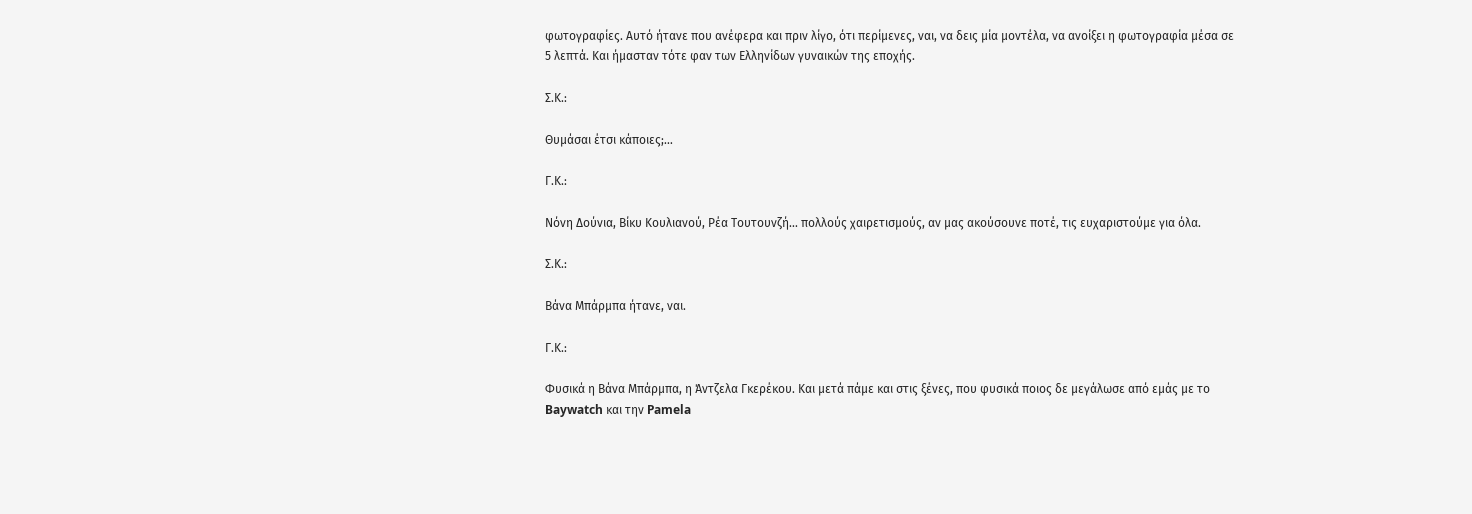φωτογραφίες. Αυτό ήτανε που ανέφερα και πριν λίγο, ότι περίμενες, ναι, να δεις μία μοντέλα, να ανοίξει η φωτογραφία μέσα σε 5 λεπτά. Και ήμασταν τότε φαν των Ελληνίδων γυναικών της εποχής.

Σ.Κ.:

Θυμάσαι έτσι κάποιες;…

Γ.Κ.:

Νόνη Δούνια, Βίκυ Κουλιανού, Ρέα Τουτουνζή... πολλούς χαιρετισμούς, αν μας ακούσουνε ποτέ, τις ευχαριστούμε για όλα.

Σ.Κ.:

Βάνα Μπάρμπα ήτανε, ναι.

Γ.Κ.:

Φυσικά η Βάνα Μπάρμπα, η Άντζελα Γκερέκου. Και μετά πάμε και στις ξένες, που φυσικά ποιος δε μεγάλωσε από εμάς με το Baywatch και την Pamela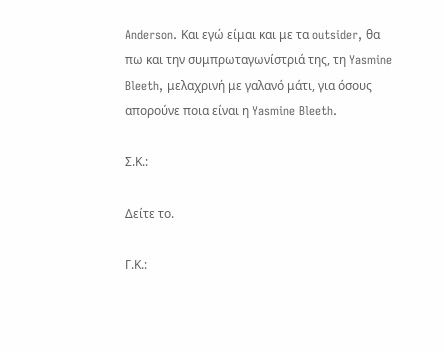Anderson. Και εγώ είμαι και με τα outsider, θα πω και την συμπρωταγωνίστριά της, τη Yasmine Bleeth, μελαχρινή με γαλανό μάτι, για όσους απορούνε ποια είναι η Yasmine Bleeth.

Σ.Κ.:

Δείτε το.

Γ.Κ.: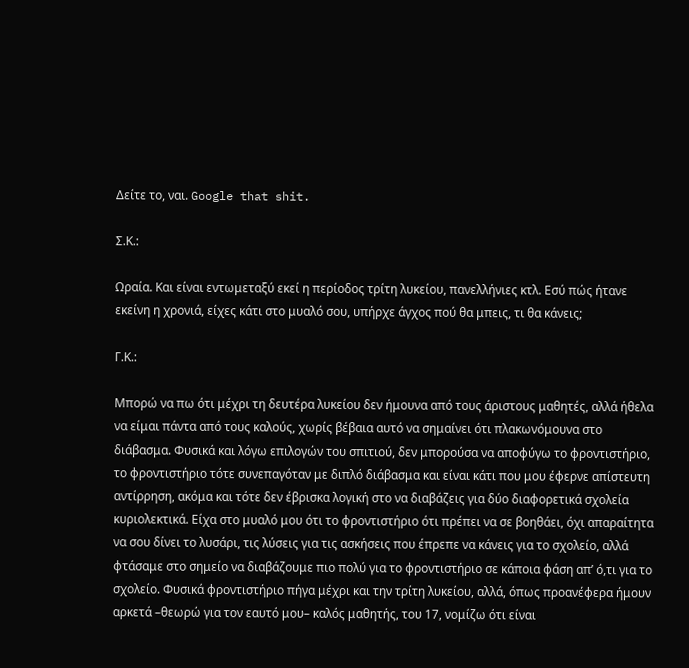Δείτε το, ναι. Google that shit.

Σ.Κ.:

Ωραία. Και είναι εντωμεταξύ εκεί η περίοδος τρίτη λυκείου, πανελλήνιες κτλ. Εσύ πώς ήτανε εκείνη η χρονιά, είχες κάτι στο μυαλό σου, υπήρχε άγχος πού θα μπεις, τι θα κάνεις;

Γ.Κ.:

Μπορώ να πω ότι μέχρι τη δευτέρα λυκείου δεν ήμουνα από τους άριστους μαθητές, αλλά ήθελα να είμαι πάντα από τους καλούς, χωρίς βέβαια αυτό να σημαίνει ότι πλακωνόμουνα στο διάβασμα. Φυσικά και λόγω επιλογών του σπιτιού, δεν μπορούσα να αποφύγω το φροντιστήριο, το φροντιστήριο τότε συνεπαγόταν με διπλό διάβασμα και είναι κάτι που μου έφερνε απίστευτη αντίρρηση, ακόμα και τότε δεν έβρισκα λογική στο να διαβάζεις για δύο διαφορετικά σχολεία κυριολεκτικά. Είχα στο μυαλό μου ότι το φροντιστήριο ότι πρέπει να σε βοηθάει, όχι απαραίτητα να σου δίνει το λυσάρι, τις λύσεις για τις ασκήσεις που έπρεπε να κάνεις για το σχολείο, αλλά φτάσαμε στο σημείο να διαβάζουμε πιο πολύ για το φροντιστήριο σε κάποια φάση απ’ ό,τι για το σχολείο. Φυσικά φροντιστήριο πήγα μέχρι και την τρίτη λυκείου, αλλά, όπως προανέφερα ήμουν αρκετά –θεωρώ για τον εαυτό μου– καλός μαθητής, του 17, νομίζω ότι είναι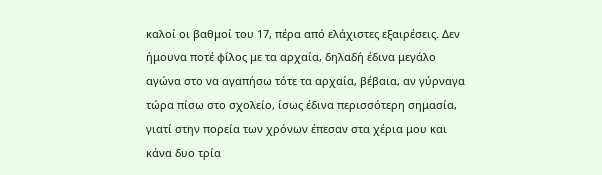καλοί οι βαθμοί του 17, πέρα από ελάχιστες εξαιρέσεις. Δεν ήμουνα ποτέ φίλος με τα αρχαία, δηλαδή έδινα μεγάλο αγώνα στο να αγαπήσω τότε τα αρχαία, βέβαια, αν γύρναγα τώρα πίσω στο σχολείο, ίσως έδινα περισσότερη σημασία, γιατί στην πορεία των χρόνων έπεσαν στα χέρια μου και κάνα δυο τρία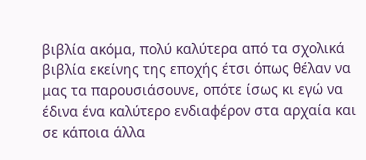βιβλία ακόμα, πολύ καλύτερα από τα σχολικά βιβλία εκείνης της εποχής έτσι όπως θέλαν να μας τα παρουσιάσουνε, οπότε ίσως κι εγώ να έδινα ένα καλύτερο ενδιαφέρον στα αρχαία και σε κάποια άλλα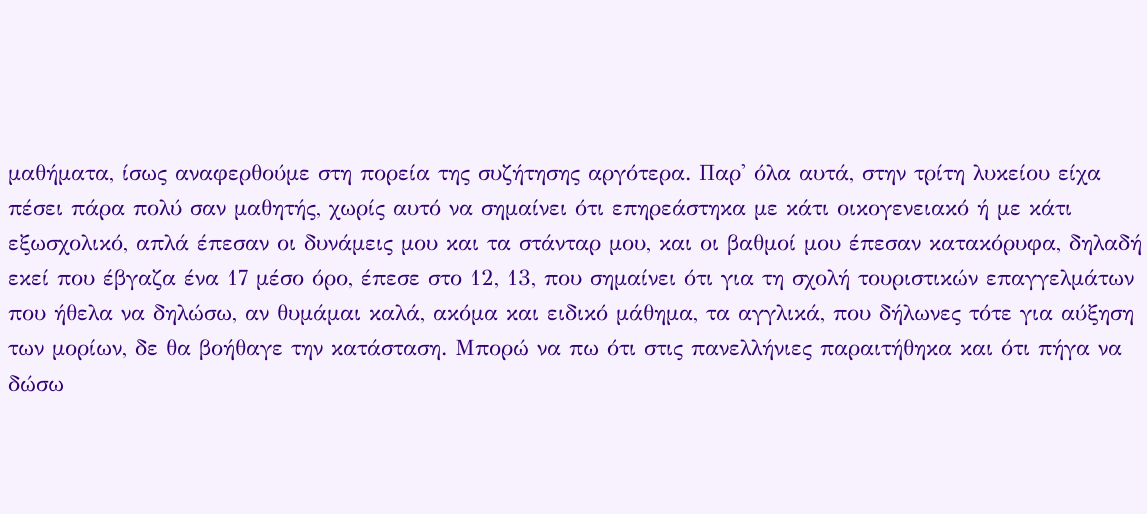μαθήματα, ίσως αναφερθούμε στη πορεία της συζήτησης αργότερα. Παρ' όλα αυτά, στην τρίτη λυκείου είχα πέσει πάρα πολύ σαν μαθητής, χωρίς αυτό να σημαίνει ότι επηρεάστηκα με κάτι οικογενειακό ή με κάτι εξωσχολικό, απλά έπεσαν οι δυνάμεις μου και τα στάνταρ μου, και οι βαθμοί μου έπεσαν κατακόρυφα, δηλαδή εκεί που έβγαζα ένα 17 μέσο όρο, έπεσε στο 12, 13, που σημαίνει ότι για τη σχολή τουριστικών επαγγελμάτων που ήθελα να δηλώσω, αν θυμάμαι καλά, ακόμα και ειδικό μάθημα, τα αγγλικά, που δήλωνες τότε για αύξηση των μορίων, δε θα βοήθαγε την κατάσταση. Μπορώ να πω ότι στις πανελλήνιες παραιτήθηκα και ότι πήγα να δώσω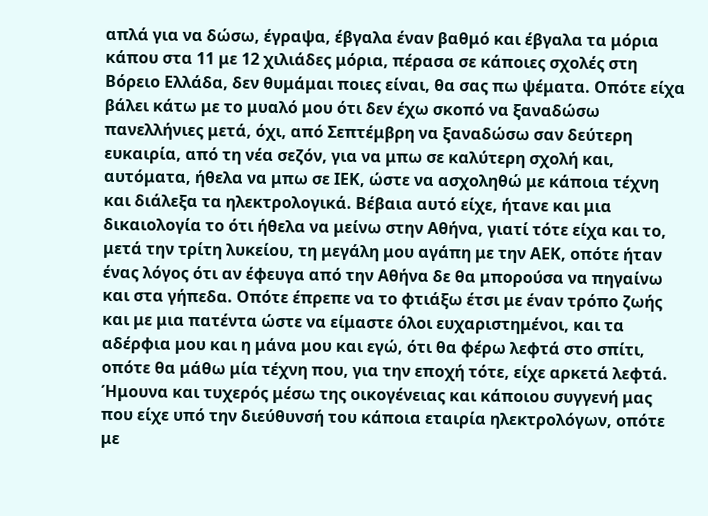απλά για να δώσω, έγραψα, έβγαλα έναν βαθμό και έβγαλα τα μόρια κάπου στα 11 με 12 χιλιάδες μόρια, πέρασα σε κάποιες σχολές στη Βόρειο Ελλάδα, δεν θυμάμαι ποιες είναι, θα σας πω ψέματα. Οπότε είχα βάλει κάτω με το μυαλό μου ότι δεν έχω σκοπό να ξαναδώσω πανελλήνιες μετά, όχι, από Σεπτέμβρη να ξαναδώσω σαν δεύτερη ευκαιρία, από τη νέα σεζόν, για να μπω σε καλύτερη σχολή και, αυτόματα, ήθελα να μπω σε ΙΕΚ, ώστε να ασχοληθώ με κάποια τέχνη και διάλεξα τα ηλεκτρολογικά. Βέβαια αυτό είχε, ήτανε και μια δικαιολογία το ότι ήθελα να μείνω στην Αθήνα, γιατί τότε είχα και το, μετά την τρίτη λυκείου, τη μεγάλη μου αγάπη με την ΑΕΚ, οπότε ήταν ένας λόγος ότι αν έφευγα από την Αθήνα δε θα μπορούσα να πηγαίνω και στα γήπεδα. Οπότε έπρεπε να το φτιάξω έτσι με έναν τρόπο ζωής και με μια πατέντα ώστε να είμαστε όλοι ευχαριστημένοι, και τα αδέρφια μου και η μάνα μου και εγώ, ότι θα φέρω λεφτά στο σπίτι, οπότε θα μάθω μία τέχνη που, για την εποχή τότε, είχε αρκετά λεφτά. Ήμουνα και τυχερός μέσω της οικογένειας και κάποιου συγγενή μας που είχε υπό την διεύθυνσή του κάποια εταιρία ηλεκτρολόγων, οπότε με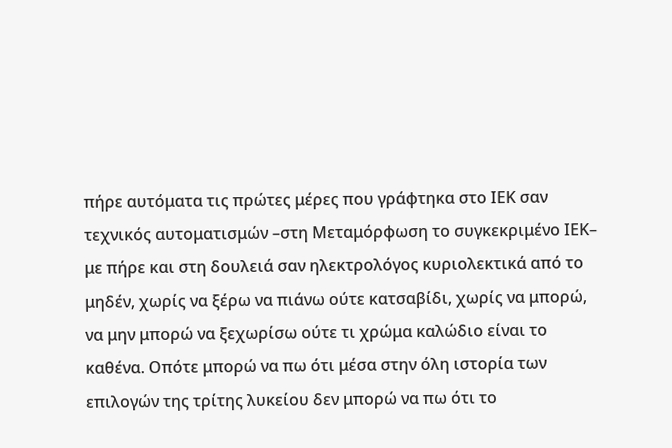πήρε αυτόματα τις πρώτες μέρες που γράφτηκα στο ΙΕΚ σαν τεχνικός αυτοματισμών –στη Μεταμόρφωση το συγκεκριμένο ΙΕΚ– με πήρε και στη δουλειά σαν ηλεκτρολόγος κυριολεκτικά από το μηδέν, χωρίς να ξέρω να πιάνω ούτε κατσαβίδι, χωρίς να μπορώ, να μην μπορώ να ξεχωρίσω ούτε τι χρώμα καλώδιο είναι το καθένα. Οπότε μπορώ να πω ότι μέσα στην όλη ιστορία των επιλογών της τρίτης λυκείου δεν μπορώ να πω ότι το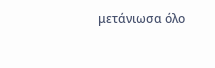μετάνιωσα όλο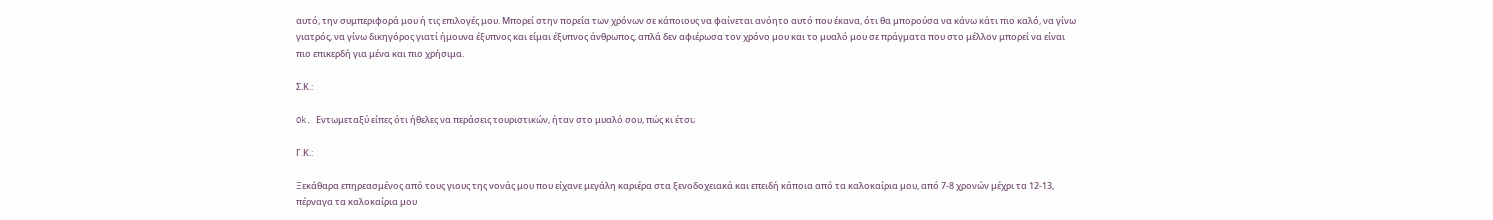αυτό, την συμπεριφορά μου ή τις επιλογές μου. Μπορεί στην πορεία των χρόνων σε κάποιους να φαίνεται ανόητο αυτό που έκανα, ότι θα μπορούσα να κάνω κάτι πιο καλό, να γίνω γιατρός, να γίνω δικηγόρος γιατί ήμουνα έξυπνος και είμαι έξυπνος άνθρωπος, απλά δεν αφιέρωσα τον χρόνο μου και το μυαλό μου σε πράγματα που στο μέλλον μπορεί να είναι πιο επικερδή για μένα και πιο χρήσιμα.

Σ.Κ.:

Ok. Εντωμεταξύ είπες ότι ήθελες να περάσεις τουριστικών, ήταν στο μυαλό σου, πώς κι έτσι;

Γ.Κ.:

Ξεκάθαρα επηρεασμένος από τους γιους της νονάς μου που είχανε μεγάλη καριέρα στα ξενοδοχειακά και επειδή κάποια από τα καλοκαίρια μου, από 7-8 χρονών μέχρι τα 12-13, πέρναγα τα καλοκαίρια μου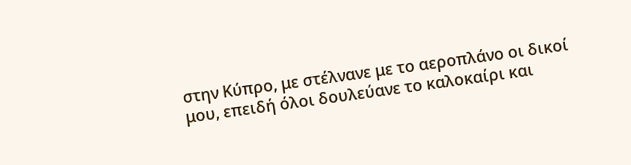στην Κύπρο, με στέλνανε με το αεροπλάνο οι δικοί μου, επειδή όλοι δουλεύανε το καλοκαίρι και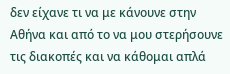δεν είχανε τι να με κάνουνε στην Αθήνα και από το να μου στερήσουνε τις διακοπές και να κάθομαι απλά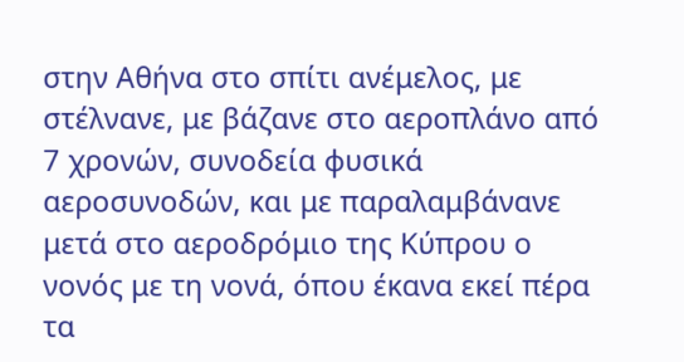στην Αθήνα στο σπίτι ανέμελος, με στέλνανε, με βάζανε στο αεροπλάνο από 7 χρονών, συνοδεία φυσικά αεροσυνοδών, και με παραλαμβάνανε μετά στο αεροδρόμιο της Κύπρου ο νονός με τη νονά, όπου έκανα εκεί πέρα τα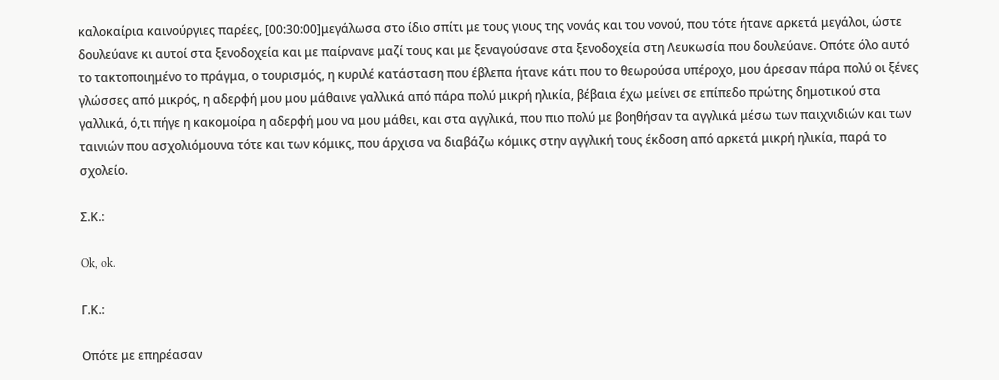καλοκαίρια καινούργιες παρέες, [00:30:00]μεγάλωσα στο ίδιο σπίτι με τους γιους της νονάς και του νονού, που τότε ήτανε αρκετά μεγάλοι, ώστε δουλεύανε κι αυτοί στα ξενοδοχεία και με παίρνανε μαζί τους και με ξεναγούσανε στα ξενοδοχεία στη Λευκωσία που δουλεύανε. Οπότε όλο αυτό το τακτοποιημένο το πράγμα, ο τουρισμός, η κυριλέ κατάσταση που έβλεπα ήτανε κάτι που το θεωρούσα υπέροχο, μου άρεσαν πάρα πολύ οι ξένες γλώσσες από μικρός, η αδερφή μου μου μάθαινε γαλλικά από πάρα πολύ μικρή ηλικία, βέβαια έχω μείνει σε επίπεδο πρώτης δημοτικού στα γαλλικά, ό,τι πήγε η κακομοίρα η αδερφή μου να μου μάθει, και στα αγγλικά, που πιο πολύ με βοηθήσαν τα αγγλικά μέσω των παιχνιδιών και των ταινιών που ασχολιόμουνα τότε και των κόμικς, που άρχισα να διαβάζω κόμικς στην αγγλική τους έκδοση από αρκετά μικρή ηλικία, παρά το σχολείο.

Σ.Κ.:

Ok, ok.

Γ.Κ.:

Οπότε με επηρέασαν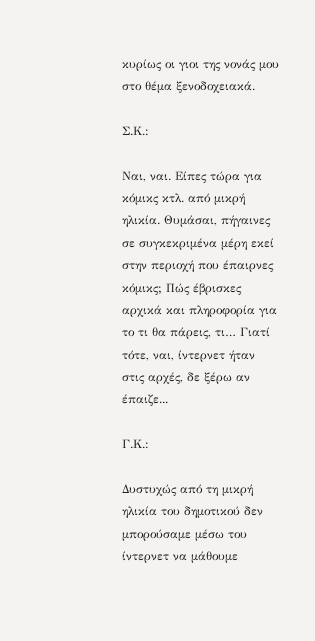κυρίως οι γιοι της νονάς μου στο θέμα ξενοδοχειακά.

Σ.Κ.:

Ναι, ναι. Είπες τώρα για κόμικς κτλ. από μικρή ηλικία. Θυμάσαι, πήγαινες σε συγκεκριμένα μέρη εκεί στην περιοχή που έπαιρνες κόμικς; Πώς έβρισκες αρχικά και πληροφορία για το τι θα πάρεις, τι… Γιατί τότε, ναι, ίντερνετ ήταν στις αρχές, δε ξέρω αν έπαιζε...

Γ.Κ.:

Δυστυχώς από τη μικρή ηλικία του δημοτικού δεν μπορούσαμε μέσω του ίντερνετ να μάθουμε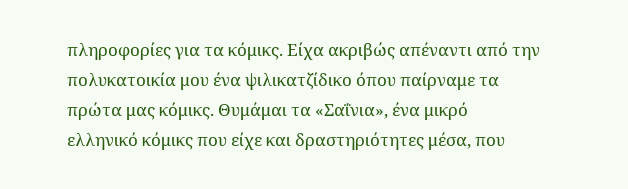πληροφορίες για τα κόμικς. Είχα ακριβώς απέναντι από την πολυκατοικία μου ένα ψιλικατζίδικο όπου παίρναμε τα πρώτα μας κόμικς. Θυμάμαι τα «Σαΐνια», ένα μικρό ελληνικό κόμικς που είχε και δραστηριότητες μέσα, που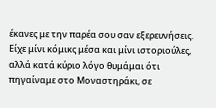έκανες με την παρέα σου σαν εξερευνήσεις. Είχε μίνι κόμικς μέσα και μίνι ιστοριούλες, αλλά κατά κύριο λόγο θυμάμαι ότι πηγαίναμε στο Μοναστηράκι, σε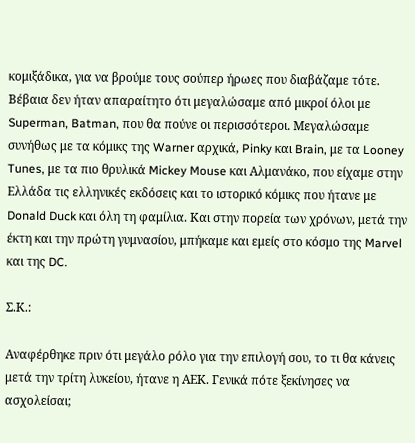κομιξάδικα, για να βρούμε τους σούπερ ήρωες που διαβάζαμε τότε. Βέβαια δεν ήταν απαραίτητο ότι μεγαλώσαμε από μικροί όλοι με Superman, Batman, που θα πούνε οι περισσότεροι. Μεγαλώσαμε συνήθως με τα κόμικς της Warner αρχικά, Pinky και Brain, με τα Looney Tunes, με τα πιο θρυλικά Mickey Mouse και Αλμανάκο, που είχαμε στην Ελλάδα τις ελληνικές εκδόσεις και το ιστορικό κόμικς που ήτανε με Donald Duck και όλη τη φαμίλια. Και στην πορεία των χρόνων, μετά την έκτη και την πρώτη γυμνασίου, μπήκαμε και εμείς στο κόσμο της Marvel και της DC.

Σ.Κ.:

Αναφέρθηκε πριν ότι μεγάλο ρόλο για την επιλογή σου, το τι θα κάνεις μετά την τρίτη λυκείου, ήτανε η ΑΕΚ. Γενικά πότε ξεκίνησες να ασχολείσαι;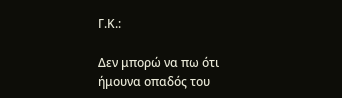Γ.Κ.:

Δεν μπορώ να πω ότι ήμουνα οπαδός του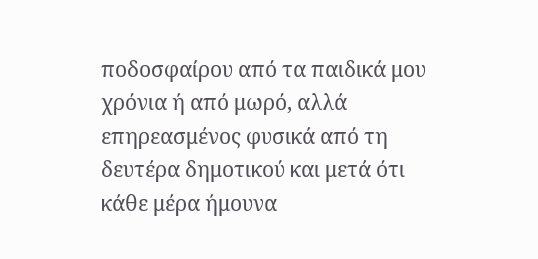ποδοσφαίρου από τα παιδικά μου χρόνια ή από μωρό, αλλά επηρεασμένος φυσικά από τη δευτέρα δημοτικού και μετά ότι κάθε μέρα ήμουνα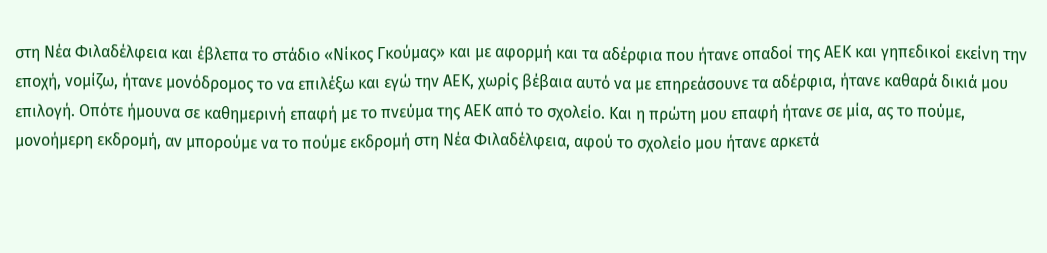στη Νέα Φιλαδέλφεια και έβλεπα το στάδιο «Νίκος Γκούμας» και με αφορμή και τα αδέρφια που ήτανε οπαδοί της ΑΕΚ και γηπεδικοί εκείνη την εποχή, νομίζω, ήτανε μονόδρομος το να επιλέξω και εγώ την ΑΕΚ, χωρίς βέβαια αυτό να με επηρεάσουνε τα αδέρφια, ήτανε καθαρά δικιά μου επιλογή. Οπότε ήμουνα σε καθημερινή επαφή με το πνεύμα της ΑΕΚ από το σχολείο. Και η πρώτη μου επαφή ήτανε σε μία, ας το πούμε, μονοήμερη εκδρομή, αν μπορούμε να το πούμε εκδρομή στη Νέα Φιλαδέλφεια, αφού το σχολείο μου ήτανε αρκετά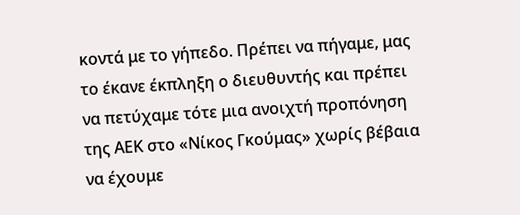κοντά με το γήπεδο. Πρέπει να πήγαμε, μας το έκανε έκπληξη ο διευθυντής και πρέπει να πετύχαμε τότε μια ανοιχτή προπόνηση της ΑΕΚ στο «Νίκος Γκούμας» χωρίς βέβαια να έχουμε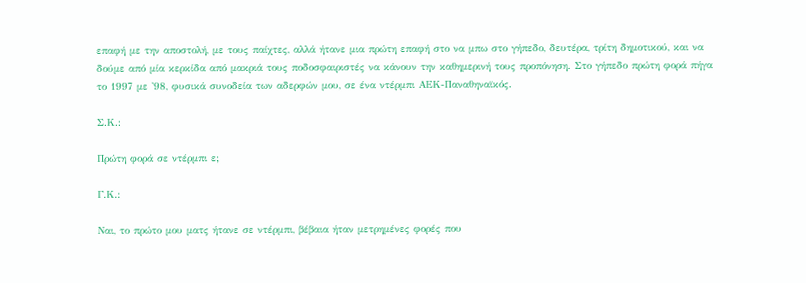επαφή με την αποστολή, με τους παίχτες, αλλά ήτανε μια πρώτη επαφή στο να μπω στο γήπεδο, δευτέρα, τρίτη δημοτικού, και να δούμε από μία κερκίδα από μακριά τους ποδοσφαιριστές να κάνουν την καθημερινή τους προπόνηση. Στο γήπεδο πρώτη φορά πήγα το 1997 με '98, φυσικά συνοδεία των αδερφών μου, σε ένα ντέρμπι ΑΕΚ-Παναθηναϊκός.

Σ.Κ.:

Πρώτη φορά σε ντέρμπι ε;

Γ.Κ.:

Ναι, το πρώτο μου ματς ήτανε σε ντέρμπι, βέβαια ήταν μετρημένες φορές που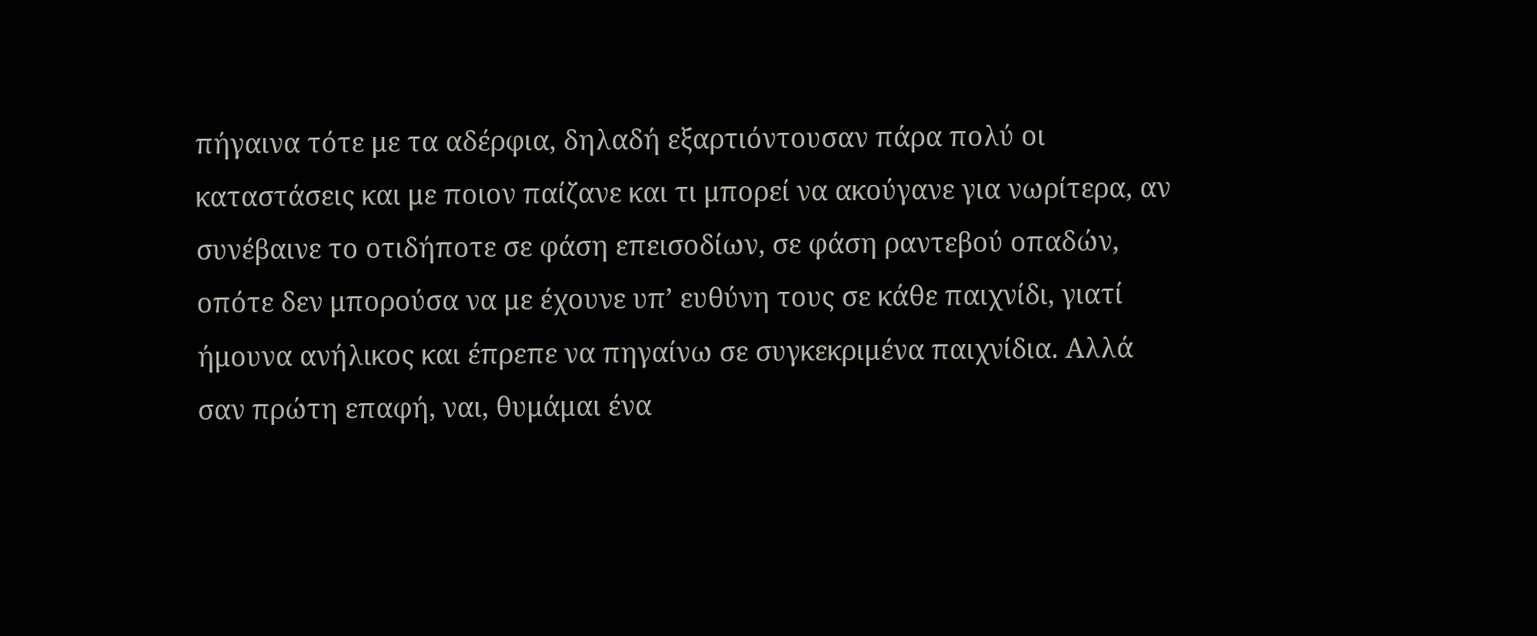πήγαινα τότε με τα αδέρφια, δηλαδή εξαρτιόντουσαν πάρα πολύ οι καταστάσεις και με ποιον παίζανε και τι μπορεί να ακούγανε για νωρίτερα, αν συνέβαινε το οτιδήποτε σε φάση επεισοδίων, σε φάση ραντεβού οπαδών, οπότε δεν μπορούσα να με έχουνε υπ’ ευθύνη τους σε κάθε παιχνίδι, γιατί ήμουνα ανήλικος και έπρεπε να πηγαίνω σε συγκεκριμένα παιχνίδια. Αλλά σαν πρώτη επαφή, ναι, θυμάμαι ένα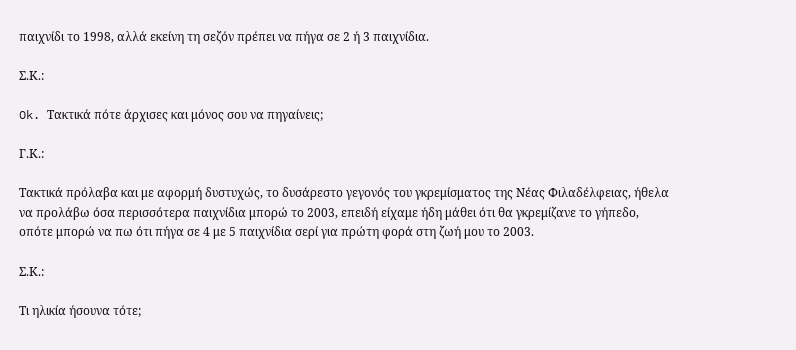παιχνίδι το 1998, αλλά εκείνη τη σεζόν πρέπει να πήγα σε 2 ή 3 παιχνίδια.

Σ.Κ.:

Ok. Τακτικά πότε άρχισες και μόνος σου να πηγαίνεις;

Γ.Κ.:

Τακτικά πρόλαβα και με αφορμή δυστυχώς, το δυσάρεστο γεγονός του γκρεμίσματος της Νέας Φιλαδέλφειας, ήθελα να προλάβω όσα περισσότερα παιχνίδια μπορώ το 2003, επειδή είχαμε ήδη μάθει ότι θα γκρεμίζανε το γήπεδο, οπότε μπορώ να πω ότι πήγα σε 4 με 5 παιχνίδια σερί για πρώτη φορά στη ζωή μου το 2003.

Σ.Κ.:

Τι ηλικία ήσουνα τότε;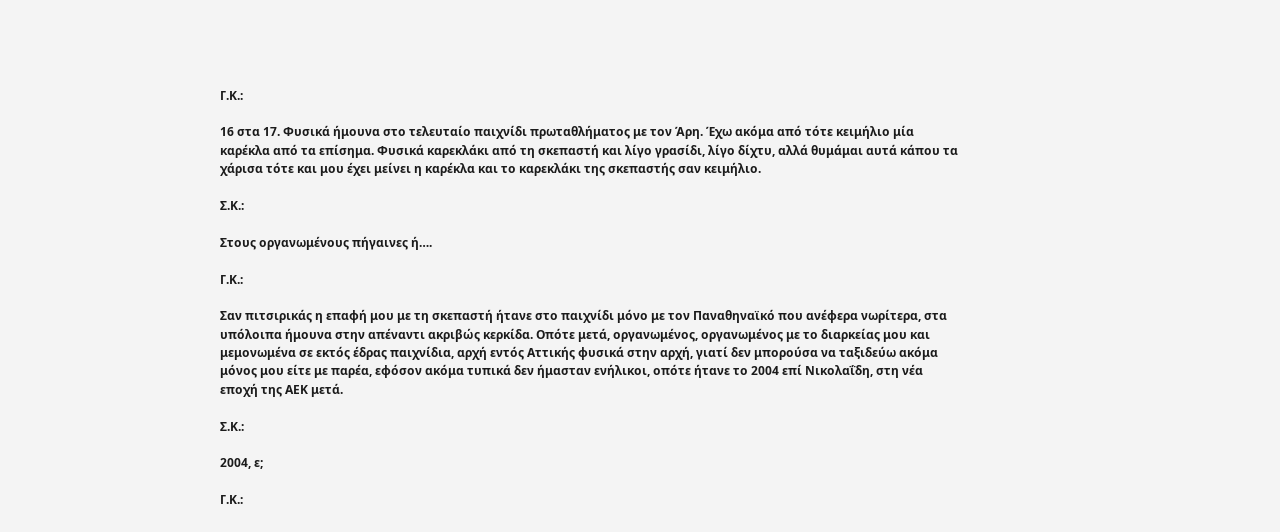Γ.Κ.:

16 στα 17. Φυσικά ήμουνα στο τελευταίο παιχνίδι πρωταθλήματος με τον Άρη. Έχω ακόμα από τότε κειμήλιο μία καρέκλα από τα επίσημα. Φυσικά καρεκλάκι από τη σκεπαστή και λίγο γρασίδι, λίγο δίχτυ, αλλά θυμάμαι αυτά κάπου τα χάρισα τότε και μου έχει μείνει η καρέκλα και το καρεκλάκι της σκεπαστής σαν κειμήλιο.

Σ.Κ.:

Στους οργανωμένους πήγαινες ή….

Γ.Κ.:

Σαν πιτσιρικάς η επαφή μου με τη σκεπαστή ήτανε στο παιχνίδι μόνο με τον Παναθηναϊκό που ανέφερα νωρίτερα, στα υπόλοιπα ήμουνα στην απέναντι ακριβώς κερκίδα. Οπότε μετά, οργανωμένος, οργανωμένος με το διαρκείας μου και μεμονωμένα σε εκτός έδρας παιχνίδια, αρχή εντός Αττικής φυσικά στην αρχή, γιατί δεν μπορούσα να ταξιδεύω ακόμα μόνος μου είτε με παρέα, εφόσον ακόμα τυπικά δεν ήμασταν ενήλικοι, οπότε ήτανε το 2004 επί Νικολαΐδη, στη νέα εποχή της ΑΕΚ μετά.

Σ.Κ.:

2004, ε;

Γ.Κ.: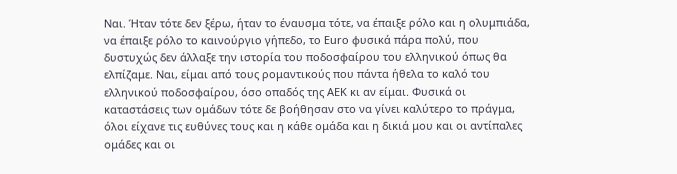Ναι. Ήταν τότε δεν ξέρω, ήταν το έναυσμα τότε, να έπαιξε ρόλο και η ολυμπιάδα, να έπαιξε ρόλο το καινούργιο γήπεδο, το Euro φυσικά πάρα πολύ, που δυστυχώς δεν άλλαξε την ιστορία του ποδοσφαίρου του ελληνικού όπως θα ελπίζαμε. Ναι, είμαι από τους ρομαντικούς που πάντα ήθελα το καλό του ελληνικού ποδοσφαίρου, όσο οπαδός της ΑΕΚ κι αν είμαι. Φυσικά οι καταστάσεις των ομάδων τότε δε βοήθησαν στο να γίνει καλύτερο το πράγμα, όλοι είχανε τις ευθύνες τους και η κάθε ομάδα και η δικιά μου και οι αντίπαλες ομάδες και οι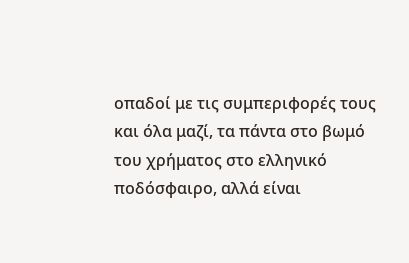οπαδοί με τις συμπεριφορές τους και όλα μαζί, τα πάντα στο βωμό του χρήματος στο ελληνικό ποδόσφαιρο, αλλά είναι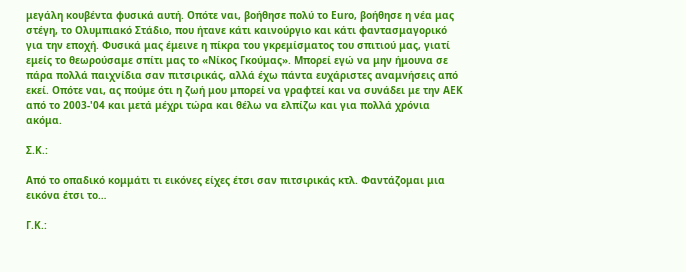μεγάλη κουβέντα φυσικά αυτή. Οπότε ναι, βοήθησε πολύ το Euro, βοήθησε η νέα μας στέγη, το Ολυμπιακό Στάδιο, που ήτανε κάτι καινούργιο και κάτι φαντασμαγορικό για την εποχή. Φυσικά μας έμεινε η πίκρα του γκρεμίσματος του σπιτιού μας, γιατί εμείς το θεωρούσαμε σπίτι μας το «Νίκος Γκούμας». Μπορεί εγώ να μην ήμουνα σε πάρα πολλά παιχνίδια σαν πιτσιρικάς, αλλά έχω πάντα ευχάριστες αναμνήσεις από εκεί. Οπότε ναι, ας πούμε ότι η ζωή μου μπορεί να γραφτεί και να συνάδει με την ΑΕΚ από το 2003-'04 και μετά μέχρι τώρα και θέλω να ελπίζω και για πολλά χρόνια ακόμα.

Σ.Κ.:

Από το οπαδικό κομμάτι τι εικόνες είχες έτσι σαν πιτσιρικάς κτλ. Φαντάζομαι μια εικόνα έτσι το…

Γ.Κ.: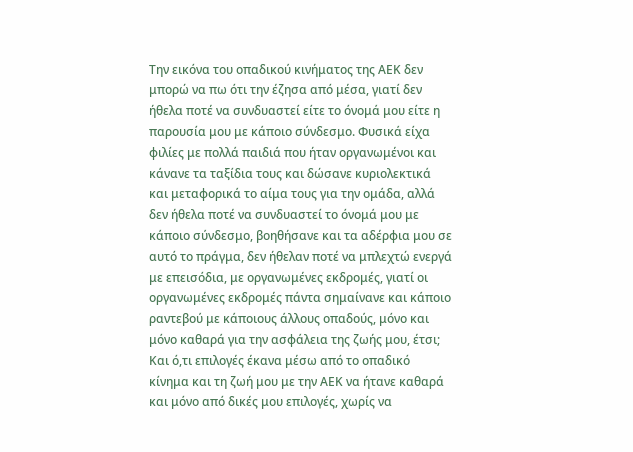Την εικόνα του οπαδικού κινήματος της ΑΕΚ δεν μπορώ να πω ότι την έζησα από μέσα, γιατί δεν ήθελα ποτέ να συνδυαστεί είτε το όνομά μου είτε η παρουσία μου με κάποιο σύνδεσμο. Φυσικά είχα φιλίες με πολλά παιδιά που ήταν οργανωμένοι και κάνανε τα ταξίδια τους και δώσανε κυριολεκτικά και μεταφορικά το αίμα τους για την ομάδα, αλλά δεν ήθελα ποτέ να συνδυαστεί το όνομά μου με κάποιο σύνδεσμο, βοηθήσανε και τα αδέρφια μου σε αυτό το πράγμα, δεν ήθελαν ποτέ να μπλεχτώ ενεργά με επεισόδια, με οργανωμένες εκδρομές, γιατί οι οργανωμένες εκδρομές πάντα σημαίνανε και κάποιο ραντεβού με κάποιους άλλους οπαδούς, μόνο και μόνο καθαρά για την ασφάλεια της ζωής μου, έτσι; Και ό,τι επιλογές έκανα μέσω από το οπαδικό κίνημα και τη ζωή μου με την ΑΕΚ να ήτανε καθαρά και μόνο από δικές μου επιλογές, χωρίς να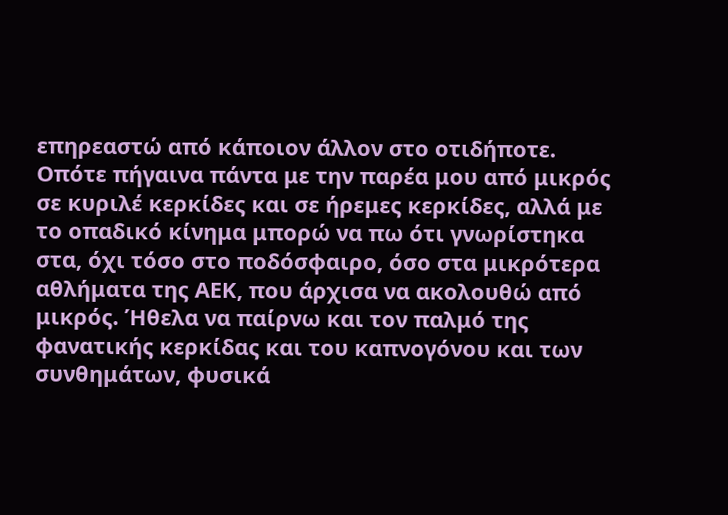επηρεαστώ από κάποιον άλλον στο οτιδήποτε. Οπότε πήγαινα πάντα με την παρέα μου από μικρός σε κυριλέ κερκίδες και σε ήρεμες κερκίδες, αλλά με το οπαδικό κίνημα μπορώ να πω ότι γνωρίστηκα στα, όχι τόσο στο ποδόσφαιρο, όσο στα μικρότερα αθλήματα της ΑΕΚ, που άρχισα να ακολουθώ από μικρός. Ήθελα να παίρνω και τον παλμό της φανατικής κερκίδας και του καπνογόνου και των συνθημάτων, φυσικά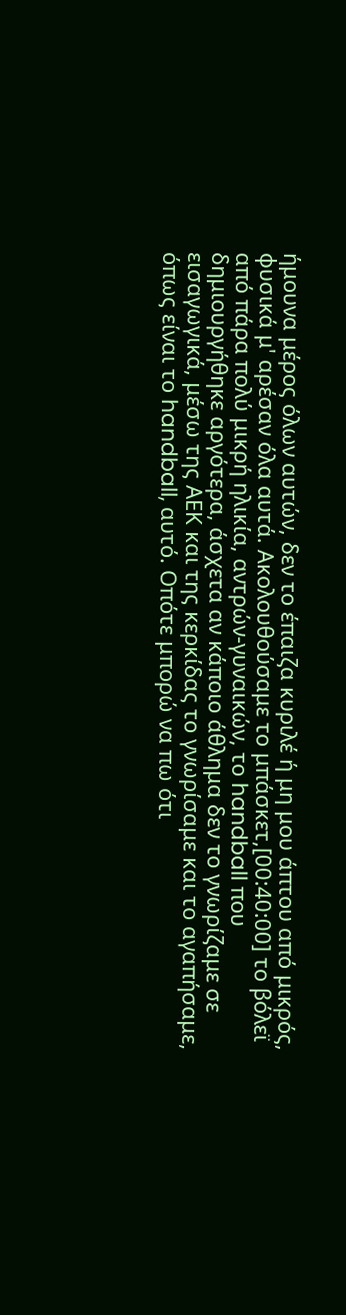ήμουνα μέρος όλων αυτών, δεν το έπαιζα κυριλέ ή μη μου άπτου από μικρός, φυσικά μ' αρέσαν όλα αυτά. Ακολουθούσαμε το μπάσκετ,[00:40:00] το βόλεϊ από πάρα πολύ μικρή ηλικία, αντρών-γυναικών, το handball που δημιουργήθηκε αργότερα, άσχετα αν κάποιο άθλημα δεν το γνωρίζαμε σε εισαγωγικά, μέσω της ΑΕΚ και της κερκίδας το γνωρίσαμε και το αγαπήσαμε, όπως είναι το handball, αυτό. Οπότε μπορώ να πω ότι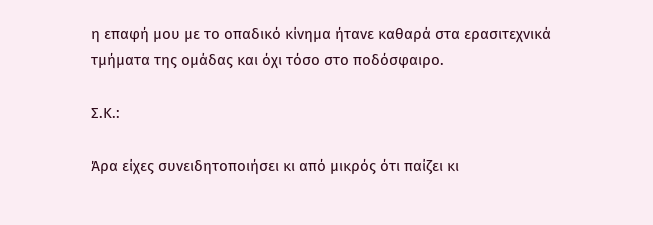η επαφή μου με το οπαδικό κίνημα ήτανε καθαρά στα ερασιτεχνικά τμήματα της ομάδας και όχι τόσο στο ποδόσφαιρο.

Σ.Κ.:

Άρα είχες συνειδητοποιήσει κι από μικρός ότι παίζει κι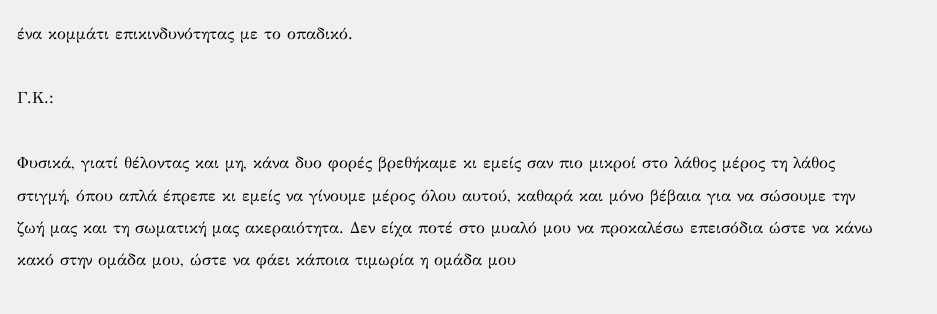ένα κομμάτι επικινδυνότητας με το οπαδικό.

Γ.Κ.:

Φυσικά, γιατί θέλοντας και μη, κάνα δυο φορές βρεθήκαμε κι εμείς σαν πιο μικροί στο λάθος μέρος τη λάθος στιγμή, όπου απλά έπρεπε κι εμείς να γίνουμε μέρος όλου αυτού, καθαρά και μόνο βέβαια για να σώσουμε την ζωή μας και τη σωματική μας ακεραιότητα. Δεν είχα ποτέ στο μυαλό μου να προκαλέσω επεισόδια ώστε να κάνω κακό στην ομάδα μου, ώστε να φάει κάποια τιμωρία η ομάδα μου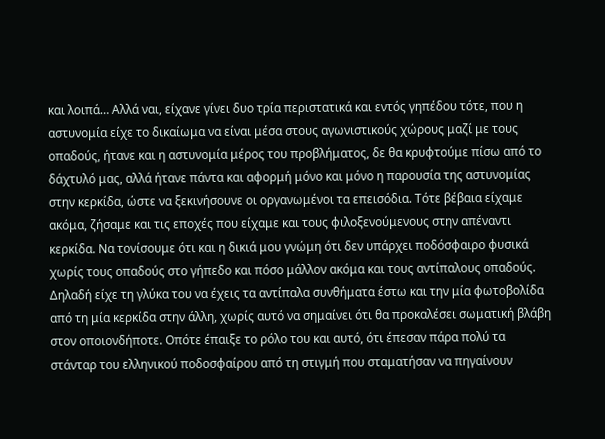και λοιπά… Αλλά ναι, είχανε γίνει δυο τρία περιστατικά και εντός γηπέδου τότε, που η αστυνομία είχε το δικαίωμα να είναι μέσα στους αγωνιστικούς χώρους μαζί με τους οπαδούς, ήτανε και η αστυνομία μέρος του προβλήματος, δε θα κρυφτούμε πίσω από το δάχτυλό μας, αλλά ήτανε πάντα και αφορμή μόνο και μόνο η παρουσία της αστυνομίας στην κερκίδα, ώστε να ξεκινήσουνε οι οργανωμένοι τα επεισόδια. Τότε βέβαια είχαμε ακόμα, ζήσαμε και τις εποχές που είχαμε και τους φιλοξενούμενους στην απέναντι κερκίδα. Να τονίσουμε ότι και η δικιά μου γνώμη ότι δεν υπάρχει ποδόσφαιρο φυσικά χωρίς τους οπαδούς στο γήπεδο και πόσο μάλλον ακόμα και τους αντίπαλους οπαδούς. Δηλαδή είχε τη γλύκα του να έχεις τα αντίπαλα συνθήματα έστω και την μία φωτοβολίδα από τη μία κερκίδα στην άλλη, χωρίς αυτό να σημαίνει ότι θα προκαλέσει σωματική βλάβη στον οποιονδήποτε. Οπότε έπαιξε το ρόλο του και αυτό, ότι έπεσαν πάρα πολύ τα στάνταρ του ελληνικού ποδοσφαίρου από τη στιγμή που σταματήσαν να πηγαίνουν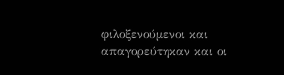φιλοξενούμενοι και απαγορεύτηκαν και οι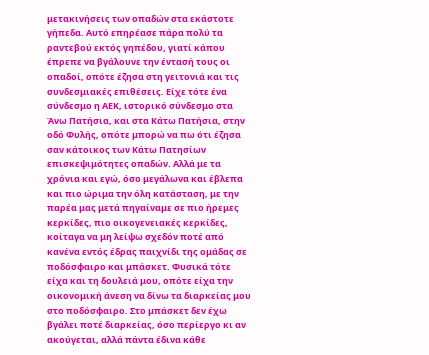μετακινήσεις των οπαδών στα εκάστοτε γήπεδα. Αυτό επηρέασε πάρα πολύ τα ραντεβού εκτός γηπέδου, γιατί κάπου έπρεπε να βγάλουνε την έντασή τους οι οπαδοί, οπότε έζησα στη γειτονιά και τις συνδεσμιακές επιθέσεις. Είχε τότε ένα σύνδεσμο η ΑΕΚ, ιστορικό σύνδεσμο στα Άνω Πατήσια, και στα Κάτω Πατήσια, στην οδό Φυλής, οπότε μπορώ να πω ότι έζησα σαν κάτοικος των Κάτω Πατησίων επισκεψιμότητες οπαδών. Αλλά με τα χρόνια και εγώ, όσο μεγάλωνα και έβλεπα και πιο ώριμα την όλη κατάσταση, με την παρέα μας μετά πηγαίναμε σε πιο ήρεμες κερκίδες, πιο οικογενειακές κερκίδες, κοίταγα να μη λείψω σχεδόν ποτέ από κανένα εντός έδρας παιχνίδι της ομάδας σε ποδόσφαιρο και μπάσκετ. Φυσικά τότε είχα και τη δουλειά μου, οπότε είχα την οικονομική άνεση να δίνω τα διαρκείας μου στο ποδόσφαιρο. Στο μπάσκετ δεν έχω βγάλει ποτέ διαρκείας, όσο περίεργο κι αν ακούγεται, αλλά πάντα έδινα κάθε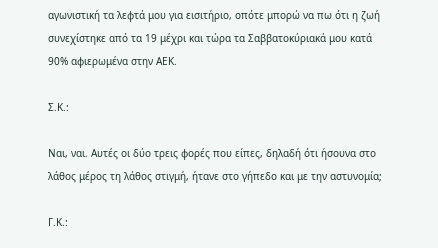αγωνιστική τα λεφτά μου για εισιτήριο, οπότε μπορώ να πω ότι η ζωή συνεχίστηκε από τα 19 μέχρι και τώρα τα Σαββατοκύριακά μου κατά 90% αφιερωμένα στην ΑΕΚ.

Σ.Κ.:

Ναι, ναι. Αυτές οι δύο τρεις φορές που είπες, δηλαδή ότι ήσουνα στο λάθος μέρος τη λάθος στιγμή, ήτανε στο γήπεδο και με την αστυνομία;

Γ.Κ.: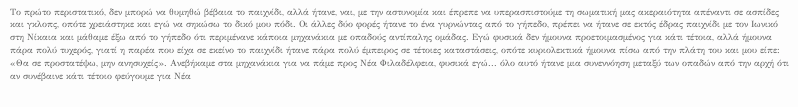Το πρώτο περιστατικό, δεν μπορώ να θυμηθώ βέβαια το παιχνίδι, αλλά ήτανε, ναι, με την αστυνομία και έπρεπε να υπερασπιστούμε τη σωματική μας ακεραιότητα απέναντι σε ασπίδες και γκλοπς, οπότε χρειάστηκε και εγώ να σηκώσω το δικό μου πόδι. Οι άλλες δύο φορές ήτανε το ένα γυρνώντας από το γήπεδο, πρέπει να ήτανε σε εκτός έδρας παιχνίδι με τον Ιωνικό στη Νίκαια και μάθαμε έξω από το γήπεδο ότι περιμένανε κάποια μηχανάκια με οπαδούς αντίπαλης ομάδας. Εγώ φυσικά δεν ήμουνα προετοιμασμένος για κάτι τέτοια, αλλά ήμουνα πάρα πολύ τυχερός, γιατί η παρέα που είχα σε εκείνο το παιχνίδι ήτανε πάρα πολύ έμπειρος σε τέτοιες καταστάσεις, οπότε κυριολεκτικά ήμουνα πίσω από την πλάτη του και μου είπε: «Θα σε προστατέψω, μην ανησυχείς». Ανεβήκαμε στα μηχανάκια για να πάμε προς Νέα Φιλαδέλφεια, φυσικά εγώ... όλο αυτό ήτανε μια συνεννόηση μεταξύ των οπαδών από την αρχή ότι αν συνέβαινε κάτι τέτοιο φεύγουμε για Νέα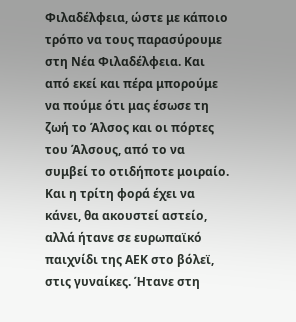Φιλαδέλφεια, ώστε με κάποιο τρόπο να τους παρασύρουμε στη Νέα Φιλαδέλφεια. Και από εκεί και πέρα μπορούμε να πούμε ότι μας έσωσε τη ζωή το Άλσος και οι πόρτες του Άλσους, από το να συμβεί το οτιδήποτε μοιραίο. Και η τρίτη φορά έχει να κάνει, θα ακουστεί αστείο, αλλά ήτανε σε ευρωπαϊκό παιχνίδι της ΑΕΚ στο βόλεϊ, στις γυναίκες. Ήτανε στη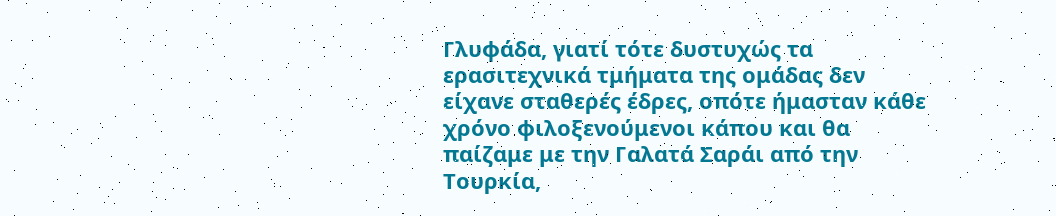Γλυφάδα, γιατί τότε δυστυχώς τα ερασιτεχνικά τμήματα της ομάδας δεν είχανε σταθερές έδρες, οπότε ήμασταν κάθε χρόνο φιλοξενούμενοι κάπου και θα παίζαμε με την Γαλατά Σαράι από την Τουρκία,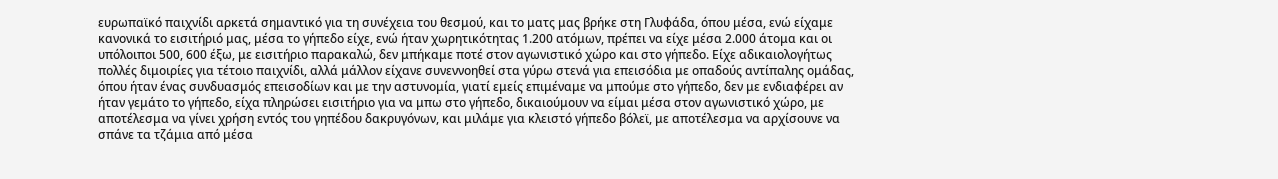ευρωπαϊκό παιχνίδι αρκετά σημαντικό για τη συνέχεια του θεσμού, και το ματς μας βρήκε στη Γλυφάδα, όπου μέσα, ενώ είχαμε κανονικά το εισιτήριό μας, μέσα το γήπεδο είχε, ενώ ήταν χωρητικότητας 1.200 ατόμων, πρέπει να είχε μέσα 2.000 άτομα και οι υπόλοιποι 500, 600 έξω, με εισιτήριο παρακαλώ, δεν μπήκαμε ποτέ στον αγωνιστικό χώρο και στο γήπεδο. Είχε αδικαιολογήτως πολλές διμοιρίες για τέτοιο παιχνίδι, αλλά μάλλον είχανε συνεννοηθεί στα γύρω στενά για επεισόδια με οπαδούς αντίπαλης ομάδας, όπου ήταν ένας συνδυασμός επεισοδίων και με την αστυνομία, γιατί εμείς επιμέναμε να μπούμε στο γήπεδο, δεν με ενδιαφέρει αν ήταν γεμάτο το γήπεδο, είχα πληρώσει εισιτήριο για να μπω στο γήπεδο, δικαιούμουν να είμαι μέσα στον αγωνιστικό χώρο, με αποτέλεσμα να γίνει χρήση εντός του γηπέδου δακρυγόνων, και μιλάμε για κλειστό γήπεδο βόλεϊ, με αποτέλεσμα να αρχίσουνε να σπάνε τα τζάμια από μέσα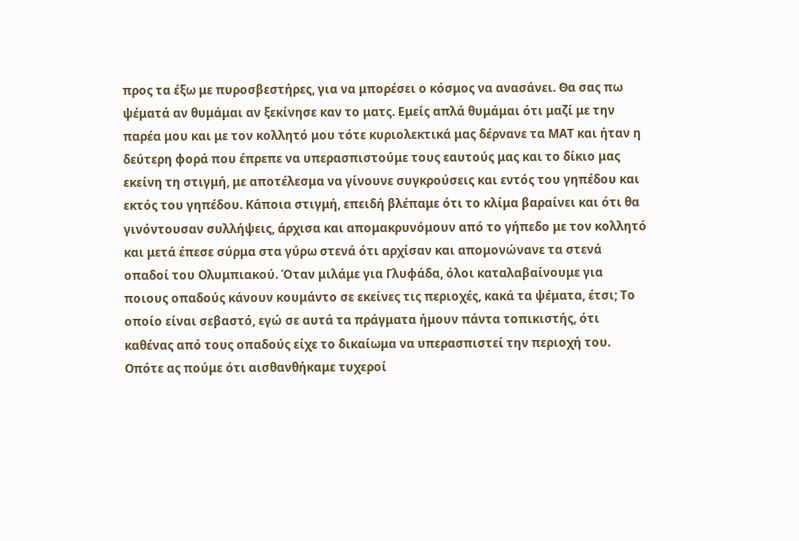προς τα έξω με πυροσβεστήρες, για να μπορέσει ο κόσμος να ανασάνει. Θα σας πω ψέματά αν θυμάμαι αν ξεκίνησε καν το ματς. Εμείς απλά θυμάμαι ότι μαζί με την παρέα μου και με τον κολλητό μου τότε κυριολεκτικά μας δέρνανε τα ΜΑΤ και ήταν η δεύτερη φορά που έπρεπε να υπερασπιστούμε τους εαυτούς μας και το δίκιο μας εκείνη τη στιγμή, με αποτέλεσμα να γίνουνε συγκρούσεις και εντός του γηπέδου και εκτός του γηπέδου. Κάποια στιγμή, επειδή βλέπαμε ότι το κλίμα βαραίνει και ότι θα γινόντουσαν συλλήψεις, άρχισα και απομακρυνόμουν από το γήπεδο με τον κολλητό και μετά έπεσε σύρμα στα γύρω στενά ότι αρχίσαν και απομονώνανε τα στενά οπαδοί του Ολυμπιακού. Όταν μιλάμε για Γλυφάδα, όλοι καταλαβαίνουμε για ποιους οπαδούς κάνουν κουμάντο σε εκείνες τις περιοχές, κακά τα ψέματα, έτσι; Το οποίο είναι σεβαστό, εγώ σε αυτά τα πράγματα ήμουν πάντα τοπικιστής, ότι καθένας από τους οπαδούς είχε το δικαίωμα να υπερασπιστεί την περιοχή του. Οπότε ας πούμε ότι αισθανθήκαμε τυχεροί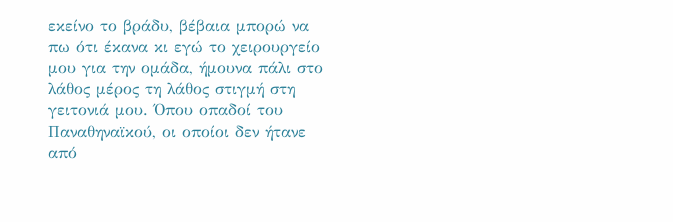εκείνο το βράδυ, βέβαια μπορώ να πω ότι έκανα κι εγώ το χειρουργείο μου για την ομάδα, ήμουνα πάλι στο λάθος μέρος τη λάθος στιγμή στη γειτονιά μου. Όπου οπαδοί του Παναθηναϊκού, οι οποίοι δεν ήτανε από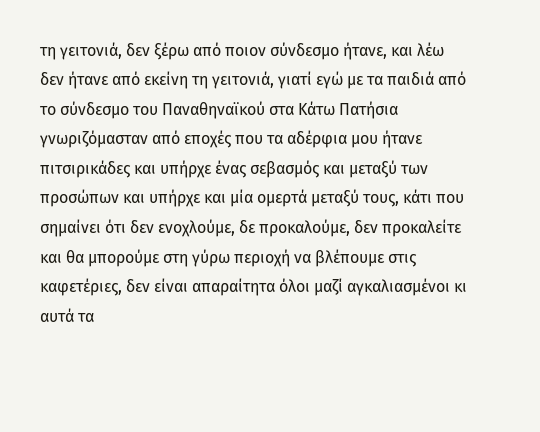τη γειτονιά, δεν ξέρω από ποιον σύνδεσμο ήτανε, και λέω δεν ήτανε από εκείνη τη γειτονιά, γιατί εγώ με τα παιδιά από το σύνδεσμο του Παναθηναϊκού στα Κάτω Πατήσια γνωριζόμασταν από εποχές που τα αδέρφια μου ήτανε πιτσιρικάδες και υπήρχε ένας σεβασμός και μεταξύ των προσώπων και υπήρχε και μία ομερτά μεταξύ τους, κάτι που σημαίνει ότι δεν ενοχλούμε, δε προκαλούμε, δεν προκαλείτε και θα μπορούμε στη γύρω περιοχή να βλέπουμε στις καφετέριες, δεν είναι απαραίτητα όλοι μαζί αγκαλιασμένοι κι αυτά τα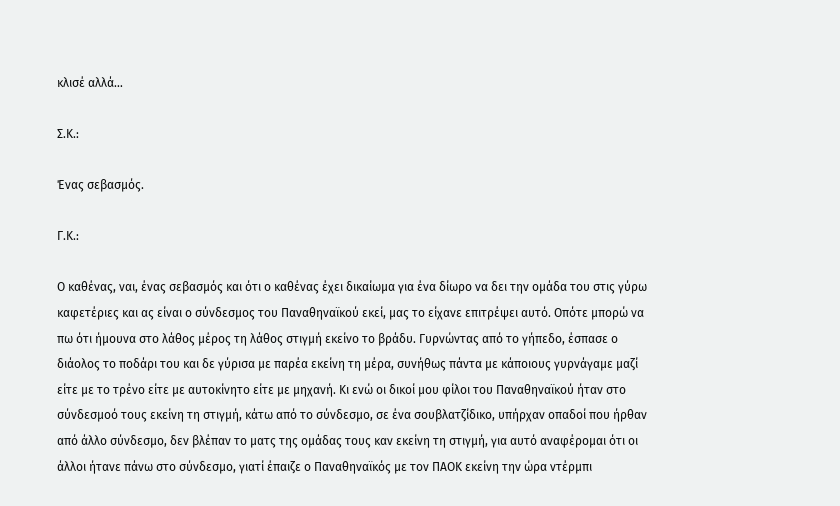κλισέ αλλά…

Σ.Κ.:

Ένας σεβασμός.

Γ.Κ.:

Ο καθένας, ναι, ένας σεβασμός και ότι ο καθένας έχει δικαίωμα για ένα δίωρο να δει την ομάδα του στις γύρω καφετέριες και ας είναι ο σύνδεσμος του Παναθηναϊκού εκεί, μας το είχανε επιτρέψει αυτό. Οπότε μπορώ να πω ότι ήμουνα στο λάθος μέρος τη λάθος στιγμή εκείνο το βράδυ. Γυρνώντας από το γήπεδο, έσπασε ο διάολος το ποδάρι του και δε γύρισα με παρέα εκείνη τη μέρα, συνήθως πάντα με κάποιους γυρνάγαμε μαζί είτε με το τρένο είτε με αυτοκίνητο είτε με μηχανή. Κι ενώ οι δικοί μου φίλοι του Παναθηναϊκού ήταν στο σύνδεσμοό τους εκείνη τη στιγμή, κάτω από το σύνδεσμο, σε ένα σουβλατζίδικο, υπήρχαν οπαδοί που ήρθαν από άλλο σύνδεσμο, δεν βλέπαν το ματς της ομάδας τους καν εκείνη τη στιγμή, για αυτό αναφέρομαι ότι οι άλλοι ήτανε πάνω στο σύνδεσμο, γιατί έπαιζε ο Παναθηναϊκός με τον ΠΑΟΚ εκείνη την ώρα ντέρμπι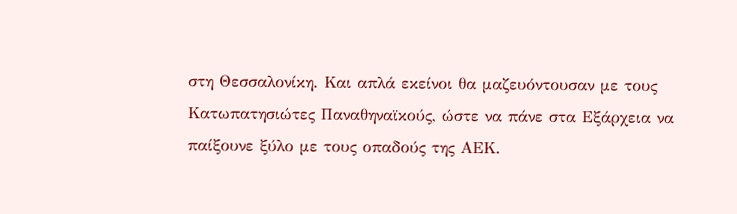στη Θεσσαλονίκη. Και απλά εκείνοι θα μαζευόντουσαν με τους Κατωπατησιώτες Παναθηναϊκούς, ώστε να πάνε στα Εξάρχεια να παίξουνε ξύλο με τους οπαδούς της ΑΕΚ.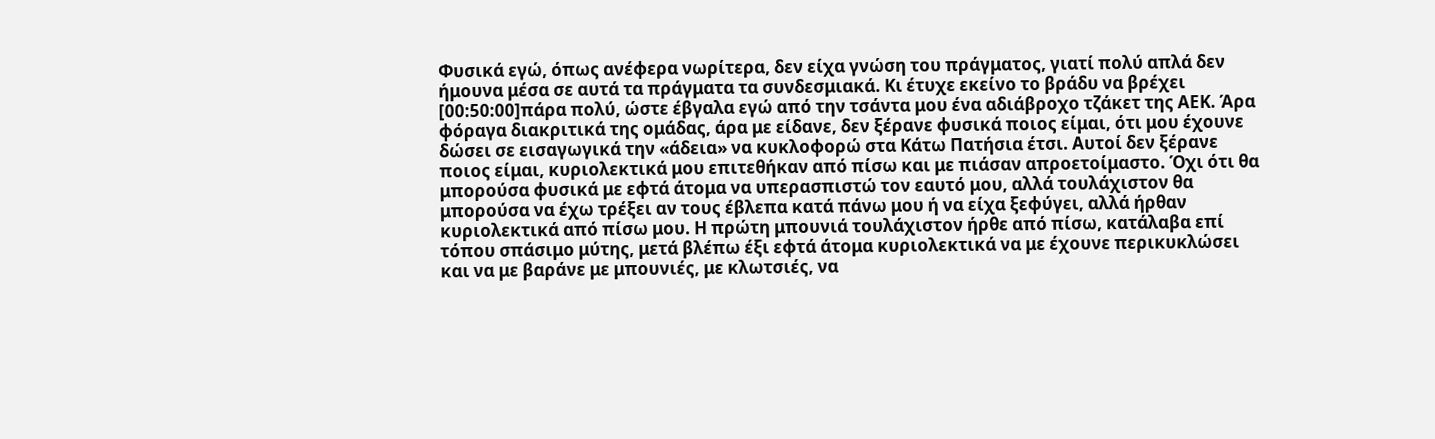Φυσικά εγώ, όπως ανέφερα νωρίτερα, δεν είχα γνώση του πράγματος, γιατί πολύ απλά δεν ήμουνα μέσα σε αυτά τα πράγματα τα συνδεσμιακά. Κι έτυχε εκείνο το βράδυ να βρέχει [00:50:00]πάρα πολύ, ώστε έβγαλα εγώ από την τσάντα μου ένα αδιάβροχο τζάκετ της ΑΕΚ. Άρα φόραγα διακριτικά της ομάδας, άρα με είδανε, δεν ξέρανε φυσικά ποιος είμαι, ότι μου έχουνε δώσει σε εισαγωγικά την «άδεια» να κυκλοφορώ στα Κάτω Πατήσια έτσι. Αυτοί δεν ξέρανε ποιος είμαι, κυριολεκτικά μου επιτεθήκαν από πίσω και με πιάσαν απροετοίμαστο. Όχι ότι θα μπορούσα φυσικά με εφτά άτομα να υπερασπιστώ τον εαυτό μου, αλλά τουλάχιστον θα μπορούσα να έχω τρέξει αν τους έβλεπα κατά πάνω μου ή να είχα ξεφύγει, αλλά ήρθαν κυριολεκτικά από πίσω μου. Η πρώτη μπουνιά τουλάχιστον ήρθε από πίσω, κατάλαβα επί τόπου σπάσιμο μύτης, μετά βλέπω έξι εφτά άτομα κυριολεκτικά να με έχουνε περικυκλώσει και να με βαράνε με μπουνιές, με κλωτσιές, να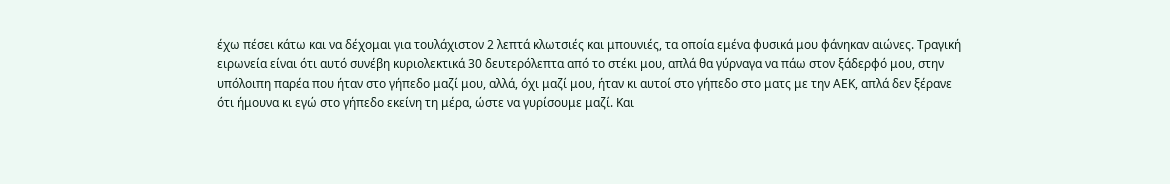έχω πέσει κάτω και να δέχομαι για τουλάχιστον 2 λεπτά κλωτσιές και μπουνιές, τα οποία εμένα φυσικά μου φάνηκαν αιώνες. Τραγική ειρωνεία είναι ότι αυτό συνέβη κυριολεκτικά 30 δευτερόλεπτα από το στέκι μου, απλά θα γύρναγα να πάω στον ξάδερφό μου, στην υπόλοιπη παρέα που ήταν στο γήπεδο μαζί μου, αλλά, όχι μαζί μου, ήταν κι αυτοί στο γήπεδο στο ματς με την ΑΕΚ, απλά δεν ξέρανε ότι ήμουνα κι εγώ στο γήπεδο εκείνη τη μέρα, ώστε να γυρίσουμε μαζί. Και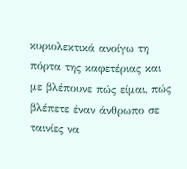κυριολεκτικά ανοίγω τη πόρτα της καφετέριας και με βλέπουνε πώς είμαι, πώς βλέπετε έναν άνθρωπο σε ταινίες να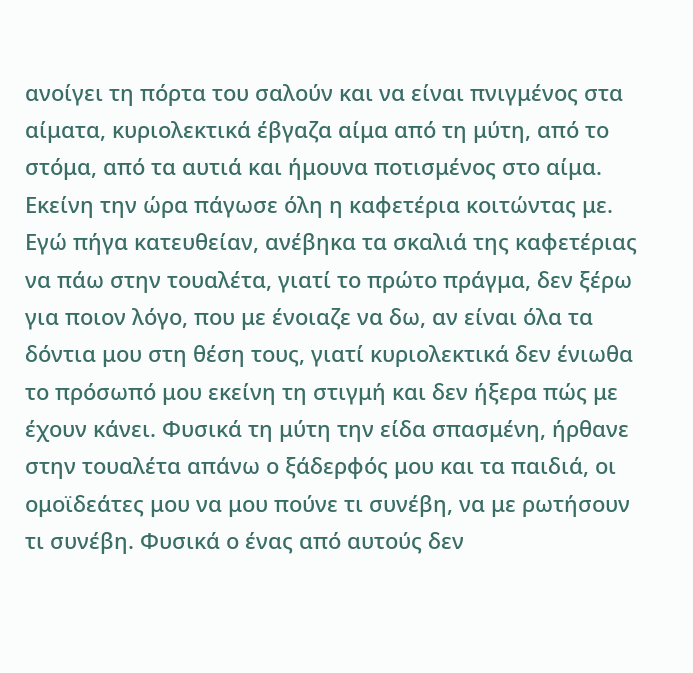ανοίγει τη πόρτα του σαλούν και να είναι πνιγμένος στα αίματα, κυριολεκτικά έβγαζα αίμα από τη μύτη, από το στόμα, από τα αυτιά και ήμουνα ποτισμένος στο αίμα. Εκείνη την ώρα πάγωσε όλη η καφετέρια κοιτώντας με. Εγώ πήγα κατευθείαν, ανέβηκα τα σκαλιά της καφετέριας να πάω στην τουαλέτα, γιατί το πρώτο πράγμα, δεν ξέρω για ποιον λόγο, που με ένοιαζε να δω, αν είναι όλα τα δόντια μου στη θέση τους, γιατί κυριολεκτικά δεν ένιωθα το πρόσωπό μου εκείνη τη στιγμή και δεν ήξερα πώς με έχουν κάνει. Φυσικά τη μύτη την είδα σπασμένη, ήρθανε στην τουαλέτα απάνω ο ξάδερφός μου και τα παιδιά, οι ομοϊδεάτες μου να μου πούνε τι συνέβη, να με ρωτήσουν τι συνέβη. Φυσικά ο ένας από αυτούς δεν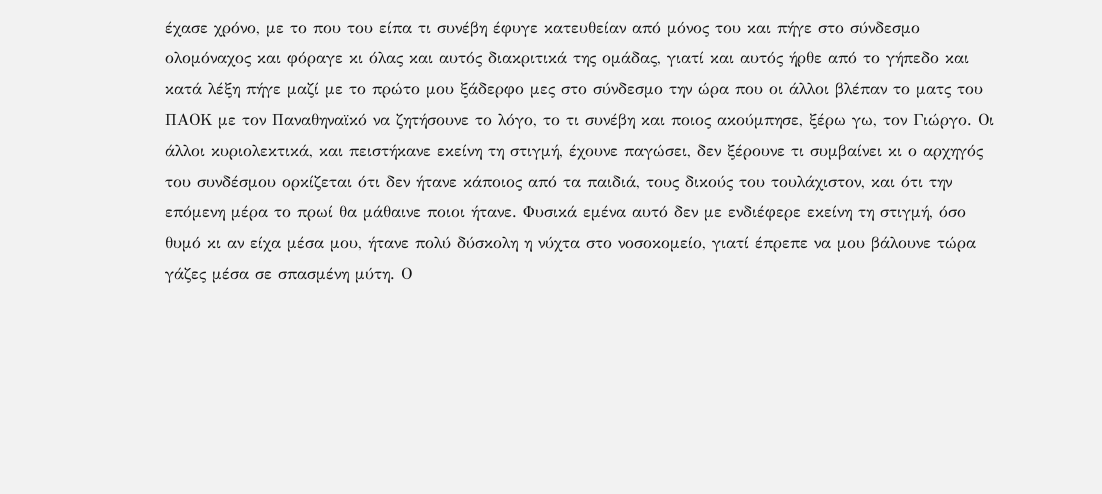έχασε χρόνο, με το που του είπα τι συνέβη έφυγε κατευθείαν από μόνος του και πήγε στο σύνδεσμο ολομόναχος και φόραγε κι όλας και αυτός διακριτικά της ομάδας, γιατί και αυτός ήρθε από το γήπεδο και κατά λέξη πήγε μαζί με το πρώτο μου ξάδερφο μες στο σύνδεσμο την ώρα που οι άλλοι βλέπαν το ματς του ΠΑΟΚ με τον Παναθηναϊκό να ζητήσουνε το λόγο, το τι συνέβη και ποιος ακούμπησε, ξέρω γω, τον Γιώργο. Οι άλλοι κυριολεκτικά, και πειστήκανε εκείνη τη στιγμή, έχουνε παγώσει, δεν ξέρουνε τι συμβαίνει κι ο αρχηγός του συνδέσμου ορκίζεται ότι δεν ήτανε κάποιος από τα παιδιά, τους δικούς του τουλάχιστον, και ότι την επόμενη μέρα το πρωί θα μάθαινε ποιοι ήτανε. Φυσικά εμένα αυτό δεν με ενδιέφερε εκείνη τη στιγμή, όσο θυμό κι αν είχα μέσα μου, ήτανε πολύ δύσκολη η νύχτα στο νοσοκομείο, γιατί έπρεπε να μου βάλουνε τώρα γάζες μέσα σε σπασμένη μύτη. Ο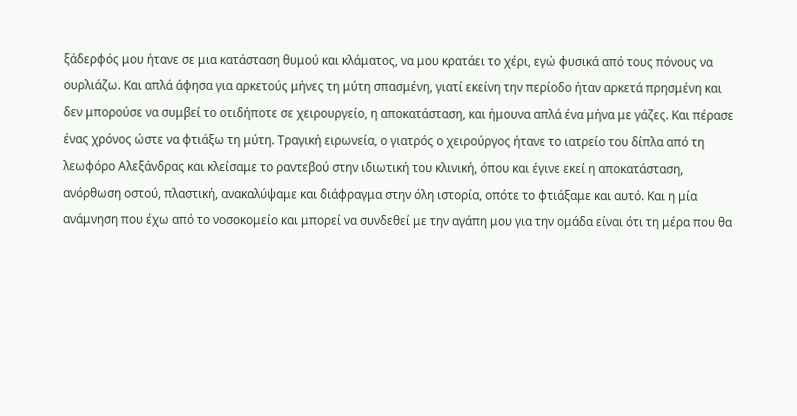ξάδερφός μου ήτανε σε μια κατάσταση θυμού και κλάματος, να μου κρατάει το χέρι, εγώ φυσικά από τους πόνους να ουρλιάζω. Και απλά άφησα για αρκετούς μήνες τη μύτη σπασμένη, γιατί εκείνη την περίοδο ήταν αρκετά πρησμένη και δεν μπορούσε να συμβεί το οτιδήποτε σε χειρουργείο, η αποκατάσταση, και ήμουνα απλά ένα μήνα με γάζες. Και πέρασε ένας χρόνος ώστε να φτιάξω τη μύτη. Τραγική ειρωνεία, ο γιατρός ο χειρούργος ήτανε το ιατρείο του δίπλα από τη λεωφόρο Αλεξάνδρας και κλείσαμε το ραντεβού στην ιδιωτική του κλινική, όπου και έγινε εκεί η αποκατάσταση, ανόρθωση οστού, πλαστική, ανακαλύψαμε και διάφραγμα στην όλη ιστορία, οπότε το φτιάξαμε και αυτό. Και η μία ανάμνηση που έχω από το νοσοκομείο και μπορεί να συνδεθεί με την αγάπη μου για την ομάδα είναι ότι τη μέρα που θα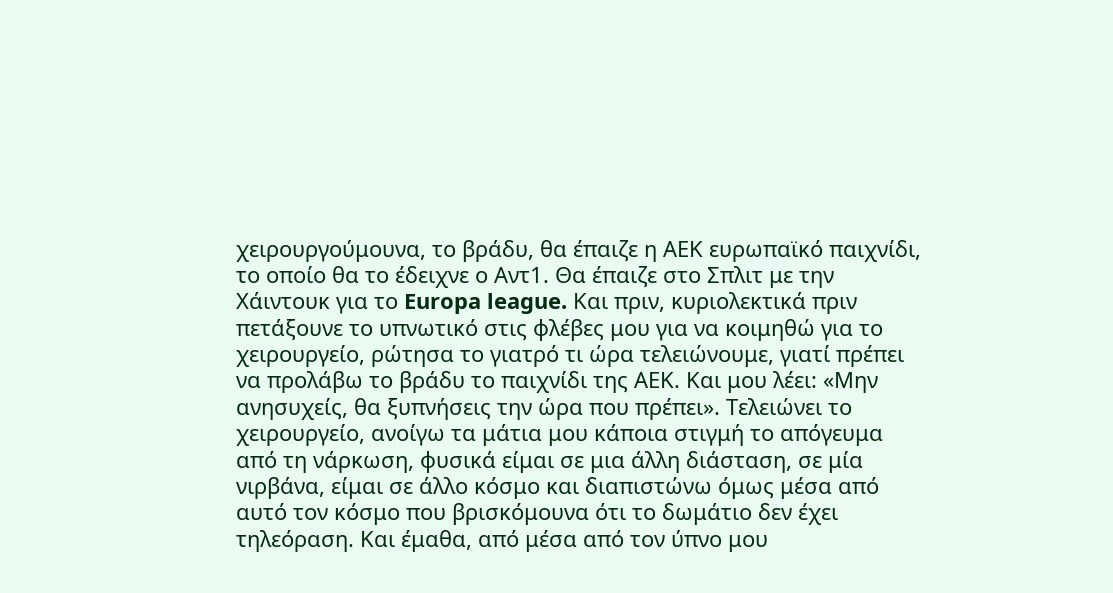χειρουργούμουνα, το βράδυ, θα έπαιζε η ΑΕΚ ευρωπαϊκό παιχνίδι, το οποίο θα το έδειχνε ο Αντ1. Θα έπαιζε στο Σπλιτ με την Χάιντουκ για το Europa league. Και πριν, κυριολεκτικά πριν πετάξουνε το υπνωτικό στις φλέβες μου για να κοιμηθώ για το χειρουργείο, ρώτησα το γιατρό τι ώρα τελειώνουμε, γιατί πρέπει να προλάβω το βράδυ το παιχνίδι της ΑΕΚ. Και μου λέει: «Μην ανησυχείς, θα ξυπνήσεις την ώρα που πρέπει». Τελειώνει το χειρουργείο, ανοίγω τα μάτια μου κάποια στιγμή το απόγευμα από τη νάρκωση, φυσικά είμαι σε μια άλλη διάσταση, σε μία νιρβάνα, είμαι σε άλλο κόσμο και διαπιστώνω όμως μέσα από αυτό τον κόσμο που βρισκόμουνα ότι το δωμάτιο δεν έχει τηλεόραση. Και έμαθα, από μέσα από τον ύπνο μου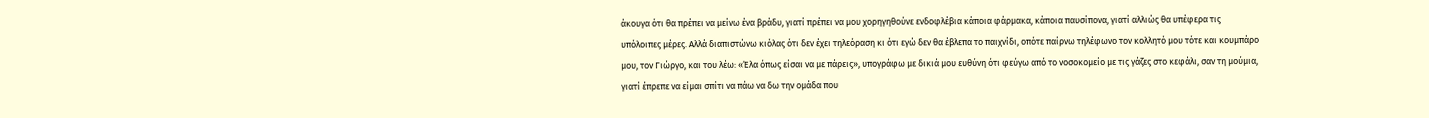άκουγα ότι θα πρέπει να μείνω ένα βράδυ, γιατί πρέπει να μου χορηγηθούνε ενδοφλέβια κάποια φάρμακα, κάποια παυσίπονα, γιατί αλλιώς θα υπέφερα τις υπόλοιπες μέρες. Αλλά διαπιστώνω κιόλας ότι δεν έχει τηλεόραση κι ότι εγώ δεν θα έβλεπα το παιχνίδι, οπότε παίρνω τηλέφωνο τον κολλητό μου τότε και κουμπάρο μου, τον Γιώργο, και του λέω: «Έλα όπως είσαι να με πάρεις», υπογράφω με δικιά μου ευθύνη ότι φεύγω από το νοσοκομείο με τις γάζες στο κεφάλι, σαν τη μούμια, γιατί έπρεπε να είμαι σπίτι να πάω να δω την ομάδα που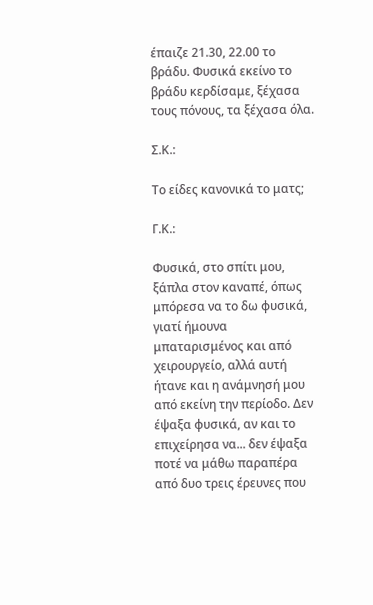έπαιζε 21.30, 22.00 το βράδυ. Φυσικά εκείνο το βράδυ κερδίσαμε, ξέχασα τους πόνους, τα ξέχασα όλα.

Σ.Κ.:

Το είδες κανονικά το ματς;

Γ.Κ.:

Φυσικά, στο σπίτι μου, ξάπλα στον καναπέ, όπως μπόρεσα να το δω φυσικά, γιατί ήμουνα μπαταρισμένος και από χειρουργείο, αλλά αυτή ήτανε και η ανάμνησή μου από εκείνη την περίοδο. Δεν έψαξα φυσικά, αν και το επιχείρησα να... δεν έψαξα ποτέ να μάθω παραπέρα από δυο τρεις έρευνες που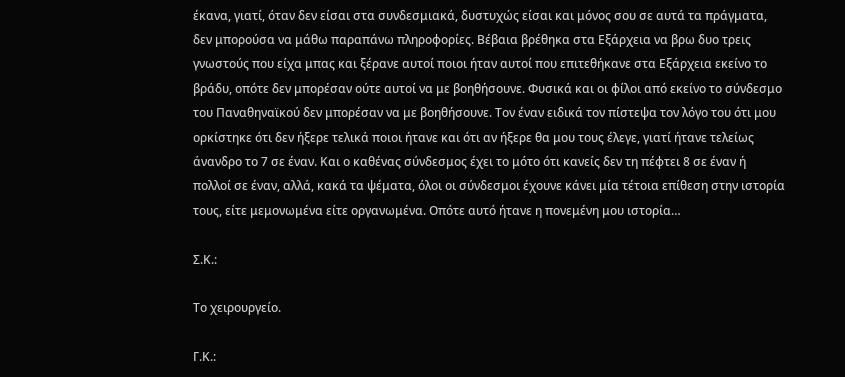έκανα, γιατί, όταν δεν είσαι στα συνδεσμιακά, δυστυχώς είσαι και μόνος σου σε αυτά τα πράγματα, δεν μπορούσα να μάθω παραπάνω πληροφορίες. Βέβαια βρέθηκα στα Εξάρχεια να βρω δυο τρεις γνωστούς που είχα μπας και ξέρανε αυτοί ποιοι ήταν αυτοί που επιτεθήκανε στα Εξάρχεια εκείνο το βράδυ, οπότε δεν μπορέσαν ούτε αυτοί να με βοηθήσουνε. Φυσικά και οι φίλοι από εκείνο το σύνδεσμο του Παναθηναϊκού δεν μπορέσαν να με βοηθήσουνε. Τον έναν ειδικά τον πίστεψα τον λόγο του ότι μου ορκίστηκε ότι δεν ήξερε τελικά ποιοι ήτανε και ότι αν ήξερε θα μου τους έλεγε, γιατί ήτανε τελείως άνανδρο το 7 σε έναν. Και ο καθένας σύνδεσμος έχει το μότο ότι κανείς δεν τη πέφτει 8 σε έναν ή πολλοί σε έναν, αλλά, κακά τα ψέματα, όλοι οι σύνδεσμοι έχουνε κάνει μία τέτοια επίθεση στην ιστορία τους, είτε μεμονωμένα είτε οργανωμένα. Οπότε αυτό ήτανε η πονεμένη μου ιστορία…

Σ.Κ.:

Το χειρουργείο.

Γ.Κ.: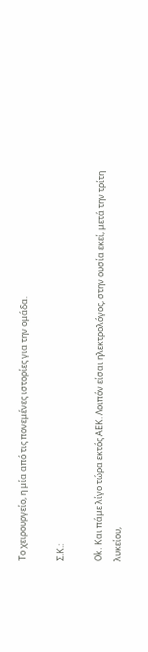Το χειρουργείο, η μία από τις πονεμένες ιστορίες για την ομάδα.

Σ.Κ.:

Ok. Και πάμε λίγο τώρα εκτός ΑΕΚ. Λοιπόν είσαι ηλεκτρολόγος, στην ουσία εκεί, μετά την τρίτη λυκείου,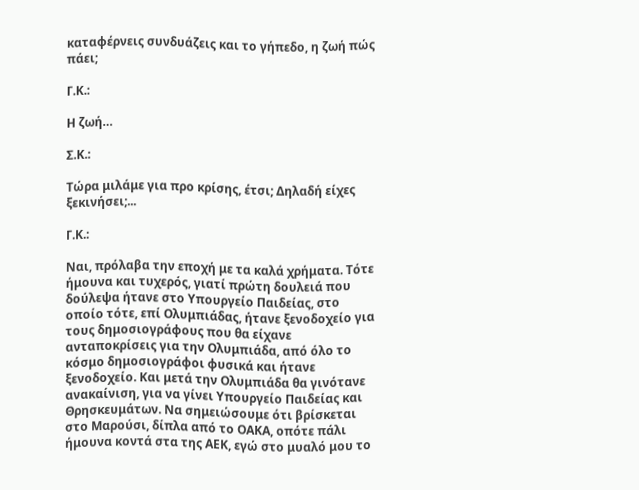καταφέρνεις συνδυάζεις και το γήπεδο, η ζωή πώς πάει;

Γ.Κ.:

Η ζωή…

Σ.Κ.:

Τώρα μιλάμε για προ κρίσης, έτσι; Δηλαδή είχες ξεκινήσει;...

Γ.Κ.:

Ναι, πρόλαβα την εποχή με τα καλά χρήματα. Τότε ήμουνα και τυχερός, γιατί πρώτη δουλειά που δούλεψα ήτανε στο Υπουργείο Παιδείας, στο οποίο τότε, επί Ολυμπιάδας, ήτανε ξενοδοχείο για τους δημοσιογράφους που θα είχανε ανταποκρίσεις για την Ολυμπιάδα, από όλο το κόσμο δημοσιογράφοι φυσικά και ήτανε ξενοδοχείο. Και μετά την Ολυμπιάδα θα γινότανε ανακαίνιση, για να γίνει Υπουργείο Παιδείας και Θρησκευμάτων. Να σημειώσουμε ότι βρίσκεται στο Μαρούσι, δίπλα από το ΟΑΚΑ, οπότε πάλι ήμουνα κοντά στα της ΑΕΚ, εγώ στο μυαλό μου το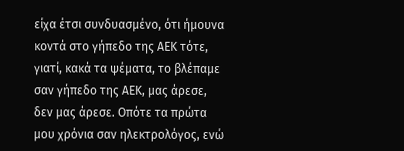είχα έτσι συνδυασμένο, ότι ήμουνα κοντά στο γήπεδο της ΑΕΚ τότε, γιατί, κακά τα ψέματα, το βλέπαμε σαν γήπεδο της ΑΕΚ, μας άρεσε, δεν μας άρεσε. Οπότε τα πρώτα μου χρόνια σαν ηλεκτρολόγος, ενώ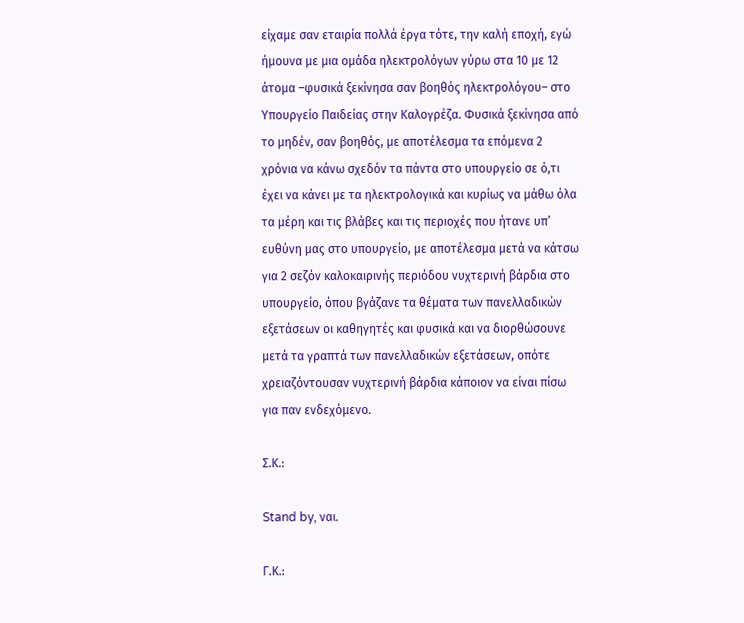είχαμε σαν εταιρία πολλά έργα τότε, την καλή εποχή, εγώ ήμουνα με μια ομάδα ηλεκτρολόγων γύρω στα 10 με 12 άτομα –φυσικά ξεκίνησα σαν βοηθός ηλεκτρολόγου– στο Υπουργείο Παιδείας στην Καλογρέζα. Φυσικά ξεκίνησα από το μηδέν, σαν βοηθός, με αποτέλεσμα τα επόμενα 2 χρόνια να κάνω σχεδόν τα πάντα στο υπουργείο σε ό,τι έχει να κάνει με τα ηλεκτρολογικά και κυρίως να μάθω όλα τα μέρη και τις βλάβες και τις περιοχές που ήτανε υπ’ ευθύνη μας στο υπουργείο, με αποτέλεσμα μετά να κάτσω για 2 σεζόν καλοκαιρινής περιόδου νυχτερινή βάρδια στο υπουργείο, όπου βγάζανε τα θέματα των πανελλαδικών εξετάσεων οι καθηγητές και φυσικά και να διορθώσουνε μετά τα γραπτά των πανελλαδικών εξετάσεων, οπότε χρειαζόντουσαν νυχτερινή βάρδια κάποιον να είναι πίσω για παν ενδεχόμενο.

Σ.Κ.:

Stand by, ναι.

Γ.Κ.: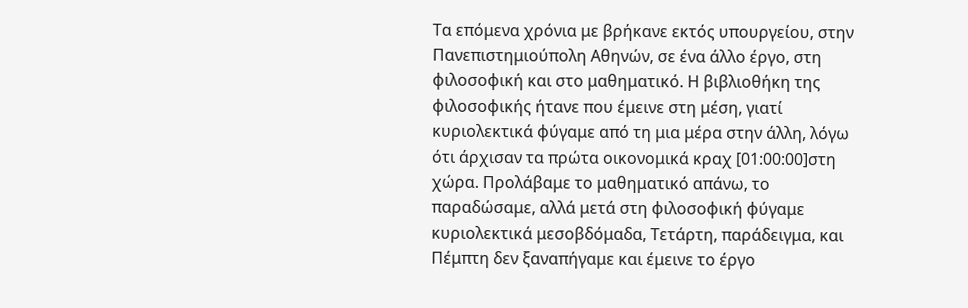Τα επόμενα χρόνια με βρήκανε εκτός υπουργείου, στην Πανεπιστημιούπολη Αθηνών, σε ένα άλλο έργο, στη φιλοσοφική και στο μαθηματικό. Η βιβλιοθήκη της φιλοσοφικής ήτανε που έμεινε στη μέση, γιατί κυριολεκτικά φύγαμε από τη μια μέρα στην άλλη, λόγω ότι άρχισαν τα πρώτα οικονομικά κραχ [01:00:00]στη χώρα. Προλάβαμε το μαθηματικό απάνω, το παραδώσαμε, αλλά μετά στη φιλοσοφική φύγαμε κυριολεκτικά μεσοβδόμαδα, Τετάρτη, παράδειγμα, και Πέμπτη δεν ξαναπήγαμε και έμεινε το έργο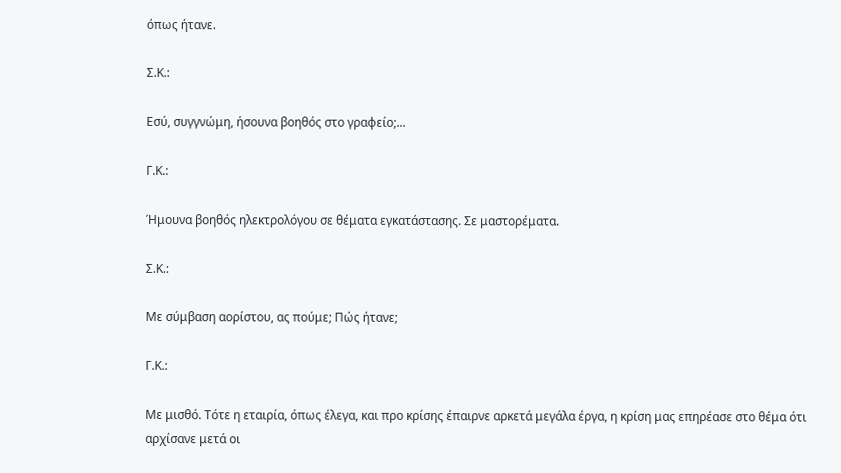όπως ήτανε.

Σ.Κ.:

Εσύ, συγγνώμη, ήσουνα βοηθός στο γραφείο;...

Γ.Κ.:

Ήμουνα βοηθός ηλεκτρολόγου σε θέματα εγκατάστασης. Σε μαστορέματα.

Σ.Κ.:

Με σύμβαση αορίστου, ας πούμε; Πώς ήτανε;

Γ.Κ.:

Με μισθό. Τότε η εταιρία, όπως έλεγα, και προ κρίσης έπαιρνε αρκετά μεγάλα έργα, η κρίση μας επηρέασε στο θέμα ότι αρχίσανε μετά οι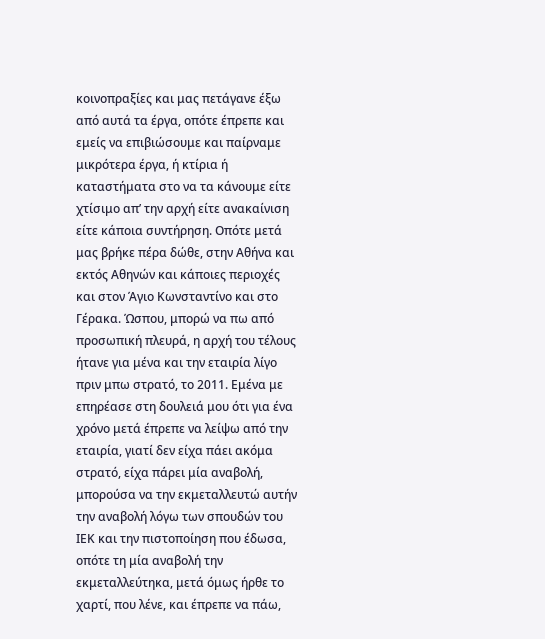κοινοπραξίες και μας πετάγανε έξω από αυτά τα έργα, οπότε έπρεπε και εμείς να επιβιώσουμε και παίρναμε μικρότερα έργα, ή κτίρια ή καταστήματα στο να τα κάνουμε είτε χτίσιμο απ’ την αρχή είτε ανακαίνιση είτε κάποια συντήρηση. Οπότε μετά μας βρήκε πέρα δώθε, στην Αθήνα και εκτός Αθηνών και κάποιες περιοχές και στον Άγιο Κωνσταντίνο και στο Γέρακα. Ώσπου, μπορώ να πω από προσωπική πλευρά, η αρχή του τέλους ήτανε για μένα και την εταιρία λίγο πριν μπω στρατό, το 2011. Εμένα με επηρέασε στη δουλειά μου ότι για ένα χρόνο μετά έπρεπε να λείψω από την εταιρία, γιατί δεν είχα πάει ακόμα στρατό, είχα πάρει μία αναβολή, μπορούσα να την εκμεταλλευτώ αυτήν την αναβολή λόγω των σπουδών του ΙΕΚ και την πιστοποίηση που έδωσα, οπότε τη μία αναβολή την εκμεταλλεύτηκα, μετά όμως ήρθε το χαρτί, που λένε, και έπρεπε να πάω,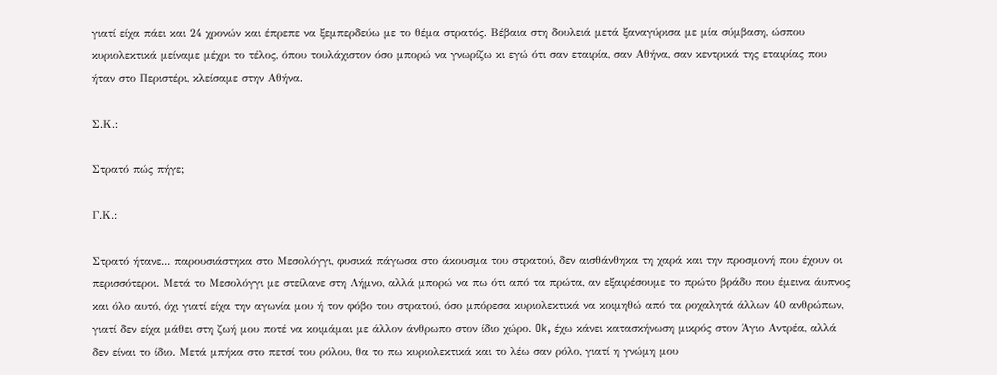γιατί είχα πάει και 24 χρονών και έπρεπε να ξεμπερδεύω με το θέμα στρατός. Βέβαια στη δουλειά μετά ξαναγύρισα με μία σύμβαση, ώσπου κυριολεκτικά μείναμε μέχρι το τέλος, όπου τουλάχιστον όσο μπορώ να γνωρίζω κι εγώ ότι σαν εταιρία, σαν Αθήνα, σαν κεντρικά της εταιρίας που ήταν στο Περιστέρι, κλείσαμε στην Αθήνα.

Σ.Κ.:

Στρατό πώς πήγε;

Γ.Κ.:

Στρατό ήτανε... παρουσιάστηκα στο Μεσολόγγι, φυσικά πάγωσα στο άκουσμα του στρατού, δεν αισθάνθηκα τη χαρά και την προσμονή που έχουν οι περισσότεροι. Μετά το Μεσολόγγι με στείλανε στη Λήμνο, αλλά μπορώ να πω ότι από τα πρώτα, αν εξαιρέσουμε το πρώτο βράδυ που έμεινα άυπνος και όλο αυτό, όχι γιατί είχα την αγωνία μου ή τον φόβο του στρατού, όσο μπόρεσα κυριολεκτικά να κοιμηθώ από τα ροχαλητά άλλων 40 ανθρώπων, γιατί δεν είχα μάθει στη ζωή μου ποτέ να κοιμάμαι με άλλον άνθρωπο στον ίδιο χώρο. Ok, έχω κάνει κατασκήνωση μικρός στον Άγιο Αντρέα, αλλά δεν είναι το ίδιο. Μετά μπήκα στο πετσί του ρόλου, θα το πω κυριολεκτικά και το λέω σαν ρόλο, γιατί η γνώμη μου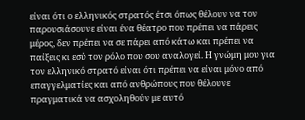είναι ότι ο ελληνικός στρατός έτσι όπως θέλουν να τον παρουσιάσουνε είναι ένα θέατρο που πρέπει να πάρεις μέρος, δεν πρέπει να σε πάρει από κάτω και πρέπει να παίξεις κι εσύ τον ρόλο που σου αναλογεί. Η γνώμη μου για τον ελληνικό στρατό είναι ότι πρέπει να είναι μόνο από επαγγελματίες και από ανθρώπους που θέλουνε πραγματικά να ασχοληθούν με αυτό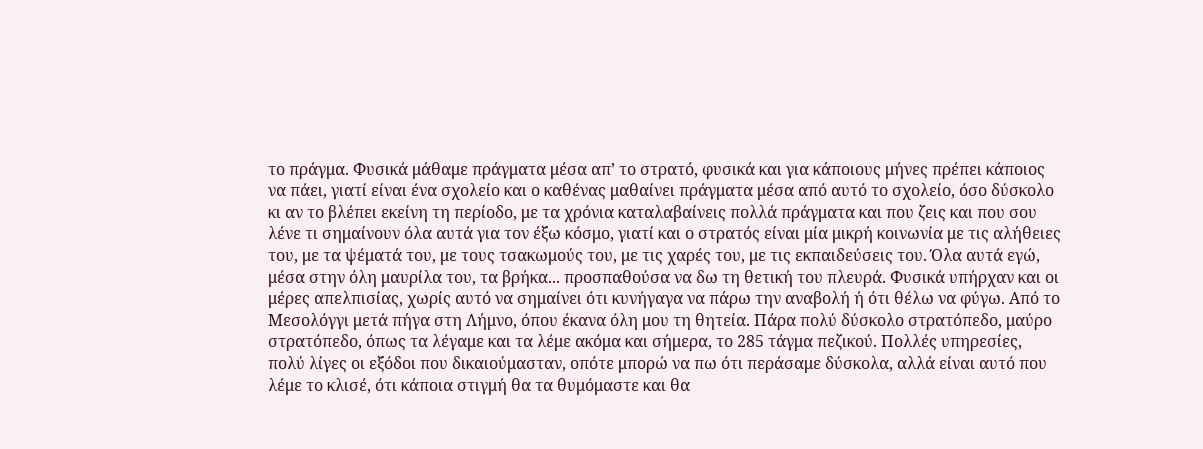το πράγμα. Φυσικά μάθαμε πράγματα μέσα απ’ το στρατό, φυσικά και για κάποιους μήνες πρέπει κάποιος να πάει, γιατί είναι ένα σχολείο και ο καθένας μαθαίνει πράγματα μέσα από αυτό το σχολείο, όσο δύσκολο κι αν το βλέπει εκείνη τη περίοδο, με τα χρόνια καταλαβαίνεις πολλά πράγματα και που ζεις και που σου λένε τι σημαίνουν όλα αυτά για τον έξω κόσμο, γιατί και ο στρατός είναι μία μικρή κοινωνία με τις αλήθειες του, με τα ψέματά του, με τους τσακωμούς του, με τις χαρές του, με τις εκπαιδεύσεις του. Όλα αυτά εγώ, μέσα στην όλη μαυρίλα του, τα βρήκα... προσπαθούσα να δω τη θετική του πλευρά. Φυσικά υπήρχαν και οι μέρες απελπισίας, χωρίς αυτό να σημαίνει ότι κυνήγαγα να πάρω την αναβολή ή ότι θέλω να φύγω. Από το Μεσολόγγι μετά πήγα στη Λήμνο, όπου έκανα όλη μου τη θητεία. Πάρα πολύ δύσκολο στρατόπεδο, μαύρο στρατόπεδο, όπως τα λέγαμε και τα λέμε ακόμα και σήμερα, το 285 τάγμα πεζικού. Πολλές υπηρεσίες, πολύ λίγες οι εξόδοι που δικαιούμασταν, οπότε μπορώ να πω ότι περάσαμε δύσκολα, αλλά είναι αυτό που λέμε το κλισέ, ότι κάποια στιγμή θα τα θυμόμαστε και θα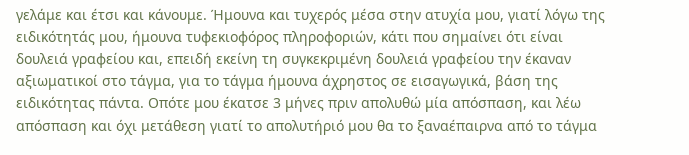γελάμε και έτσι και κάνουμε. Ήμουνα και τυχερός μέσα στην ατυχία μου, γιατί λόγω της ειδικότητάς μου, ήμουνα τυφεκιοφόρος πληροφοριών, κάτι που σημαίνει ότι είναι δουλειά γραφείου και, επειδή εκείνη τη συγκεκριμένη δουλειά γραφείου την έκαναν αξιωματικοί στο τάγμα, για το τάγμα ήμουνα άχρηστος σε εισαγωγικά, βάση της ειδικότητας πάντα. Οπότε μου έκατσε 3 μήνες πριν απολυθώ μία απόσπαση, και λέω απόσπαση και όχι μετάθεση γιατί το απολυτήριό μου θα το ξαναέπαιρνα από το τάγμα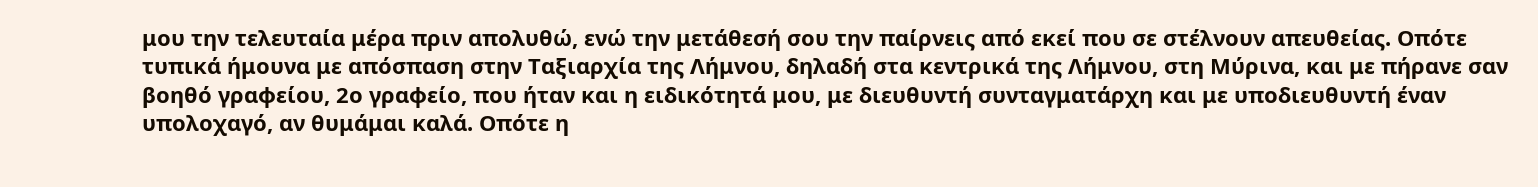μου την τελευταία μέρα πριν απολυθώ, ενώ την μετάθεσή σου την παίρνεις από εκεί που σε στέλνουν απευθείας. Οπότε τυπικά ήμουνα με απόσπαση στην Ταξιαρχία της Λήμνου, δηλαδή στα κεντρικά της Λήμνου, στη Μύρινα, και με πήρανε σαν βοηθό γραφείου, 2ο γραφείο, που ήταν και η ειδικότητά μου, με διευθυντή συνταγματάρχη και με υποδιευθυντή έναν υπολοχαγό, αν θυμάμαι καλά. Οπότε η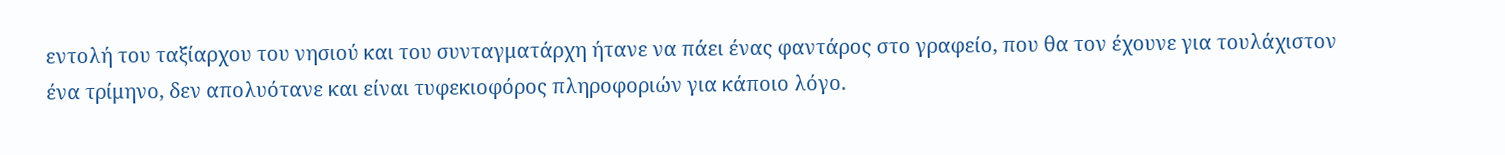εντολή του ταξίαρχου του νησιού και του συνταγματάρχη ήτανε να πάει ένας φαντάρος στο γραφείο, που θα τον έχουνε για τουλάχιστον ένα τρίμηνο, δεν απολυότανε και είναι τυφεκιοφόρος πληροφοριών για κάποιο λόγο.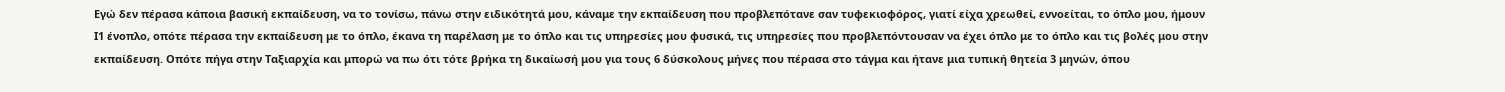Εγώ δεν πέρασα κάποια βασική εκπαίδευση, να το τονίσω, πάνω στην ειδικότητά μου, κάναμε την εκπαίδευση που προβλεπότανε σαν τυφεκιοφόρος, γιατί είχα χρεωθεί, εννοείται, το όπλο μου, ήμουν Ι1 ένοπλο, οπότε πέρασα την εκπαίδευση με το όπλο, έκανα τη παρέλαση με το όπλο και τις υπηρεσίες μου φυσικά, τις υπηρεσίες που προβλεπόντουσαν να έχει όπλο με το όπλο και τις βολές μου στην εκπαίδευση. Οπότε πήγα στην Ταξιαρχία και μπορώ να πω ότι τότε βρήκα τη δικαίωσή μου για τους 6 δύσκολους μήνες που πέρασα στο τάγμα και ήτανε μια τυπική θητεία 3 μηνών, όπου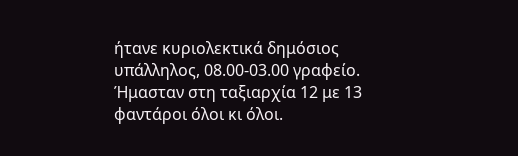ήτανε κυριολεκτικά δημόσιος υπάλληλος, 08.00-03.00 γραφείο. Ήμασταν στη ταξιαρχία 12 με 13 φαντάροι όλοι κι όλοι.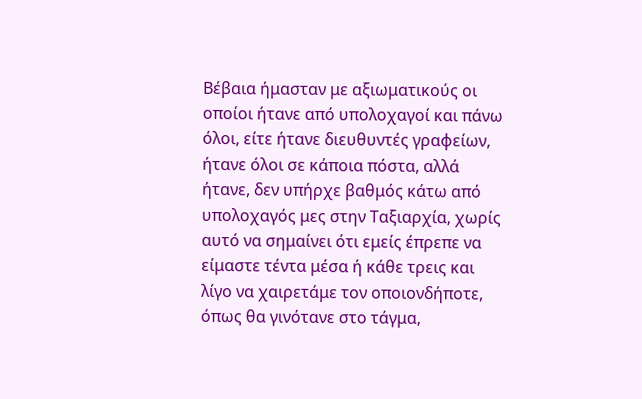Βέβαια ήμασταν με αξιωματικούς οι οποίοι ήτανε από υπολοχαγοί και πάνω όλοι, είτε ήτανε διευθυντές γραφείων, ήτανε όλοι σε κάποια πόστα, αλλά ήτανε, δεν υπήρχε βαθμός κάτω από υπολοχαγός μες στην Ταξιαρχία, χωρίς αυτό να σημαίνει ότι εμείς έπρεπε να είμαστε τέντα μέσα ή κάθε τρεις και λίγο να χαιρετάμε τον οποιονδήποτε, όπως θα γινότανε στο τάγμα,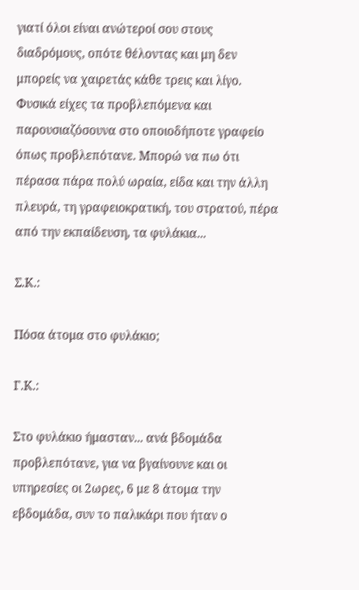γιατί όλοι είναι ανώτεροί σου στους διαδρόμους, οπότε θέλοντας και μη δεν μπορείς να χαιρετάς κάθε τρεις και λίγο. Φυσικά είχες τα προβλεπόμενα και παρουσιαζόσουνα στο οποιοδήποτε γραφείο όπως προβλεπότανε. Μπορώ να πω ότι πέρασα πάρα πολύ ωραία, είδα και την άλλη πλευρά, τη γραφειοκρατική, του στρατού, πέρα από την εκπαίδευση, τα φυλάκια...

Σ.Κ.:

Πόσα άτομα στο φυλάκιο;

Γ.Κ.:

Στο φυλάκιο ήμασταν... ανά βδομάδα προβλεπότανε, για να βγαίνουνε και οι υπηρεσίες οι 2ωρες, 6 με 8 άτομα την εβδομάδα, συν το παλικάρι που ήταν ο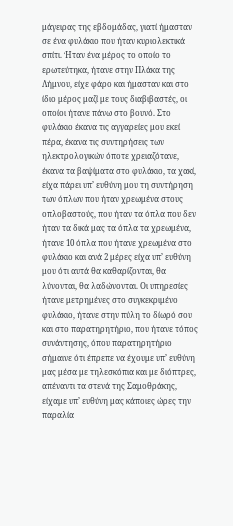μάγειρας της εβδομάδας, γιατί ήμασταν σε ένα φυλάκιο που ήταν κυριολεκτικά σπίτι. Ήταν ένα μέρος το οποίο το ερωτεύτηκα, ήτανε στην Πλάκα της Λήμνου, είχε φάρο και ήμασταν και στο ίδιο μέρος μαζί με τους διαβιβαστές, οι οποίοι ήτανε πάνω στο βουνό. Στο φυλάκιο έκανα τις αγγαρείες μου εκεί πέρα, έκανα τις συντηρήσεις των ηλεκτρολογικών όποτε χρειαζότανε, έκανα τα βαψίματα στο φυλάκιο, τα χακί, είχα πάρει υπ’ ευθύνη μου τη συντήρηση των όπλων που ήταν χρεωμένα στους οπλοβαστούς, που ήταν τα όπλα που δεν ήταν τα δικά μας τα όπλα τα χρεωμένα, ήτανε 10 όπλα που ήτανε χρεωμένα στο φυλάκιο και ανά 2 μέρες είχα υπ’ ευθύνη μου ότι αυτά θα καθαρίζονται, θα λύνονται, θα λαδώνονται. Οι υπηρεσίες ήτανε μετρημένες στο συγκεκριμένο φυλάκιο, ήτανε στην πύλη το δίωρό σου και στο παρατηρητήριο, που ήτανε τόπος συνάντησης, όπου παρατηρητήριο σήμαινε ότι έπρεπε να έχουμε υπ’ ευθύνη μας μέσα με τηλεσκόπια και με διόπτρες, απέναντι τα στενά της Σαμοθράκης, είχαμε υπ’ ευθύνη μας κάποιες ώρες την παραλία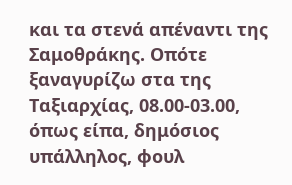και τα στενά απέναντι της Σαμοθράκης. Οπότε ξαναγυρίζω στα της Ταξιαρχίας, 08.00-03.00, όπως είπα, δημόσιος υπάλληλος, φουλ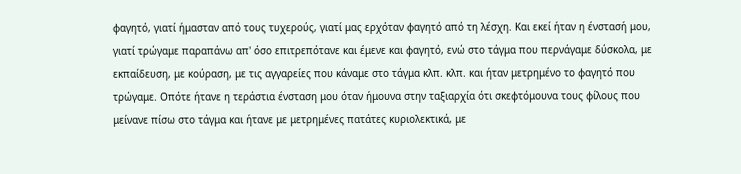φαγητό, γιατί ήμασταν από τους τυχερούς, γιατί μας ερχόταν φαγητό από τη λέσχη. Και εκεί ήταν η ένστασή μου, γιατί τρώγαμε παραπάνω απ' όσο επιτρεπότανε και έμενε και φαγητό, ενώ στο τάγμα που περνάγαμε δύσκολα, με εκπαίδευση, με κούραση, με τις αγγαρείες που κάναμε στο τάγμα κλπ. κλπ. και ήταν μετρημένο το φαγητό που τρώγαμε. Οπότε ήτανε η τεράστια ένσταση μου όταν ήμουνα στην ταξιαρχία ότι σκεφτόμουνα τους φίλους που μείνανε πίσω στο τάγμα και ήτανε με μετρημένες πατάτες κυριολεκτικά, με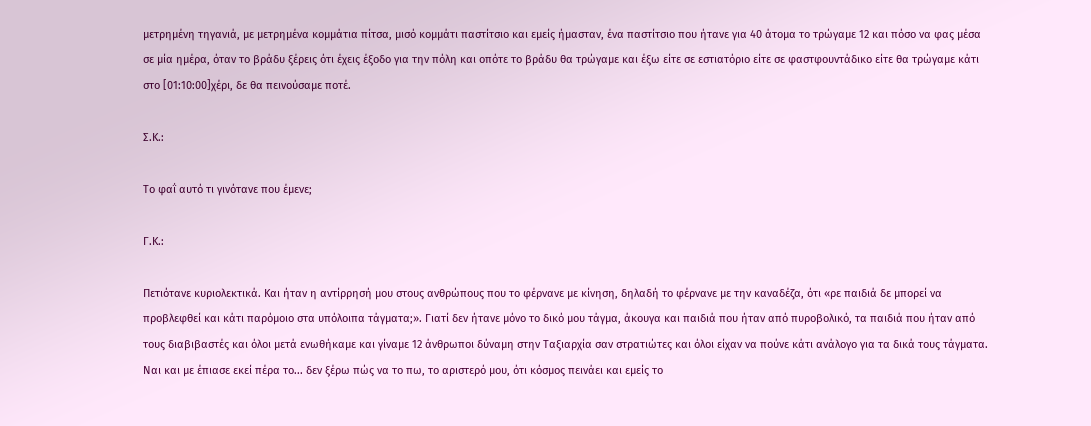μετρημένη τηγανιά, με μετρημένα κομμάτια πίτσα, μισό κομμάτι παστίτσιο και εμείς ήμασταν, ένα παστίτσιο που ήτανε για 40 άτομα το τρώγαμε 12 και πόσο να φας μέσα σε μία ημέρα, όταν το βράδυ ξέρεις ότι έχεις έξοδο για την πόλη και οπότε το βράδυ θα τρώγαμε και έξω είτε σε εστιατόριο είτε σε φαστφουντάδικο είτε θα τρώγαμε κάτι στο [01:10:00]χέρι, δε θα πεινούσαμε ποτέ.

Σ.Κ.:

Το φαΐ αυτό τι γινότανε που έμενε;

Γ.Κ.:

Πετιότανε κυριολεκτικά. Και ήταν η αντίρρησή μου στους ανθρώπους που το φέρνανε με κίνηση, δηλαδή το φέρνανε με την καναδέζα, ότι «ρε παιδιά δε μπορεί να προβλεφθεί και κάτι παρόμοιο στα υπόλοιπα τάγματα;». Γιατί δεν ήτανε μόνο το δικό μου τάγμα, άκουγα και παιδιά που ήταν από πυροβολικό, τα παιδιά που ήταν από τους διαβιβαστές και όλοι μετά ενωθήκαμε και γίναμε 12 άνθρωποι δύναμη στην Ταξιαρχία σαν στρατιώτες και όλοι είχαν να πούνε κάτι ανάλογο για τα δικά τους τάγματα. Ναι και με έπιασε εκεί πέρα το... δεν ξέρω πώς να το πω, το αριστερό μου, ότι κόσμος πεινάει και εμείς το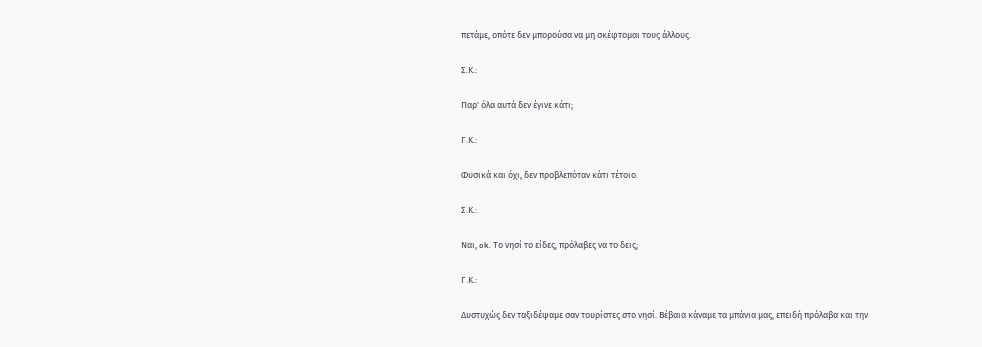πετάμε, οπότε δεν μπορούσα να μη σκέφτομαι τους άλλους.

Σ.Κ.:

Παρ' όλα αυτά δεν έγινε κάτι;

Γ.Κ.:

Φυσικά και όχι, δεν προβλεπόταν κάτι τέτοιο.

Σ.Κ.:

Ναι, ok. Το νησί το είδες, πρόλαβες να το δεις;

Γ.Κ.:

Δυστυχώς δεν ταξιδέψαμε σαν τουρίστες στο νησί. Βέβαια κάναμε τα μπάνια μας, επειδή πρόλαβα και την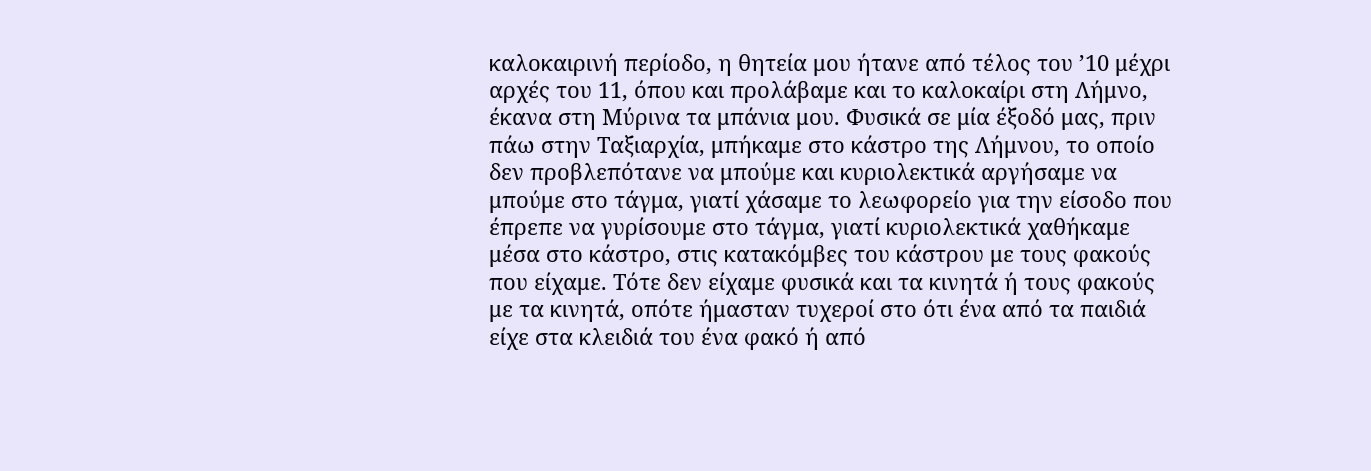καλοκαιρινή περίοδο, η θητεία μου ήτανε από τέλος του ’10 μέχρι αρχές του 11, όπου και προλάβαμε και το καλοκαίρι στη Λήμνο, έκανα στη Μύρινα τα μπάνια μου. Φυσικά σε μία έξοδό μας, πριν πάω στην Ταξιαρχία, μπήκαμε στο κάστρο της Λήμνου, το οποίο δεν προβλεπότανε να μπούμε και κυριολεκτικά αργήσαμε να μπούμε στο τάγμα, γιατί χάσαμε το λεωφορείο για την είσοδο που έπρεπε να γυρίσουμε στο τάγμα, γιατί κυριολεκτικά χαθήκαμε μέσα στο κάστρο, στις κατακόμβες του κάστρου με τους φακούς που είχαμε. Τότε δεν είχαμε φυσικά και τα κινητά ή τους φακούς με τα κινητά, οπότε ήμασταν τυχεροί στο ότι ένα από τα παιδιά είχε στα κλειδιά του ένα φακό ή από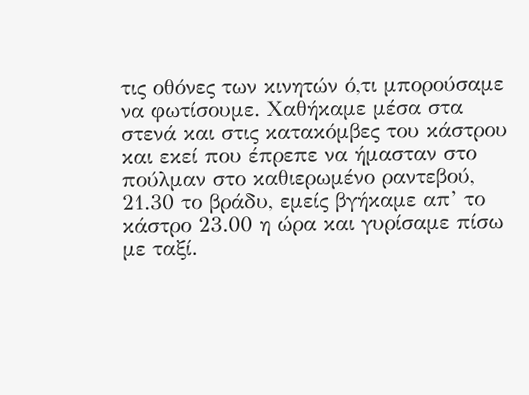τις οθόνες των κινητών ό,τι μπορούσαμε να φωτίσουμε. Χαθήκαμε μέσα στα στενά και στις κατακόμβες του κάστρου και εκεί που έπρεπε να ήμασταν στο πούλμαν στο καθιερωμένο ραντεβού, 21.30 το βράδυ, εμείς βγήκαμε απ’ το κάστρο 23.00 η ώρα και γυρίσαμε πίσω με ταξί.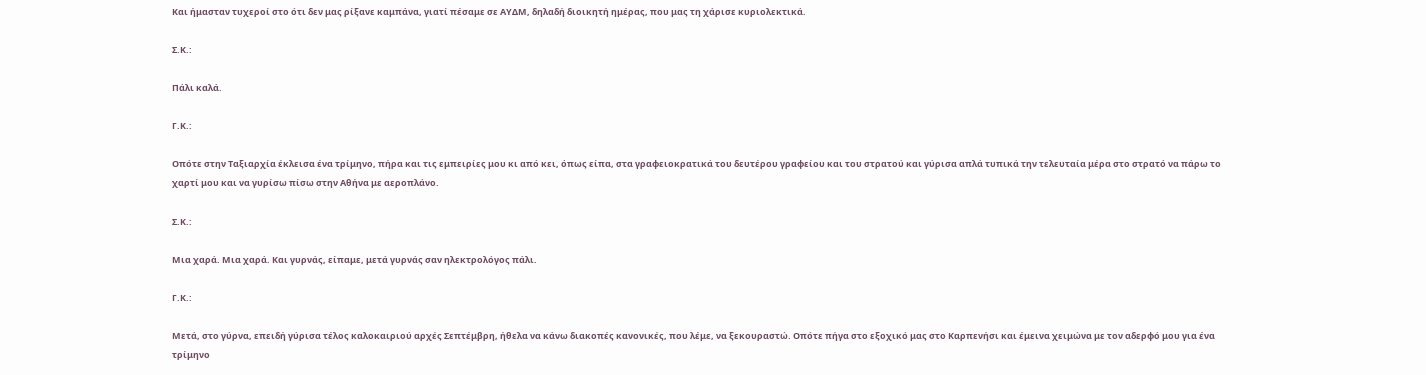Και ήμασταν τυχεροί στο ότι δεν μας ρίξανε καμπάνα, γιατί πέσαμε σε ΑΥΔΜ, δηλαδή διοικητή ημέρας, που μας τη χάρισε κυριολεκτικά.

Σ.Κ.:

Πάλι καλά.

Γ.Κ.:

Οπότε στην Ταξιαρχία έκλεισα ένα τρίμηνο, πήρα και τις εμπειρίες μου κι από κει, όπως είπα, στα γραφειοκρατικά του δευτέρου γραφείου και του στρατού και γύρισα απλά τυπικά την τελευταία μέρα στο στρατό να πάρω το χαρτί μου και να γυρίσω πίσω στην Αθήνα με αεροπλάνο.

Σ.Κ.:

Μια χαρά. Μια χαρά. Και γυρνάς, είπαμε, μετά γυρνάς σαν ηλεκτρολόγος πάλι.

Γ.Κ.:

Μετά, στο γύρνα, επειδή γύρισα τέλος καλοκαιριού αρχές Σεπτέμβρη, ήθελα να κάνω διακοπές κανονικές, που λέμε, να ξεκουραστώ. Οπότε πήγα στο εξοχικό μας στο Καρπενήσι και έμεινα χειμώνα με τον αδερφό μου για ένα τρίμηνο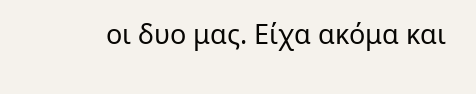οι δυο μας. Είχα ακόμα και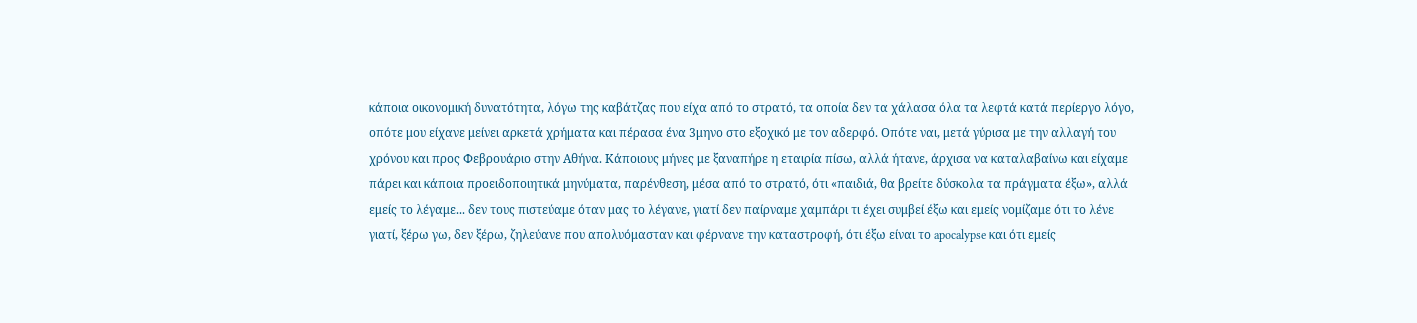κάποια οικονομική δυνατότητα, λόγω της καβάτζας που είχα από το στρατό, τα οποία δεν τα χάλασα όλα τα λεφτά κατά περίεργο λόγο, οπότε μου είχανε μείνει αρκετά χρήματα και πέρασα ένα 3μηνο στο εξοχικό με τον αδερφό. Οπότε ναι, μετά γύρισα με την αλλαγή του χρόνου και προς Φεβρουάριο στην Αθήνα. Κάποιους μήνες με ξαναπήρε η εταιρία πίσω, αλλά ήτανε, άρχισα να καταλαβαίνω και είχαμε πάρει και κάποια προειδοποιητικά μηνύματα, παρένθεση, μέσα από το στρατό, ότι «παιδιά, θα βρείτε δύσκολα τα πράγματα έξω», αλλά εμείς το λέγαμε... δεν τους πιστεύαμε όταν μας το λέγανε, γιατί δεν παίρναμε χαμπάρι τι έχει συμβεί έξω και εμείς νομίζαμε ότι το λένε γιατί, ξέρω γω, δεν ξέρω, ζηλεύανε που απολυόμασταν και φέρνανε την καταστροφή, ότι έξω είναι το apocalypse και ότι εμείς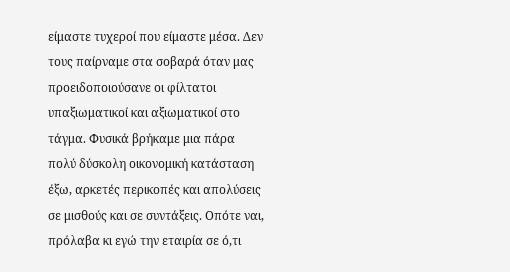είμαστε τυχεροί που είμαστε μέσα. Δεν τους παίρναμε στα σοβαρά όταν μας προειδοποιούσανε οι φίλτατοι υπαξιωματικοί και αξιωματικοί στο τάγμα. Φυσικά βρήκαμε μια πάρα πολύ δύσκολη οικονομική κατάσταση έξω, αρκετές περικοπές και απολύσεις σε μισθούς και σε συντάξεις. Οπότε ναι, πρόλαβα κι εγώ την εταιρία σε ό,τι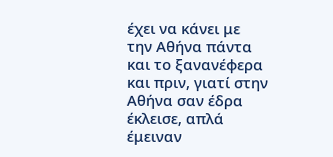έχει να κάνει με την Αθήνα πάντα και το ξανανέφερα και πριν, γιατί στην Αθήνα σαν έδρα έκλεισε, απλά έμειναν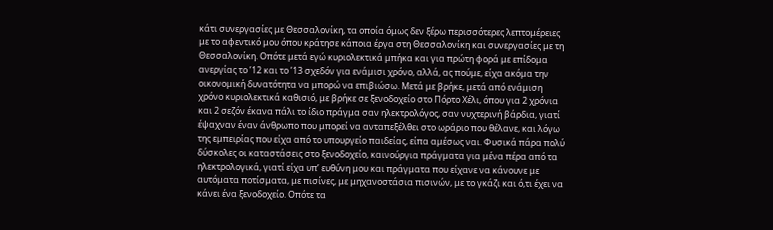κάτι συνεργασίες με Θεσσαλονίκη, τα οποία όμως δεν ξέρω περισσότερες λεπτομέρειες με το αφεντικό μου όπου κράτησε κάποια έργα στη Θεσσαλονίκη και συνεργασίες με τη Θεσσαλονίκη. Οπότε μετά εγώ κυριολεκτικά μπήκα και για πρώτη φορά με επίδομα ανεργίας το ’12 και το ’13 σχεδόν για ενάμισι χρόνο, αλλά, ας πούμε, είχα ακόμα την οικονομική δυνατότητα να μπορώ να επιβιώσω. Μετά με βρήκε, μετά από ενάμιση χρόνο κυριολεκτικά καθισιό, με βρήκε σε ξενοδοχείο στο Πόρτο Χέλι, όπου για 2 χρόνια και 2 σεζόν έκανα πάλι το ίδιο πράγμα σαν ηλεκτρολόγος, σαν νυχτερινή βάρδια, γιατί έψαχναν έναν άνθρωπο που μπορεί να ανταπεξέλθει στο ωράριο που θέλανε, και λόγω της εμπειρίας που είχα από το υπουργείο παιδείας, είπα αμέσως ναι. Φυσικά πάρα πολύ δύσκολες οι καταστάσεις στο ξενοδοχείο, καινούργια πράγματα για μένα πέρα από τα ηλεκτρολογικά, γιατί είχα υπ’ ευθύνη μου και πράγματα που είχανε να κάνουνε με αυτόματα ποτίσματα, με πισίνες, με μηχανοστάσια πισινών, με το γκάζι και ό,τι έχει να κάνει ένα ξενοδοχείο. Οπότε τα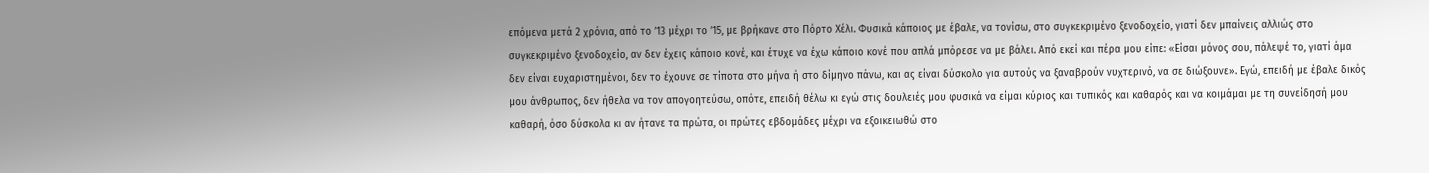επόμενα μετά 2 χρόνια, από το ’13 μέχρι το ’15, με βρήκανε στο Πόρτο Χέλι. Φυσικά κάποιος με έβαλε, να τονίσω, στο συγκεκριμένο ξενοδοχείο, γιατί δεν μπαίνεις αλλιώς στο συγκεκριμένο ξενοδοχείο, αν δεν έχεις κάποιο κονέ, και έτυχε να έχω κάποιο κονέ που απλά μπόρεσε να με βάλει. Από εκεί και πέρα μου είπε: «Είσαι μόνος σου, πάλεψέ το, γιατί άμα δεν είναι ευχαριστημένοι, δεν το έχουνε σε τίποτα στο μήνα ή στο δίμηνο πάνω, και ας είναι δύσκολο για αυτούς να ξαναβρούν νυχτερινό, να σε διώξουνε». Εγώ, επειδή με έβαλε δικός μου άνθρωπος, δεν ήθελα να τον απογοητεύσω, οπότε, επειδή θέλω κι εγώ στις δουλειές μου φυσικά να είμαι κύριος και τυπικός και καθαρός και να κοιμάμαι με τη συνείδησή μου καθαρή, όσο δύσκολα κι αν ήτανε τα πρώτα, οι πρώτες εβδομάδες μέχρι να εξοικειωθώ στο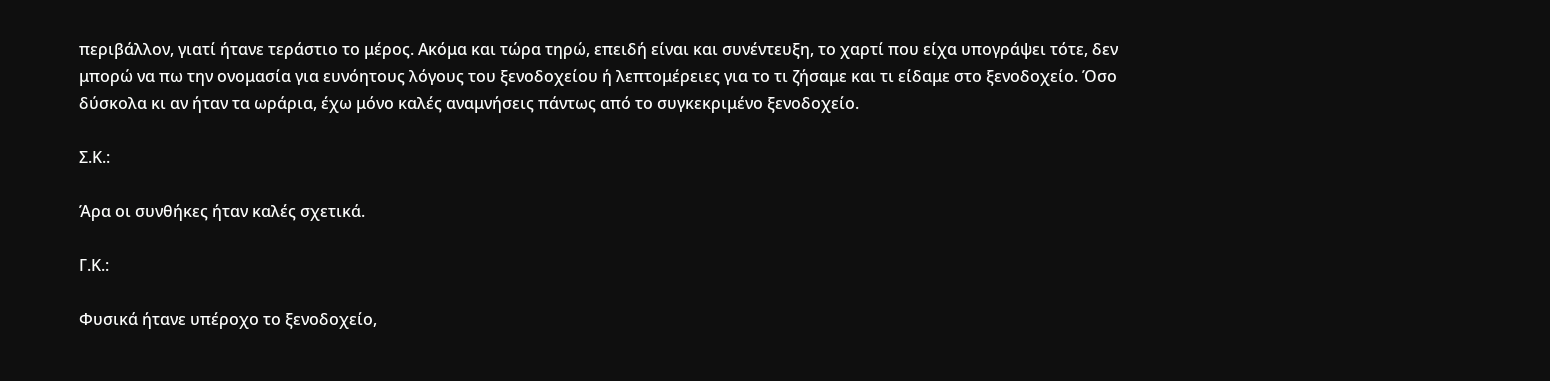περιβάλλον, γιατί ήτανε τεράστιο το μέρος. Ακόμα και τώρα τηρώ, επειδή είναι και συνέντευξη, το χαρτί που είχα υπογράψει τότε, δεν μπορώ να πω την ονομασία για ευνόητους λόγους του ξενοδοχείου ή λεπτομέρειες για το τι ζήσαμε και τι είδαμε στο ξενοδοχείο. Όσο δύσκολα κι αν ήταν τα ωράρια, έχω μόνο καλές αναμνήσεις πάντως από το συγκεκριμένο ξενοδοχείο.

Σ.Κ.:

Άρα οι συνθήκες ήταν καλές σχετικά.

Γ.Κ.:

Φυσικά ήτανε υπέροχο το ξενοδοχείο,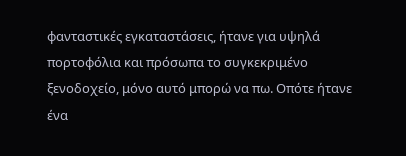φανταστικές εγκαταστάσεις, ήτανε για υψηλά πορτοφόλια και πρόσωπα το συγκεκριμένο ξενοδοχείο, μόνο αυτό μπορώ να πω. Οπότε ήτανε ένα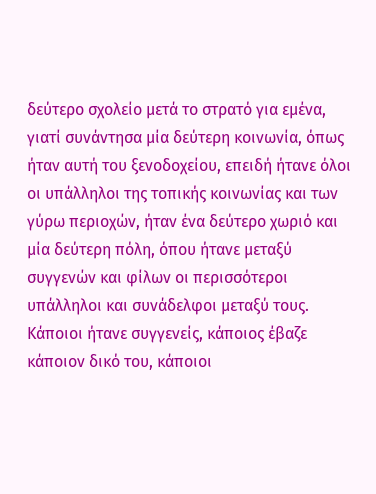δεύτερο σχολείο μετά το στρατό για εμένα, γιατί συνάντησα μία δεύτερη κοινωνία, όπως ήταν αυτή του ξενοδοχείου, επειδή ήτανε όλοι οι υπάλληλοι της τοπικής κοινωνίας και των γύρω περιοχών, ήταν ένα δεύτερο χωριό και μία δεύτερη πόλη, όπου ήτανε μεταξύ συγγενών και φίλων οι περισσότεροι υπάλληλοι και συνάδελφοι μεταξύ τους. Κάποιοι ήτανε συγγενείς, κάποιος έβαζε κάποιον δικό του, κάποιοι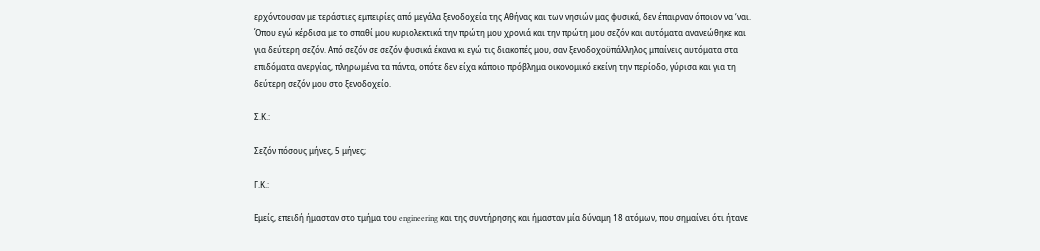ερχόντουσαν με τεράστιες εμπειρίες από μεγάλα ξενοδοχεία της Αθήνας και των νησιών μας φυσικά, δεν έπαιρναν όποιον να ‘ναι. Όπου εγώ κέρδισα με το σπαθί μου κυριολεκτικά την πρώτη μου χρονιά και την πρώτη μου σεζόν και αυτόματα ανανεώθηκε και για δεύτερη σεζόν. Από σεζόν σε σεζόν φυσικά έκανα κι εγώ τις διακοπές μου, σαν ξενοδοχοϋπάλληλος μπαίνεις αυτόματα στα επιδόματα ανεργίας, πληρωμένα τα πάντα, οπότε δεν είχα κάποιο πρόβλημα οικονομικό εκείνη την περίοδο, γύρισα και για τη δεύτερη σεζόν μου στο ξενοδοχείο.

Σ.Κ.:

Σεζόν πόσους μήνες, 5 μήνες;

Γ.Κ.:

Εμείς, επειδή ήμασταν στο τμήμα του engineering και της συντήρησης και ήμασταν μία δύναμη 18 ατόμων, που σημαίνει ότι ήτανε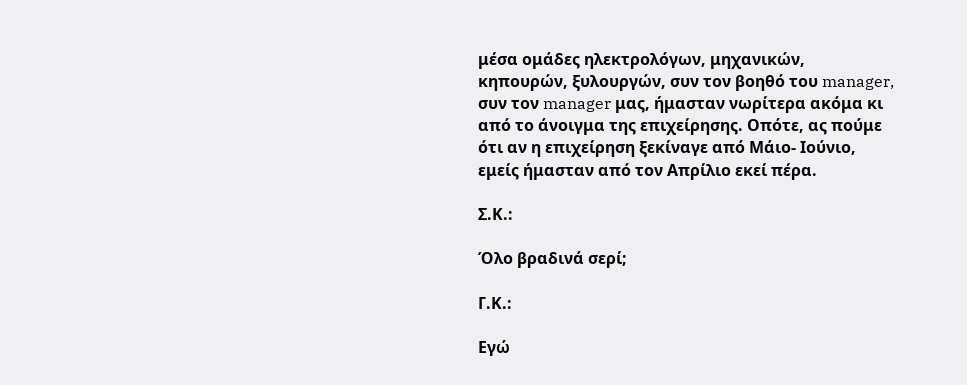μέσα ομάδες ηλεκτρολόγων, μηχανικών, κηπουρών, ξυλουργών, συν τον βοηθό του manager, συν τον manager μας, ήμασταν νωρίτερα ακόμα κι από το άνοιγμα της επιχείρησης. Οπότε, ας πούμε ότι αν η επιχείρηση ξεκίναγε από Μάιο- Ιούνιο, εμείς ήμασταν από τον Απρίλιο εκεί πέρα.

Σ.Κ.:

Όλο βραδινά σερί;

Γ.Κ.:

Εγώ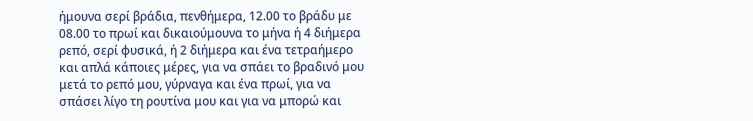ήμουνα σερί βράδια, πενθήμερα, 12.00 το βράδυ με 08.00 το πρωί και δικαιούμουνα το μήνα ή 4 διήμερα ρεπό, σερί φυσικά, ή 2 διήμερα και ένα τετραήμερο και απλά κάποιες μέρες, για να σπάει το βραδινό μου μετά το ρεπό μου, γύρναγα και ένα πρωί, για να σπάσει λίγο τη ρουτίνα μου και για να μπορώ και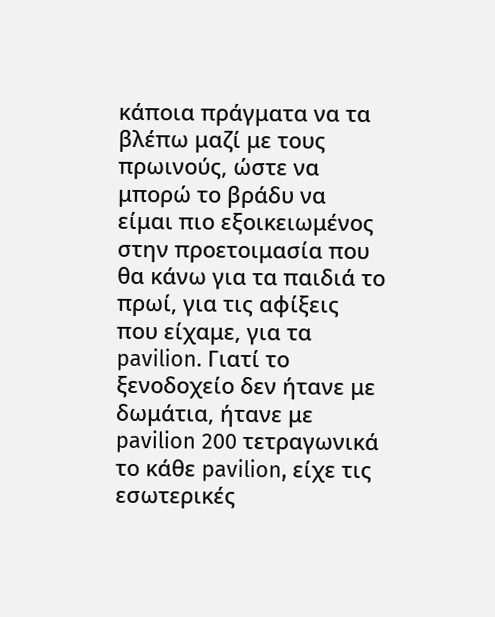κάποια πράγματα να τα βλέπω μαζί με τους πρωινούς, ώστε να μπορώ το βράδυ να είμαι πιο εξοικειωμένος στην προετοιμασία που θα κάνω για τα παιδιά το πρωί, για τις αφίξεις που είχαμε, για τα pavilion. Γιατί το ξενοδοχείο δεν ήτανε με δωμάτια, ήτανε με pavilion 200 τετραγωνικά το κάθε pavilion, είχε τις εσωτερικές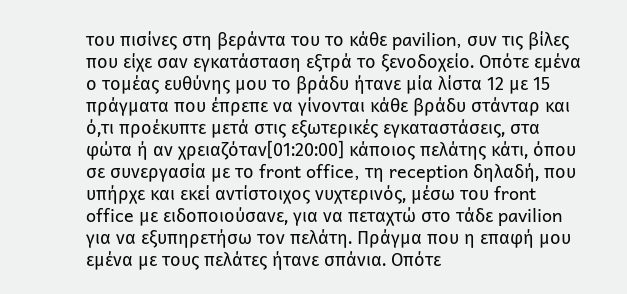του πισίνες στη βεράντα του το κάθε pavilion, συν τις βίλες που είχε σαν εγκατάσταση εξτρά το ξενοδοχείο. Οπότε εμένα ο τομέας ευθύνης μου το βράδυ ήτανε μία λίστα 12 με 15 πράγματα που έπρεπε να γίνονται κάθε βράδυ στάνταρ και ό,τι προέκυπτε μετά στις εξωτερικές εγκαταστάσεις, στα φώτα ή αν χρειαζόταν[01:20:00] κάποιος πελάτης κάτι, όπου σε συνεργασία με το front office, τη reception δηλαδή, που υπήρχε και εκεί αντίστοιχος νυχτερινός, μέσω του front office με ειδοποιούσανε, για να πεταχτώ στο τάδε pavilion για να εξυπηρετήσω τον πελάτη. Πράγμα που η επαφή μου εμένα με τους πελάτες ήτανε σπάνια. Οπότε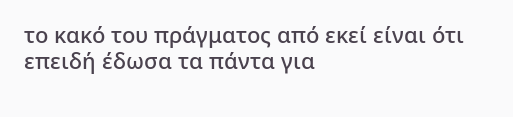το κακό του πράγματος από εκεί είναι ότι επειδή έδωσα τα πάντα για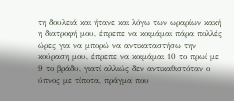τη δουλειά και ήτανε και λόγω των ωραρίων κακή η διατροφή μου, έπρεπε να κοιμάμαι πάρα πολλές ώρες για να μπορώ να αντικαταστήσω την κούραση μου, έπρεπε να κοιμάμαι 10 το πρωί με 9 το βράδυ, γιατί αλλιώς δεν αντικαθιστόταν ο ύπνος με τίποτα, πράγμα που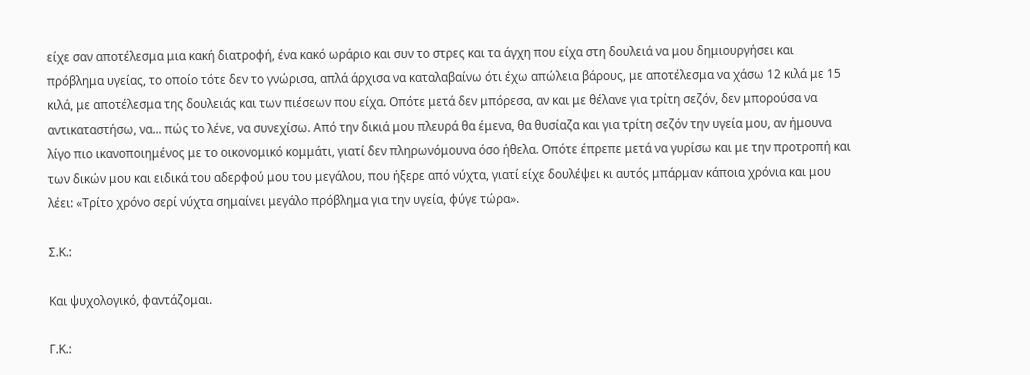είχε σαν αποτέλεσμα μια κακή διατροφή, ένα κακό ωράριο και συν το στρες και τα άγχη που είχα στη δουλειά να μου δημιουργήσει και πρόβλημα υγείας, το οποίο τότε δεν το γνώρισα, απλά άρχισα να καταλαβαίνω ότι έχω απώλεια βάρους, με αποτέλεσμα να χάσω 12 κιλά με 15 κιλά, με αποτέλεσμα της δουλειάς και των πιέσεων που είχα. Οπότε μετά δεν μπόρεσα, αν και με θέλανε για τρίτη σεζόν, δεν μπορούσα να αντικαταστήσω, να... πώς το λένε, να συνεχίσω. Από την δικιά μου πλευρά θα έμενα, θα θυσίαζα και για τρίτη σεζόν την υγεία μου, αν ήμουνα λίγο πιο ικανοποιημένος με το οικονομικό κομμάτι, γιατί δεν πληρωνόμουνα όσο ήθελα. Οπότε έπρεπε μετά να γυρίσω και με την προτροπή και των δικών μου και ειδικά του αδερφού μου του μεγάλου, που ήξερε από νύχτα, γιατί είχε δουλέψει κι αυτός μπάρμαν κάποια χρόνια και μου λέει: «Τρίτο χρόνο σερί νύχτα σημαίνει μεγάλο πρόβλημα για την υγεία, φύγε τώρα».

Σ.Κ.:

Και ψυχολογικό, φαντάζομαι.

Γ.Κ.: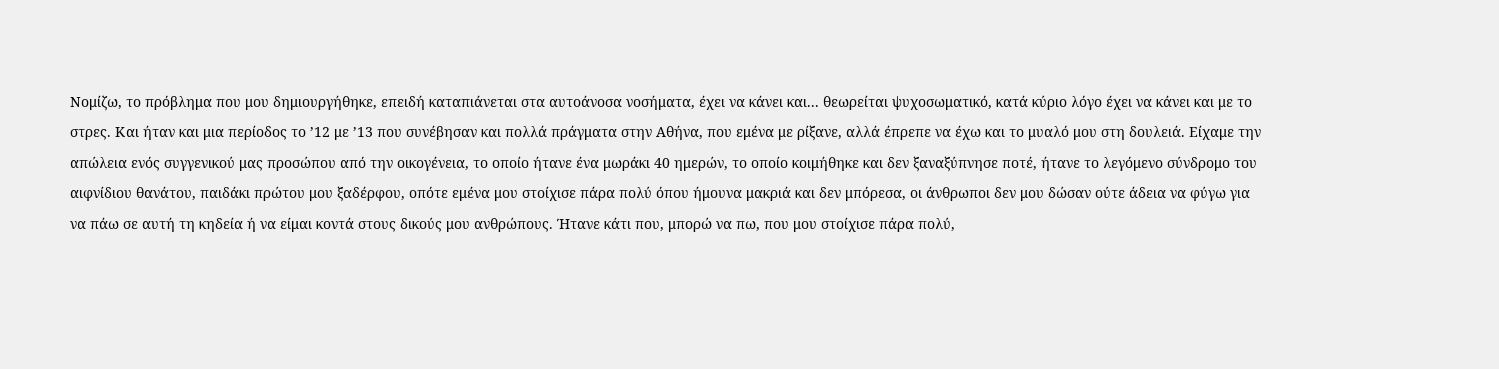Νομίζω, το πρόβλημα που μου δημιουργήθηκε, επειδή καταπιάνεται στα αυτοάνοσα νοσήματα, έχει να κάνει και... θεωρείται ψυχοσωματικό, κατά κύριο λόγο έχει να κάνει και με το στρες. Και ήταν και μια περίοδος το ’12 με ’13 που συνέβησαν και πολλά πράγματα στην Αθήνα, που εμένα με ρίξανε, αλλά έπρεπε να έχω και το μυαλό μου στη δουλειά. Είχαμε την απώλεια ενός συγγενικού μας προσώπου από την οικογένεια, το οποίο ήτανε ένα μωράκι 40 ημερών, το οποίο κοιμήθηκε και δεν ξαναξύπνησε ποτέ, ήτανε το λεγόμενο σύνδρομο του αιφνίδιου θανάτου, παιδάκι πρώτου μου ξαδέρφου, οπότε εμένα μου στοίχισε πάρα πολύ όπου ήμουνα μακριά και δεν μπόρεσα, οι άνθρωποι δεν μου δώσαν ούτε άδεια να φύγω για να πάω σε αυτή τη κηδεία ή να είμαι κοντά στους δικούς μου ανθρώπους. Ήτανε κάτι που, μπορώ να πω, που μου στοίχισε πάρα πολύ,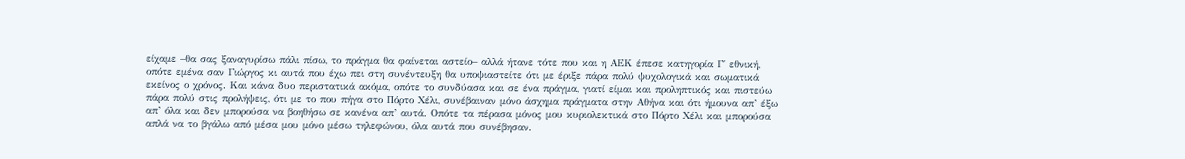είχαμε –θα σας ξαναγυρίσω πάλι πίσω, το πράγμα θα φαίνεται αστείο– αλλά ήτανε τότε που και η ΑΕΚ έπεσε κατηγορία Γ΄ εθνική, οπότε εμένα σαν Γιώργος κι αυτά που έχω πει στη συνέντευξη θα υποψιαστείτε ότι με έριξε πάρα πολύ ψυχολογικά και σωματικά εκείνος ο χρόνος. Και κάνα δυο περιστατικά ακόμα, οπότε το συνδύασα και σε ένα πράγμα, γιατί είμαι και προληπτικός και πιστεύω πάρα πολύ στις προλήψεις, ότι με το που πήγα στο Πόρτο Χέλι, συνέβαιναν μόνο άσχημα πράγματα στην Αθήνα και ότι ήμουνα απ’ έξω απ’ όλα και δεν μπορούσα να βοηθήσω σε κανένα απ’ αυτά. Οπότε τα πέρασα μόνος μου κυριολεκτικά στο Πόρτο Χέλι και μπορούσα απλά να το βγάλω από μέσα μου μόνο μέσω τηλεφώνου, όλα αυτά που συνέβησαν.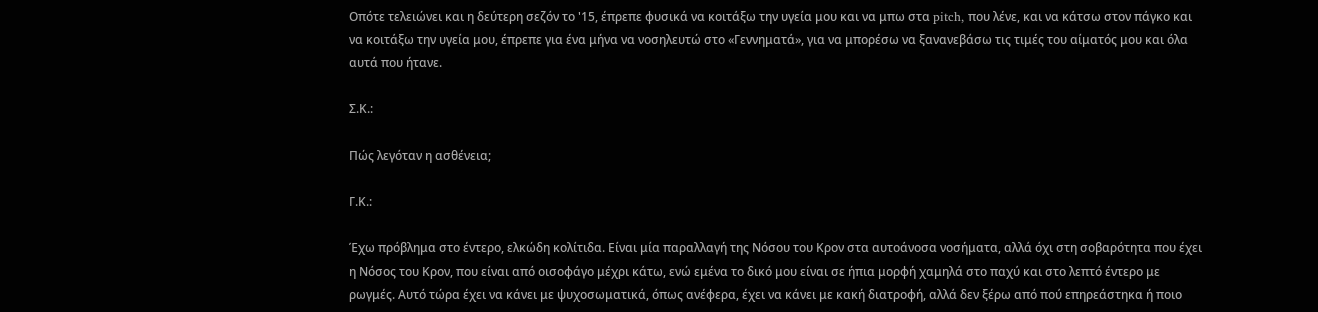Οπότε τελειώνει και η δεύτερη σεζόν το '15, έπρεπε φυσικά να κοιτάξω την υγεία μου και να μπω στα pitch, που λένε, και να κάτσω στον πάγκο και να κοιτάξω την υγεία μου, έπρεπε για ένα μήνα να νοσηλευτώ στο «Γεννηματά», για να μπορέσω να ξανανεβάσω τις τιμές του αίματός μου και όλα αυτά που ήτανε.

Σ.Κ.:

Πώς λεγόταν η ασθένεια;

Γ.Κ.:

Έχω πρόβλημα στο έντερο, ελκώδη κολίτιδα. Είναι μία παραλλαγή της Νόσου του Κρον στα αυτοάνοσα νοσήματα, αλλά όχι στη σοβαρότητα που έχει η Νόσος του Κρον, που είναι από οισοφάγο μέχρι κάτω, ενώ εμένα το δικό μου είναι σε ήπια μορφή χαμηλά στο παχύ και στο λεπτό έντερο με ρωγμές. Αυτό τώρα έχει να κάνει με ψυχοσωματικά, όπως ανέφερα, έχει να κάνει με κακή διατροφή, αλλά δεν ξέρω από πού επηρεάστηκα ή ποιο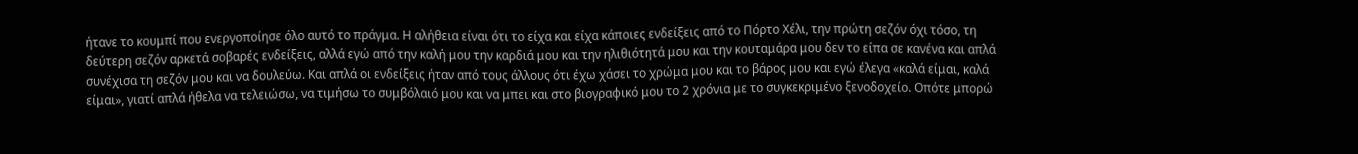ήτανε το κουμπί που ενεργοποίησε όλο αυτό το πράγμα. Η αλήθεια είναι ότι το είχα και είχα κάποιες ενδείξεις από το Πόρτο Χέλι, την πρώτη σεζόν όχι τόσο, τη δεύτερη σεζόν αρκετά σοβαρές ενδείξεις, αλλά εγώ από την καλή μου την καρδιά μου και την ηλιθιότητά μου και την κουταμάρα μου δεν το είπα σε κανένα και απλά συνέχισα τη σεζόν μου και να δουλεύω. Και απλά οι ενδείξεις ήταν από τους άλλους ότι έχω χάσει το χρώμα μου και το βάρος μου και εγώ έλεγα «καλά είμαι, καλά είμαι», γιατί απλά ήθελα να τελειώσω, να τιμήσω το συμβόλαιό μου και να μπει και στο βιογραφικό μου το 2 χρόνια με το συγκεκριμένο ξενοδοχείο. Οπότε μπορώ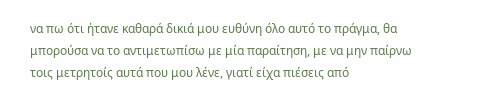να πω ότι ήτανε καθαρά δικιά μου ευθύνη όλο αυτό το πράγμα, θα μπορούσα να το αντιμετωπίσω με μία παραίτηση, με να μην παίρνω τοις μετρητοίς αυτά που μου λένε, γιατί είχα πιέσεις από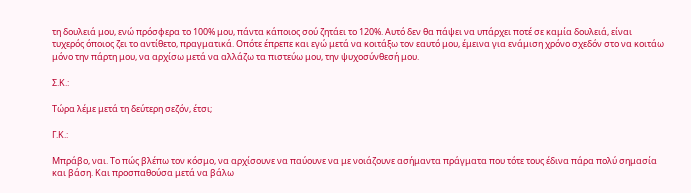τη δουλειά μου, ενώ πρόσφερα το 100% μου, πάντα κάποιος σού ζητάει το 120%. Αυτό δεν θα πάψει να υπάρχει ποτέ σε καμία δουλειά, είναι τυχερός όποιος ζει το αντίθετο, πραγματικά. Οπότε έπρεπε και εγώ μετά να κοιτάξω τον εαυτό μου, έμεινα για ενάμιση χρόνο σχεδόν στο να κοιτάω μόνο την πάρτη μου, να αρχίσω μετά να αλλάζω τα πιστεύω μου, την ψυχοσύνθεσή μου.

Σ.Κ.:

Τώρα λέμε μετά τη δεύτερη σεζόν, έτσι;

Γ.Κ.:

Μπράβο, ναι. Το πώς βλέπω τον κόσμο, να αρχίσουνε να παύουνε να με νοιάζουνε ασήμαντα πράγματα που τότε τους έδινα πάρα πολύ σημασία και βάση. Και προσπαθούσα μετά να βάλω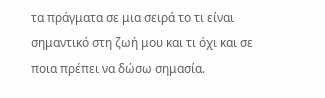τα πράγματα σε μια σειρά το τι είναι σημαντικό στη ζωή μου και τι όχι και σε ποια πρέπει να δώσω σημασία.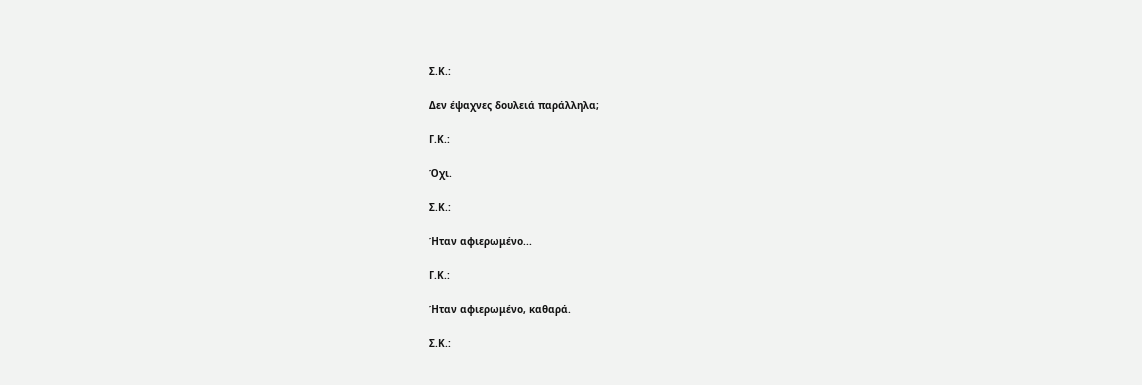Σ.Κ.:

Δεν έψαχνες δουλειά παράλληλα;

Γ.Κ.:

Όχι.

Σ.Κ.:

Ήταν αφιερωμένο...

Γ.Κ.:

Ήταν αφιερωμένο, καθαρά.

Σ.Κ.: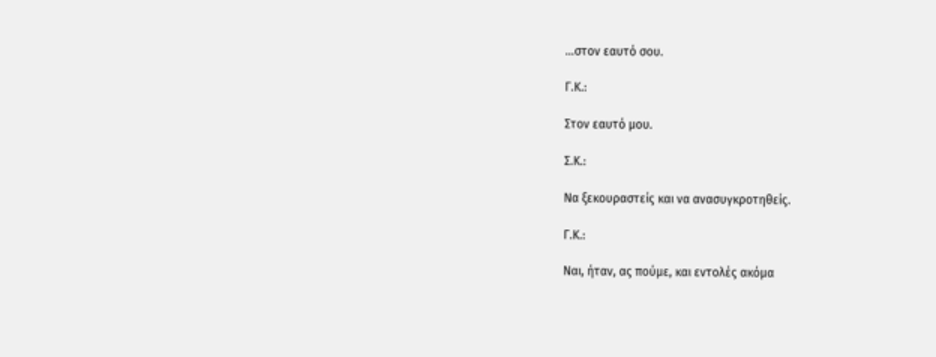...στον εαυτό σου.

Γ.Κ.:

Στον εαυτό μου.

Σ.Κ.:

Να ξεκουραστείς και να ανασυγκροτηθείς.

Γ.Κ.:

Ναι, ήταν, ας πούμε, και εντολές ακόμα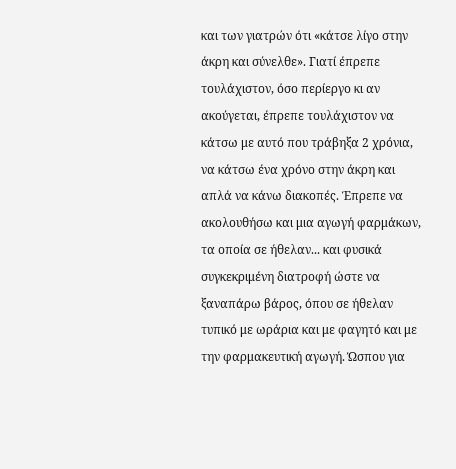και των γιατρών ότι «κάτσε λίγο στην άκρη και σύνελθε». Γιατί έπρεπε τουλάχιστον, όσο περίεργο κι αν ακούγεται, έπρεπε τουλάχιστον να κάτσω με αυτό που τράβηξα 2 χρόνια, να κάτσω ένα χρόνο στην άκρη και απλά να κάνω διακοπές. Έπρεπε να ακολουθήσω και μια αγωγή φαρμάκων, τα οποία σε ήθελαν... και φυσικά συγκεκριμένη διατροφή ώστε να ξαναπάρω βάρος, όπου σε ήθελαν τυπικό με ωράρια και με φαγητό και με την φαρμακευτική αγωγή. Ώσπου για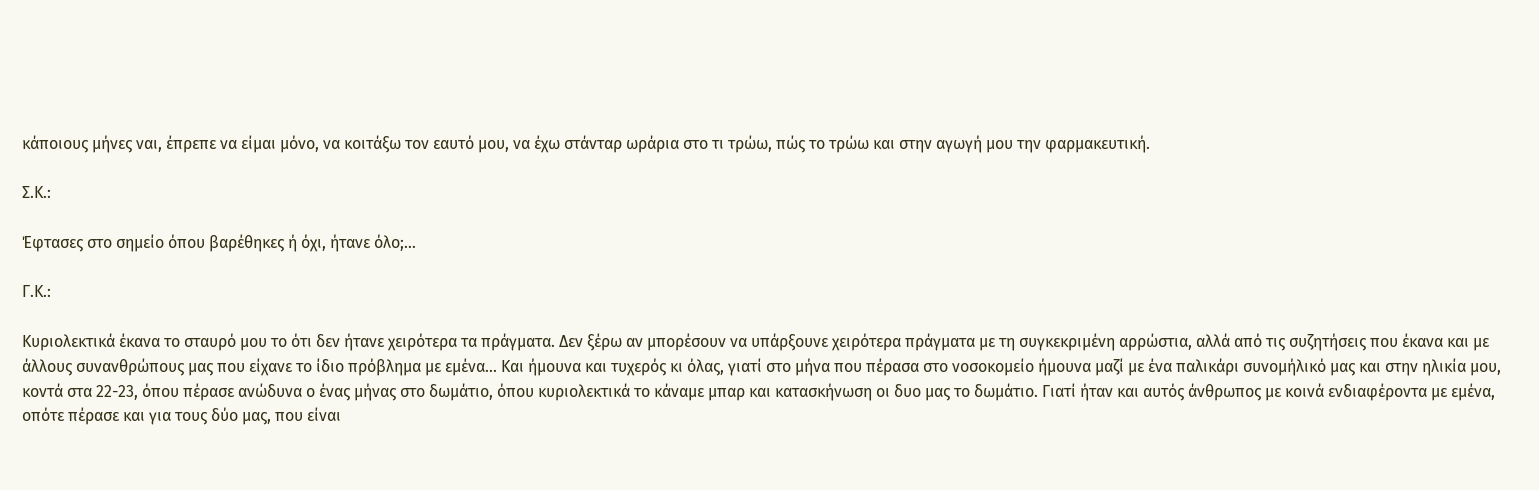κάποιους μήνες ναι, έπρεπε να είμαι μόνο, να κοιτάξω τον εαυτό μου, να έχω στάνταρ ωράρια στο τι τρώω, πώς το τρώω και στην αγωγή μου την φαρμακευτική.

Σ.Κ.:

Έφτασες στο σημείο όπου βαρέθηκες ή όχι, ήτανε όλο;…

Γ.Κ.:

Κυριολεκτικά έκανα το σταυρό μου το ότι δεν ήτανε χειρότερα τα πράγματα. Δεν ξέρω αν μπορέσουν να υπάρξουνε χειρότερα πράγματα με τη συγκεκριμένη αρρώστια, αλλά από τις συζητήσεις που έκανα και με άλλους συνανθρώπους μας που είχανε το ίδιο πρόβλημα με εμένα... Και ήμουνα και τυχερός κι όλας, γιατί στο μήνα που πέρασα στο νοσοκομείο ήμουνα μαζί με ένα παλικάρι συνομήλικό μας και στην ηλικία μου, κοντά στα 22-23, όπου πέρασε ανώδυνα ο ένας μήνας στο δωμάτιο, όπου κυριολεκτικά το κάναμε μπαρ και κατασκήνωση οι δυο μας το δωμάτιο. Γιατί ήταν και αυτός άνθρωπος με κοινά ενδιαφέροντα με εμένα, οπότε πέρασε και για τους δύο μας, που είναι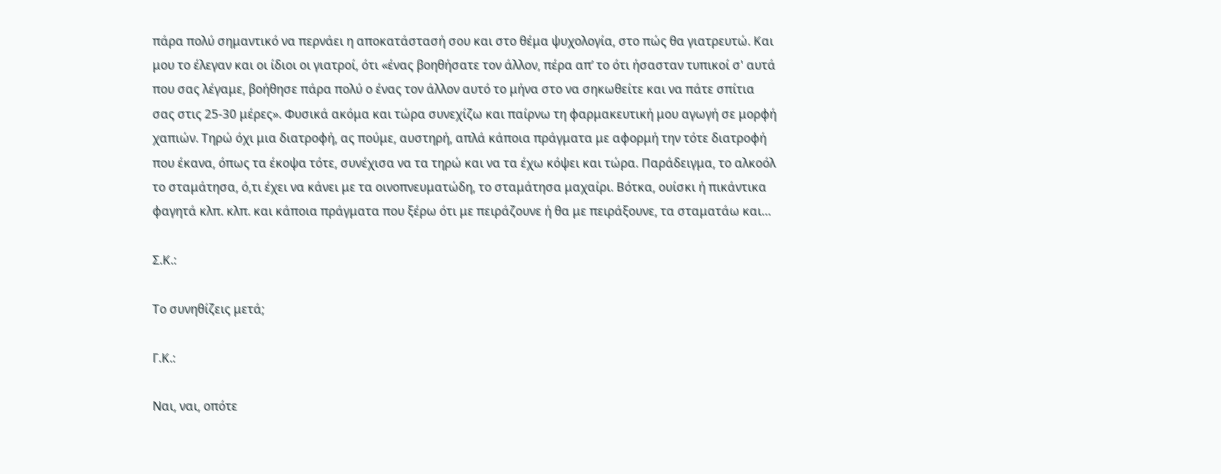πάρα πολύ σημαντικό να περνάει η αποκατάστασή σου και στο θέμα ψυχολογία, στο πώς θα γιατρευτώ. Και μου το έλεγαν και οι ίδιοι οι γιατροί, ότι «ένας βοηθήσατε τον άλλον, πέρα απ’ το ότι ήσασταν τυπικοί σ' αυτά που σας λέγαμε, βοήθησε πάρα πολύ ο ένας τον άλλον αυτό το μήνα στο να σηκωθείτε και να πάτε σπίτια σας στις 25-30 μέρες». Φυσικά ακόμα και τώρα συνεχίζω και παίρνω τη φαρμακευτική μου αγωγή σε μορφή χαπιών. Τηρώ όχι μια διατροφή, ας πούμε, αυστηρή, απλά κάποια πράγματα με αφορμή την τότε διατροφή που έκανα, όπως τα έκοψα τότε, συνέχισα να τα τηρώ και να τα έχω κόψει και τώρα. Παράδειγμα, το αλκοόλ το σταμάτησα, ό,τι έχει να κάνει με τα οινοπνευματώδη, το σταμάτησα μαχαίρι. Βότκα, ουίσκι ή πικάντικα φαγητά κλπ. κλπ. και κάποια πράγματα που ξέρω ότι με πειράζουνε ή θα με πειράξουνε, τα σταματάω και…

Σ.Κ.:

Το συνηθίζεις μετά;

Γ.Κ.:

Ναι, ναι, οπότε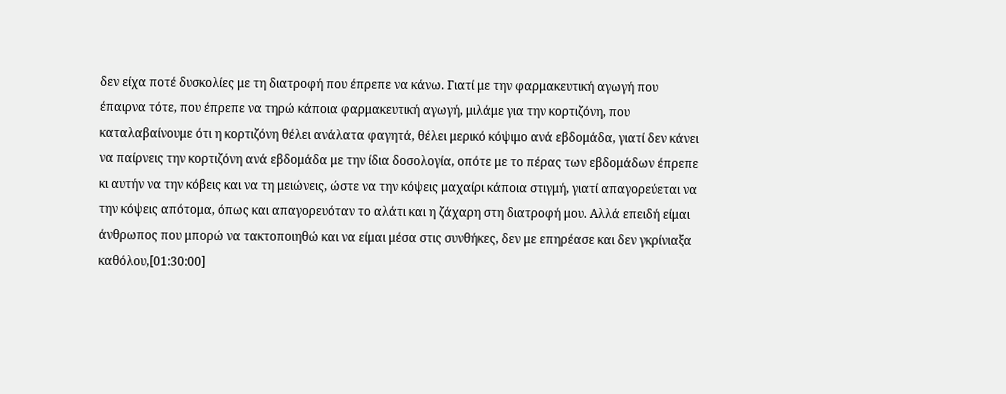δεν είχα ποτέ δυσκολίες με τη διατροφή που έπρεπε να κάνω. Γιατί με την φαρμακευτική αγωγή που έπαιρνα τότε, που έπρεπε να τηρώ κάποια φαρμακευτική αγωγή, μιλάμε για την κορτιζόνη, που καταλαβαίνουμε ότι η κορτιζόνη θέλει ανάλατα φαγητά, θέλει μερικό κόψιμο ανά εβδομάδα, γιατί δεν κάνει να παίρνεις την κορτιζόνη ανά εβδομάδα με την ίδια δοσολογία, οπότε με το πέρας των εβδομάδων έπρεπε κι αυτήν να την κόβεις και να τη μειώνεις, ώστε να την κόψεις μαχαίρι κάποια στιγμή, γιατί απαγορεύεται να την κόψεις απότομα, όπως και απαγορευόταν το αλάτι και η ζάχαρη στη διατροφή μου. Αλλά επειδή είμαι άνθρωπος που μπορώ να τακτοποιηθώ και να είμαι μέσα στις συνθήκες, δεν με επηρέασε και δεν γκρίνιαξα καθόλου,[01:30:00]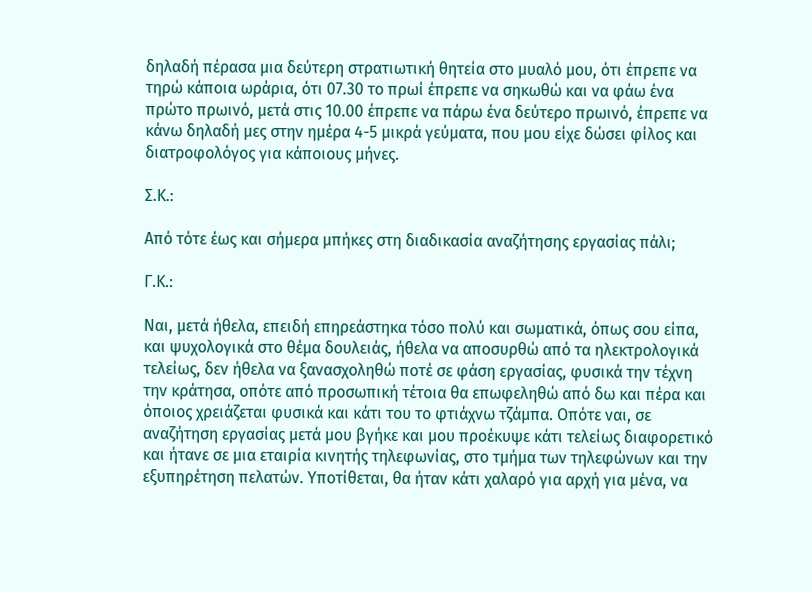δηλαδή πέρασα μια δεύτερη στρατιωτική θητεία στο μυαλό μου, ότι έπρεπε να τηρώ κάποια ωράρια, ότι 07.30 το πρωί έπρεπε να σηκωθώ και να φάω ένα πρώτο πρωινό, μετά στις 10.00 έπρεπε να πάρω ένα δεύτερο πρωινό, έπρεπε να κάνω δηλαδή μες στην ημέρα 4-5 μικρά γεύματα, που μου είχε δώσει φίλος και διατροφολόγος για κάποιους μήνες.

Σ.Κ.:

Από τότε έως και σήμερα μπήκες στη διαδικασία αναζήτησης εργασίας πάλι;

Γ.Κ.:

Ναι, μετά ήθελα, επειδή επηρεάστηκα τόσο πολύ και σωματικά, όπως σου είπα, και ψυχολογικά στο θέμα δουλειάς, ήθελα να αποσυρθώ από τα ηλεκτρολογικά τελείως, δεν ήθελα να ξανασχοληθώ ποτέ σε φάση εργασίας, φυσικά την τέχνη την κράτησα, οπότε από προσωπική τέτοια θα επωφεληθώ από δω και πέρα και όποιος χρειάζεται φυσικά και κάτι του το φτιάχνω τζάμπα. Οπότε ναι, σε αναζήτηση εργασίας μετά μου βγήκε και μου προέκυψε κάτι τελείως διαφορετικό και ήτανε σε μια εταιρία κινητής τηλεφωνίας, στο τμήμα των τηλεφώνων και την εξυπηρέτηση πελατών. Υποτίθεται, θα ήταν κάτι χαλαρό για αρχή για μένα, να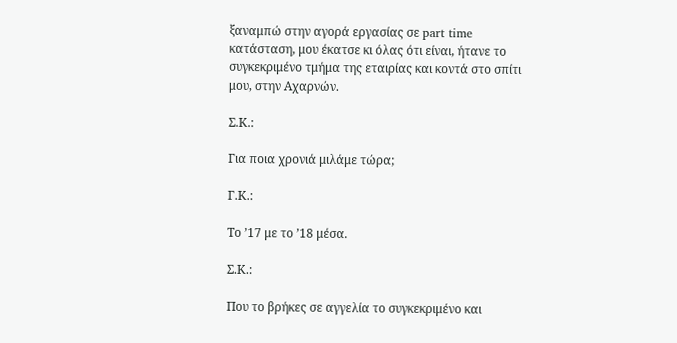ξαναμπώ στην αγορά εργασίας σε part time κατάσταση, μου έκατσε κι όλας ότι είναι, ήτανε το συγκεκριμένο τμήμα της εταιρίας και κοντά στο σπίτι μου, στην Αχαρνών.

Σ.Κ.:

Για ποια χρονιά μιλάμε τώρα;

Γ.Κ.:

Το ’17 με το ’18 μέσα.

Σ.Κ.:

Που το βρήκες σε αγγελία το συγκεκριμένο και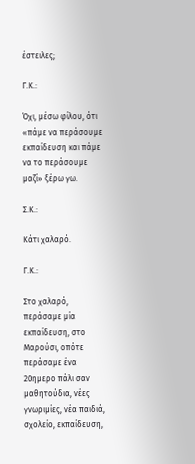έστειλες;

Γ.Κ.:

Όχι, μέσω φίλου, ότι «πάμε να περάσουμε εκπαίδευση και πάμε να το περάσουμε μαζί» ξέρω γω.

Σ.Κ.:

Κάτι χαλαρό.

Γ.Κ.:

Στο χαλαρό, περάσαμε μία εκπαίδευση, στο Μαρούσι, οπότε περάσαμε ένα 20ημερο πάλι σαν μαθητούδια, νέες γνωριμίες, νέα παιδιά, σχολείο, εκπαίδευση,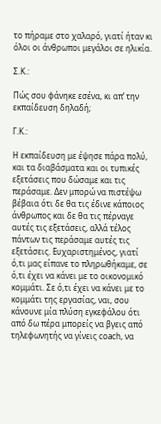το πήραμε στο χαλαρό, γιατί ήταν κι όλοι οι άνθρωποι μεγάλοι σε ηλικία.

Σ.Κ.:

Πώς σου φάνηκε εσένα, κι απ’ την εκπαίδευση δηλαδή;

Γ.Κ.:

Η εκπαίδευση με έψησε πάρα πολύ, και τα διαβάσματα και οι τυπικές εξετάσεις που δώσαμε και τις περάσαμε. Δεν μπορώ να πιστέψω βέβαια ότι δε θα τις έδινε κάποιος άνθρωπος και δε θα τις πέρναγε αυτές τις εξετάσεις, αλλά τέλος πάντων τις περάσαμε αυτές τις εξετάσεις. Ευχαριστημένος, γιατί ό,τι μας είπανε το πληρωθήκαμε, σε ό,τι έχει να κάνει με το οικονομικό κομμάτι. Σε ό,τι έχει να κάνει με το κομμάτι της εργασίας, ναι, σου κάνουνε μία πλύση εγκεφάλου ότι από δω πέρα μπορείς να βγεις από τηλεφωνητής να γίνεις coach, να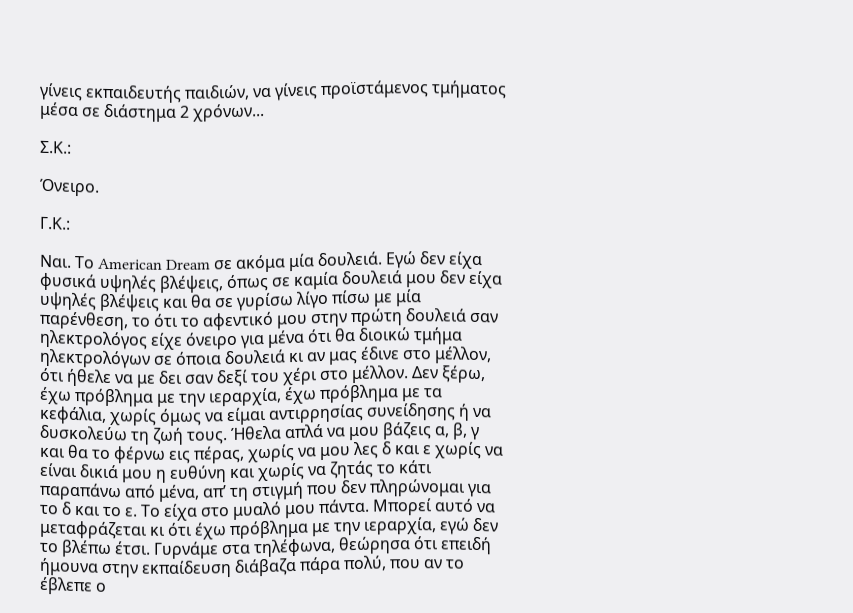γίνεις εκπαιδευτής παιδιών, να γίνεις προϊστάμενος τμήματος μέσα σε διάστημα 2 χρόνων...

Σ.Κ.:

Όνειρο.

Γ.Κ.:

Ναι. Το American Dream σε ακόμα μία δουλειά. Εγώ δεν είχα φυσικά υψηλές βλέψεις, όπως σε καμία δουλειά μου δεν είχα υψηλές βλέψεις και θα σε γυρίσω λίγο πίσω με μία παρένθεση, το ότι το αφεντικό μου στην πρώτη δουλειά σαν ηλεκτρολόγος είχε όνειρο για μένα ότι θα διοικώ τμήμα ηλεκτρολόγων σε όποια δουλειά κι αν μας έδινε στο μέλλον, ότι ήθελε να με δει σαν δεξί του χέρι στο μέλλον. Δεν ξέρω, έχω πρόβλημα με την ιεραρχία, έχω πρόβλημα με τα κεφάλια, χωρίς όμως να είμαι αντιρρησίας συνείδησης ή να δυσκολεύω τη ζωή τους. Ήθελα απλά να μου βάζεις α, β, γ και θα το φέρνω εις πέρας, χωρίς να μου λες δ και ε χωρίς να είναι δικιά μου η ευθύνη και χωρίς να ζητάς το κάτι παραπάνω από μένα, απ’ τη στιγμή που δεν πληρώνομαι για το δ και το ε. Το είχα στο μυαλό μου πάντα. Μπορεί αυτό να μεταφράζεται κι ότι έχω πρόβλημα με την ιεραρχία, εγώ δεν το βλέπω έτσι. Γυρνάμε στα τηλέφωνα, θεώρησα ότι επειδή ήμουνα στην εκπαίδευση διάβαζα πάρα πολύ, που αν το έβλεπε ο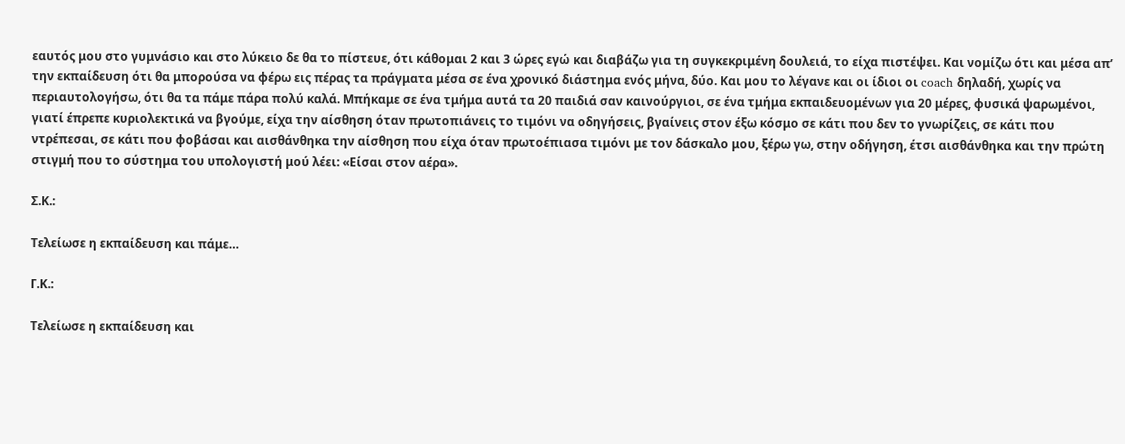εαυτός μου στο γυμνάσιο και στο λύκειο δε θα το πίστευε, ότι κάθομαι 2 και 3 ώρες εγώ και διαβάζω για τη συγκεκριμένη δουλειά, το είχα πιστέψει. Και νομίζω ότι και μέσα απ’ την εκπαίδευση ότι θα μπορούσα να φέρω εις πέρας τα πράγματα μέσα σε ένα χρονικό διάστημα ενός μήνα, δύο. Και μου το λέγανε και οι ίδιοι οι coach δηλαδή, χωρίς να περιαυτολογήσω, ότι θα τα πάμε πάρα πολύ καλά. Μπήκαμε σε ένα τμήμα αυτά τα 20 παιδιά σαν καινούργιοι, σε ένα τμήμα εκπαιδευομένων για 20 μέρες, φυσικά ψαρωμένοι, γιατί έπρεπε κυριολεκτικά να βγούμε, είχα την αίσθηση όταν πρωτοπιάνεις το τιμόνι να οδηγήσεις, βγαίνεις στον έξω κόσμο σε κάτι που δεν το γνωρίζεις, σε κάτι που ντρέπεσαι, σε κάτι που φοβάσαι και αισθάνθηκα την αίσθηση που είχα όταν πρωτοέπιασα τιμόνι με τον δάσκαλο μου, ξέρω γω, στην οδήγηση, έτσι αισθάνθηκα και την πρώτη στιγμή που το σύστημα του υπολογιστή μού λέει: «Είσαι στον αέρα».

Σ.Κ.:

Τελείωσε η εκπαίδευση και πάμε…

Γ.Κ.:

Τελείωσε η εκπαίδευση και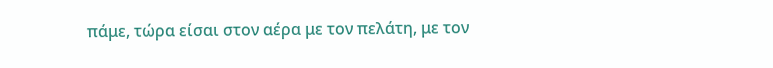πάμε, τώρα είσαι στον αέρα με τον πελάτη, με τον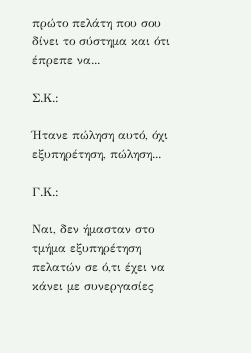πρώτο πελάτη που σου δίνει το σύστημα και ότι έπρεπε να...

Σ.Κ.:

Ήτανε πώληση αυτό, όχι εξυπηρέτηση, πώληση...

Γ.Κ.:

Ναι, δεν ήμασταν στο τμήμα εξυπηρέτηση πελατών σε ό,τι έχει να κάνει με συνεργασίες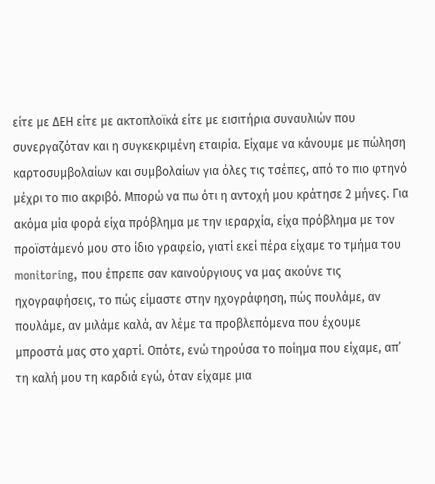είτε με ΔΕΗ είτε με ακτοπλοϊκά είτε με εισιτήρια συναυλιών που συνεργαζόταν και η συγκεκριμένη εταιρία. Είχαμε να κάνουμε με πώληση καρτοσυμβολαίων και συμβολαίων για όλες τις τσέπες, από το πιο φτηνό μέχρι το πιο ακριβό. Μπορώ να πω ότι η αντοχή μου κράτησε 2 μήνες. Για ακόμα μία φορά είχα πρόβλημα με την ιεραρχία, είχα πρόβλημα με τον προϊστάμενό μου στο ίδιο γραφείο, γιατί εκεί πέρα είχαμε το τμήμα του monitoring, που έπρεπε σαν καινούργιους να μας ακούνε τις ηχογραφήσεις, το πώς είμαστε στην ηχογράφηση, πώς πουλάμε, αν πουλάμε, αν μιλάμε καλά, αν λέμε τα προβλεπόμενα που έχουμε μπροστά μας στο χαρτί. Οπότε, ενώ τηρούσα το ποίημα που είχαμε, απ’ τη καλή μου τη καρδιά εγώ, όταν είχαμε μια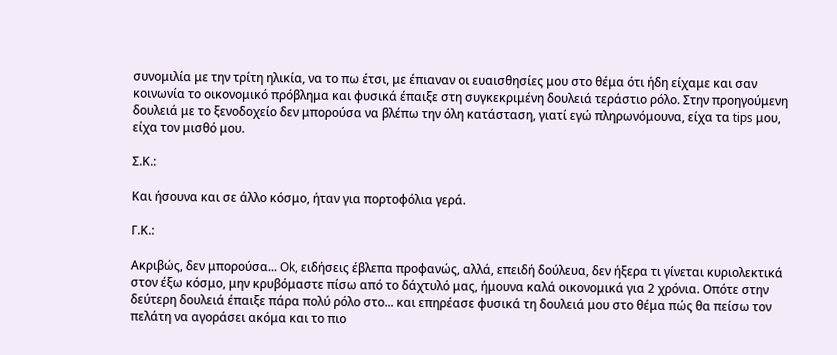συνομιλία με την τρίτη ηλικία, να το πω έτσι, με έπιαναν οι ευαισθησίες μου στο θέμα ότι ήδη είχαμε και σαν κοινωνία το οικονομικό πρόβλημα και φυσικά έπαιξε στη συγκεκριμένη δουλειά τεράστιο ρόλο. Στην προηγούμενη δουλειά με το ξενοδοχείο δεν μπορούσα να βλέπω την όλη κατάσταση, γιατί εγώ πληρωνόμουνα, είχα τα tips μου, είχα τον μισθό μου.

Σ.Κ.:

Και ήσουνα και σε άλλο κόσμο, ήταν για πορτοφόλια γερά.

Γ.Κ.:

Ακριβώς, δεν μπορούσα... Ok, ειδήσεις έβλεπα προφανώς, αλλά, επειδή δούλευα, δεν ήξερα τι γίνεται κυριολεκτικά στον έξω κόσμο, μην κρυβόμαστε πίσω από το δάχτυλό μας, ήμουνα καλά οικονομικά για 2 χρόνια. Οπότε στην δεύτερη δουλειά έπαιξε πάρα πολύ ρόλο στο... και επηρέασε φυσικά τη δουλειά μου στο θέμα πώς θα πείσω τον πελάτη να αγοράσει ακόμα και το πιο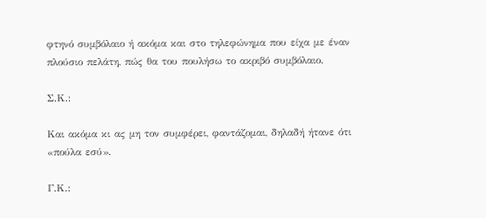φτηνό συμβόλαιο ή ακόμα και στο τηλεφώνημα που είχα με έναν πλούσιο πελάτη, πώς θα του πουλήσω το ακριβό συμβόλαιο.

Σ.Κ.:

Και ακόμα κι ας μη τον συμφέρει, φαντάζομαι, δηλαδή ήτανε ότι «πούλα εσύ».

Γ.Κ.: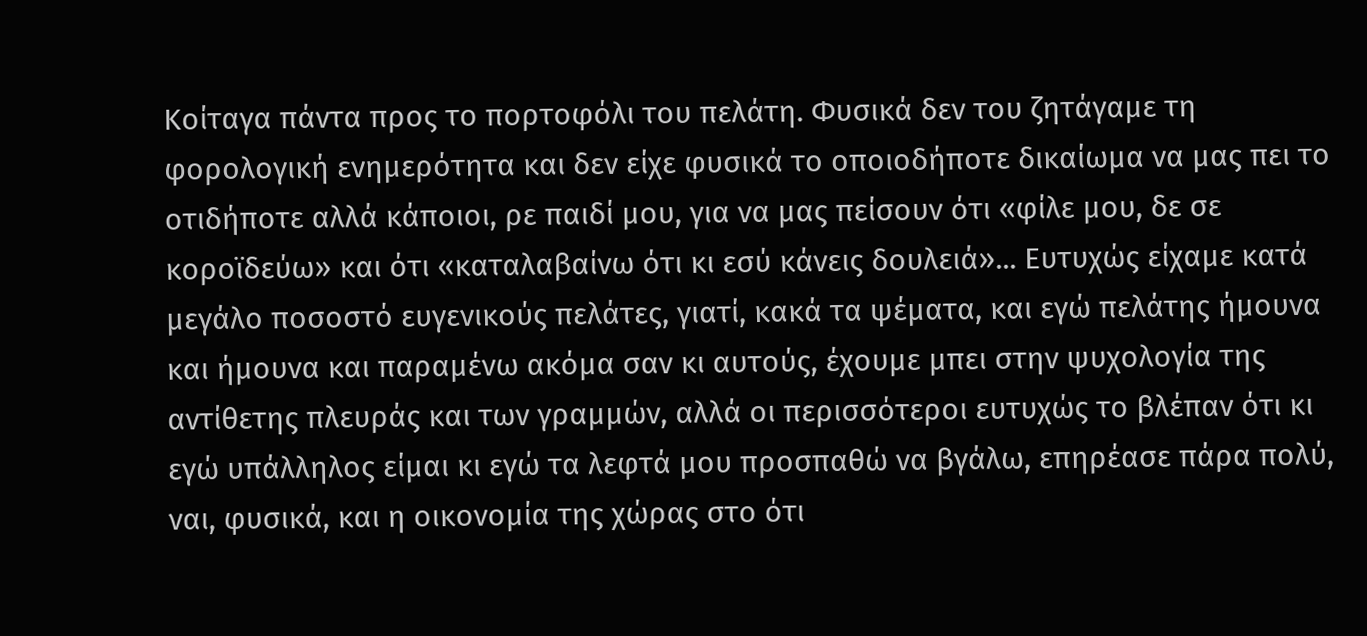Κοίταγα πάντα προς το πορτοφόλι του πελάτη. Φυσικά δεν του ζητάγαμε τη φορολογική ενημερότητα και δεν είχε φυσικά το οποιοδήποτε δικαίωμα να μας πει το οτιδήποτε αλλά κάποιοι, ρε παιδί μου, για να μας πείσουν ότι «φίλε μου, δε σε κοροϊδεύω» και ότι «καταλαβαίνω ότι κι εσύ κάνεις δουλειά»... Ευτυχώς είχαμε κατά μεγάλο ποσοστό ευγενικούς πελάτες, γιατί, κακά τα ψέματα, και εγώ πελάτης ήμουνα και ήμουνα και παραμένω ακόμα σαν κι αυτούς, έχουμε μπει στην ψυχολογία της αντίθετης πλευράς και των γραμμών, αλλά οι περισσότεροι ευτυχώς το βλέπαν ότι κι εγώ υπάλληλος είμαι κι εγώ τα λεφτά μου προσπαθώ να βγάλω, επηρέασε πάρα πολύ, ναι, φυσικά, και η οικονομία της χώρας στο ότι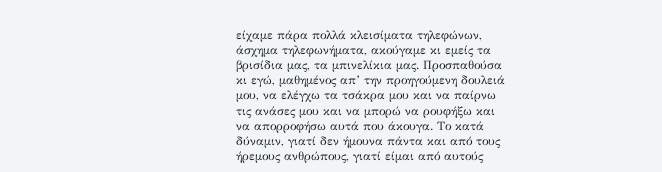είχαμε πάρα πολλά κλεισίματα τηλεφώνων, άσχημα τηλεφωνήματα, ακούγαμε κι εμείς τα βρισίδια μας, τα μπινελίκια μας. Προσπαθούσα κι εγώ, μαθημένος απ’ την προηγούμενη δουλειά μου, να ελέγχω τα τσάκρα μου και να παίρνω τις ανάσες μου και να μπορώ να ρουφήξω και να απορροφήσω αυτά που άκουγα. Το κατά δύναμιν, γιατί δεν ήμουνα πάντα και από τους ήρεμους ανθρώπους, γιατί είμαι από αυτούς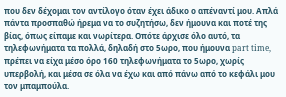που δεν δέχομαι τον αντίλογο όταν έχει άδικο ο απέναντί μου. Απλά πάντα προσπαθώ ήρεμα να το συζητήσω, δεν ήμουνα και ποτέ της βίας, όπως είπαμε και νωρίτερα. Οπότε άρχισε όλο αυτό, τα τηλεφωνήματα τα πολλά, δηλαδή στο 5ωρο, που ήμουνα part time, πρέπει να είχα μέσο όρο 160 τηλεφωνήματα το 5ωρο, χωρίς υπερβολή, και μέσα σε όλα να έχω και από πάνω από το κεφάλι μου τον μπαμπούλα.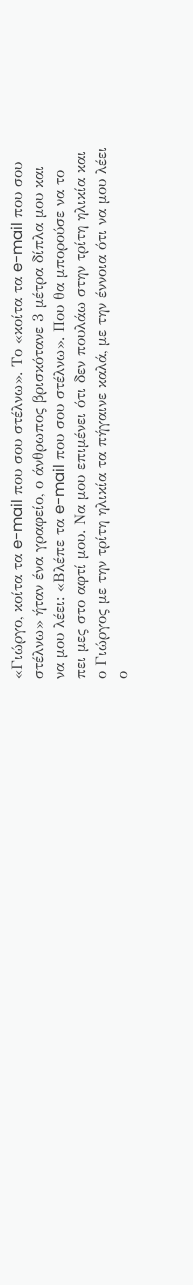«Γιώργο, κοίτα τα e-mail που σου στέλνω». Το «κοίτα τα e-mail που σου στέλνω» ήταν ένα γραφείο, ο άνθρωπος βρισκότανε 3 μέτρα δίπλα μου και να μου λέει: «Βλέπε τα e-mail που σου στέλνω». Που θα μπορούσε να το πει μες στο αφτί μου. Να μου επιμένει ότι δεν πουλάω στην τρίτη ηλικία και ο Γιώργος με την τρίτη ηλικία τα πήγαινε καλά, με την έννοια ότι να μου λέει ο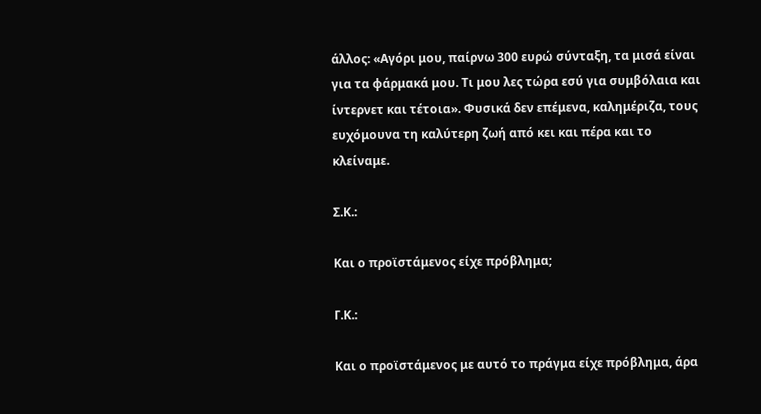άλλος: «Αγόρι μου, παίρνω 300 ευρώ σύνταξη, τα μισά είναι για τα φάρμακά μου. Τι μου λες τώρα εσύ για συμβόλαια και ίντερνετ και τέτοια». Φυσικά δεν επέμενα, καλημέριζα, τους ευχόμουνα τη καλύτερη ζωή από κει και πέρα και το κλείναμε.

Σ.Κ.:

Και ο προϊστάμενος είχε πρόβλημα;

Γ.Κ.:

Και ο προϊστάμενος με αυτό το πράγμα είχε πρόβλημα, άρα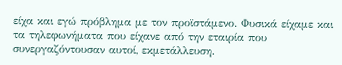είχα και εγώ πρόβλημα με τον προϊστάμενο. Φυσικά είχαμε και τα τηλεφωνήματα που είχανε από την εταιρία που συνεργαζόντουσαν αυτοί, εκμετάλλευση.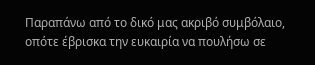Παραπάνω από το δικό μας ακριβό συμβόλαιο, οπότε έβρισκα την ευκαιρία να πουλήσω σε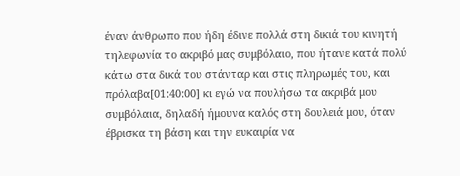έναν άνθρωπο που ήδη έδινε πολλά στη δικιά του κινητή τηλεφωνία το ακριβό μας συμβόλαιο, που ήτανε κατά πολύ κάτω στα δικά του στάνταρ και στις πληρωμές του, και πρόλαβα[01:40:00] κι εγώ να πουλήσω τα ακριβά μου συμβόλαια, δηλαδή ήμουνα καλός στη δουλειά μου, όταν έβρισκα τη βάση και την ευκαιρία να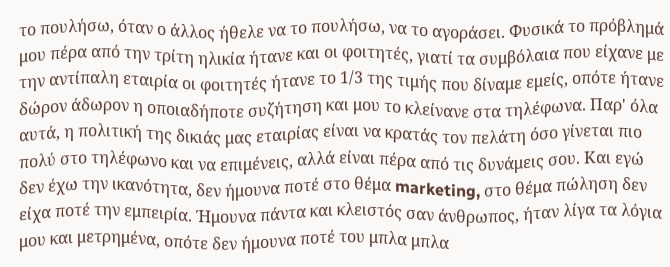το πουλήσω, όταν ο άλλος ήθελε να το πουλήσω, να το αγοράσει. Φυσικά το πρόβλημά μου πέρα από την τρίτη ηλικία ήτανε και οι φοιτητές, γιατί τα συμβόλαια που είχανε με την αντίπαλη εταιρία οι φοιτητές ήτανε το 1/3 της τιμής που δίναμε εμείς, οπότε ήτανε δώρον άδωρον η οποιαδήποτε συζήτηση και μου το κλείνανε στα τηλέφωνα. Παρ' όλα αυτά, η πολιτική της δικιάς μας εταιρίας είναι να κρατάς τον πελάτη όσο γίνεται πιο πολύ στο τηλέφωνο και να επιμένεις, αλλά είναι πέρα από τις δυνάμεις σου. Και εγώ δεν έχω την ικανότητα, δεν ήμουνα ποτέ στο θέμα marketing, στο θέμα πώληση δεν είχα ποτέ την εμπειρία. Ήμουνα πάντα και κλειστός σαν άνθρωπος, ήταν λίγα τα λόγια μου και μετρημένα, οπότε δεν ήμουνα ποτέ του μπλα μπλα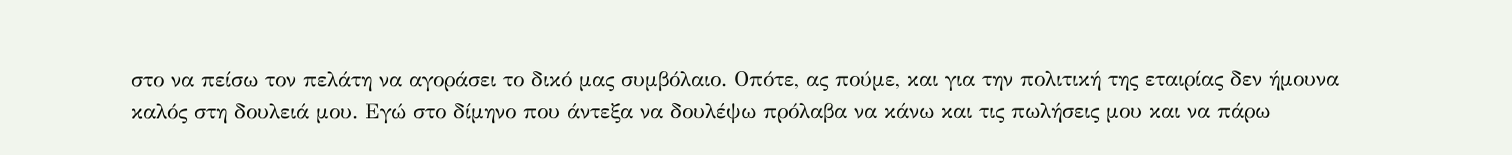στο να πείσω τον πελάτη να αγοράσει το δικό μας συμβόλαιο. Οπότε, ας πούμε, και για την πολιτική της εταιρίας δεν ήμουνα καλός στη δουλειά μου. Εγώ στο δίμηνο που άντεξα να δουλέψω πρόλαβα να κάνω και τις πωλήσεις μου και να πάρω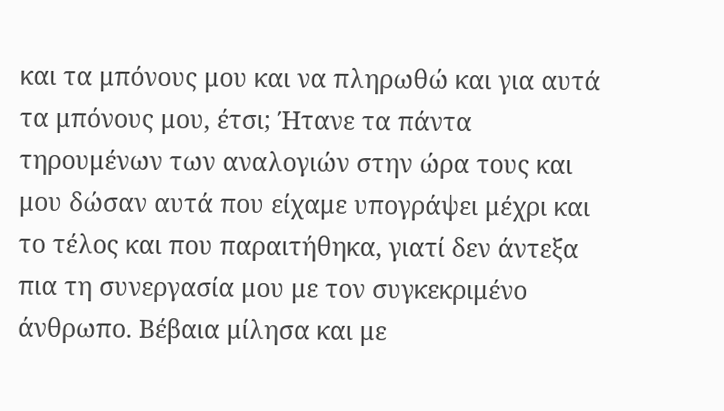και τα μπόνους μου και να πληρωθώ και για αυτά τα μπόνους μου, έτσι; Ήτανε τα πάντα τηρουμένων των αναλογιών στην ώρα τους και μου δώσαν αυτά που είχαμε υπογράψει μέχρι και το τέλος και που παραιτήθηκα, γιατί δεν άντεξα πια τη συνεργασία μου με τον συγκεκριμένο άνθρωπο. Βέβαια μίλησα και με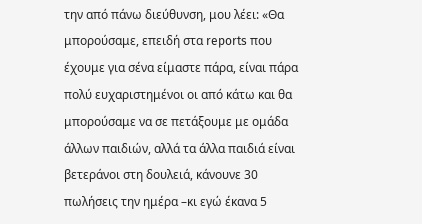την από πάνω διεύθυνση, μου λέει: «Θα μπορούσαμε, επειδή στα reports που έχουμε για σένα είμαστε πάρα, είναι πάρα πολύ ευχαριστημένοι οι από κάτω και θα μπορούσαμε να σε πετάξουμε με ομάδα άλλων παιδιών, αλλά τα άλλα παιδιά είναι βετεράνοι στη δουλειά, κάνουνε 30 πωλήσεις την ημέρα –κι εγώ έκανα 5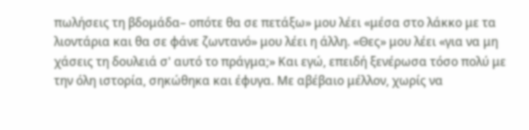πωλήσεις τη βδομάδα– οπότε θα σε πετάξω» μου λέει «μέσα στο λάκκο με τα λιοντάρια και θα σε φάνε ζωντανό» μου λέει η άλλη. «Θες» μου λέει «για να μη χάσεις τη δουλειά σ' αυτό το πράγμα;» Και εγώ, επειδή ξενέρωσα τόσο πολύ με την όλη ιστορία, σηκώθηκα και έφυγα. Με αβέβαιο μέλλον, χωρίς να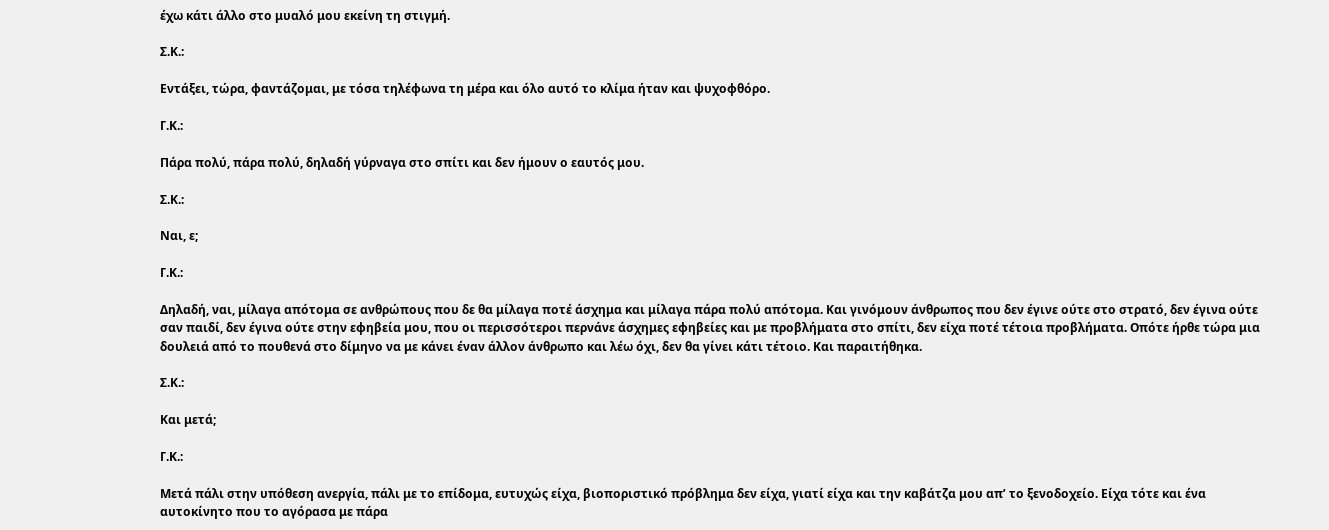έχω κάτι άλλο στο μυαλό μου εκείνη τη στιγμή.

Σ.Κ.:

Εντάξει, τώρα, φαντάζομαι, με τόσα τηλέφωνα τη μέρα και όλο αυτό το κλίμα ήταν και ψυχοφθόρο.

Γ.Κ.:

Πάρα πολύ, πάρα πολύ, δηλαδή γύρναγα στο σπίτι και δεν ήμουν ο εαυτός μου.

Σ.Κ.:

Ναι, ε;

Γ.Κ.:

Δηλαδή, ναι, μίλαγα απότομα σε ανθρώπους που δε θα μίλαγα ποτέ άσχημα και μίλαγα πάρα πολύ απότομα. Και γινόμουν άνθρωπος που δεν έγινε ούτε στο στρατό, δεν έγινα ούτε σαν παιδί, δεν έγινα ούτε στην εφηβεία μου, που οι περισσότεροι περνάνε άσχημες εφηβείες και με προβλήματα στο σπίτι, δεν είχα ποτέ τέτοια προβλήματα. Οπότε ήρθε τώρα μια δουλειά από το πουθενά στο δίμηνο να με κάνει έναν άλλον άνθρωπο και λέω όχι, δεν θα γίνει κάτι τέτοιο. Και παραιτήθηκα.

Σ.Κ.:

Και μετά;

Γ.Κ.:

Μετά πάλι στην υπόθεση ανεργία, πάλι με το επίδομα, ευτυχώς είχα, βιοποριστικό πρόβλημα δεν είχα, γιατί είχα και την καβάτζα μου απ’ το ξενοδοχείο. Είχα τότε και ένα αυτοκίνητο που το αγόρασα με πάρα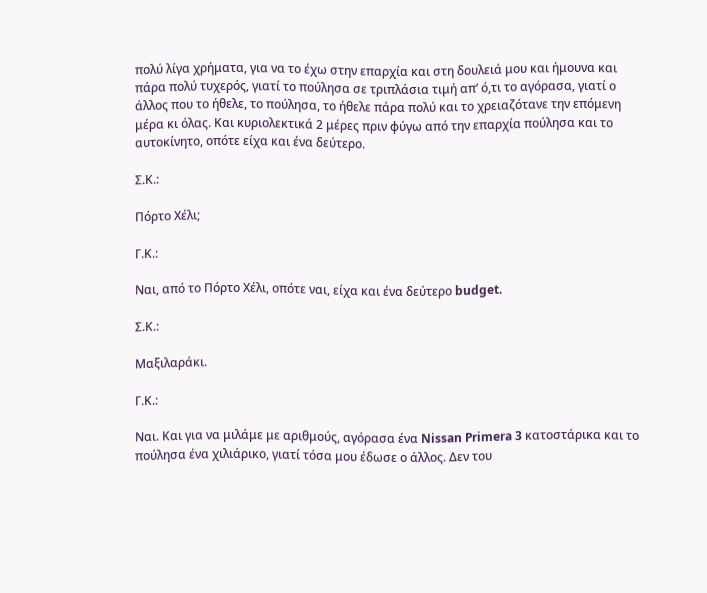πολύ λίγα χρήματα, για να το έχω στην επαρχία και στη δουλειά μου και ήμουνα και πάρα πολύ τυχερός, γιατί το πούλησα σε τριπλάσια τιμή απ’ ό,τι το αγόρασα, γιατί ο άλλος που το ήθελε, το πούλησα, το ήθελε πάρα πολύ και το χρειαζότανε την επόμενη μέρα κι όλας. Και κυριολεκτικά 2 μέρες πριν φύγω από την επαρχία πούλησα και το αυτοκίνητο, οπότε είχα και ένα δεύτερο.

Σ.Κ.:

Πόρτο Χέλι;

Γ.Κ.:

Ναι, από το Πόρτο Χέλι, οπότε ναι, είχα και ένα δεύτερο budget.

Σ.Κ.:

Μαξιλαράκι.

Γ.Κ.:

Ναι. Και για να μιλάμε με αριθμούς, αγόρασα ένα Nissan Primera 3 κατοστάρικα και το πούλησα ένα χιλιάρικο, γιατί τόσα μου έδωσε ο άλλος. Δεν του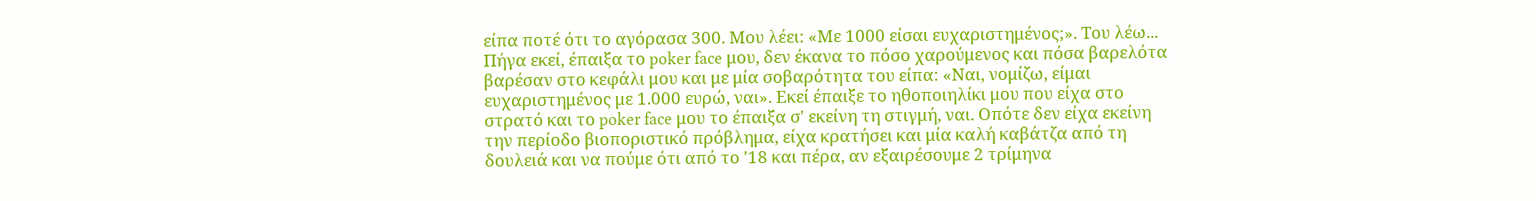είπα ποτέ ότι το αγόρασα 300. Μου λέει: «Με 1000 είσαι ευχαριστημένος;». Του λέω... Πήγα εκεί, έπαιξα το poker face μου, δεν έκανα το πόσο χαρούμενος και πόσα βαρελότα βαρέσαν στο κεφάλι μου και με μία σοβαρότητα του είπα: «Ναι, νομίζω, είμαι ευχαριστημένος με 1.000 ευρώ, ναι». Εκεί έπαιξε το ηθοποιηλίκι μου που είχα στο στρατό και το poker face μου το έπαιξα σ' εκείνη τη στιγμή, ναι. Οπότε δεν είχα εκείνη την περίοδο βιοποριστικό πρόβλημα, είχα κρατήσει και μία καλή καβάτζα από τη δουλειά και να πούμε ότι από το '18 και πέρα, αν εξαιρέσουμε 2 τρίμηνα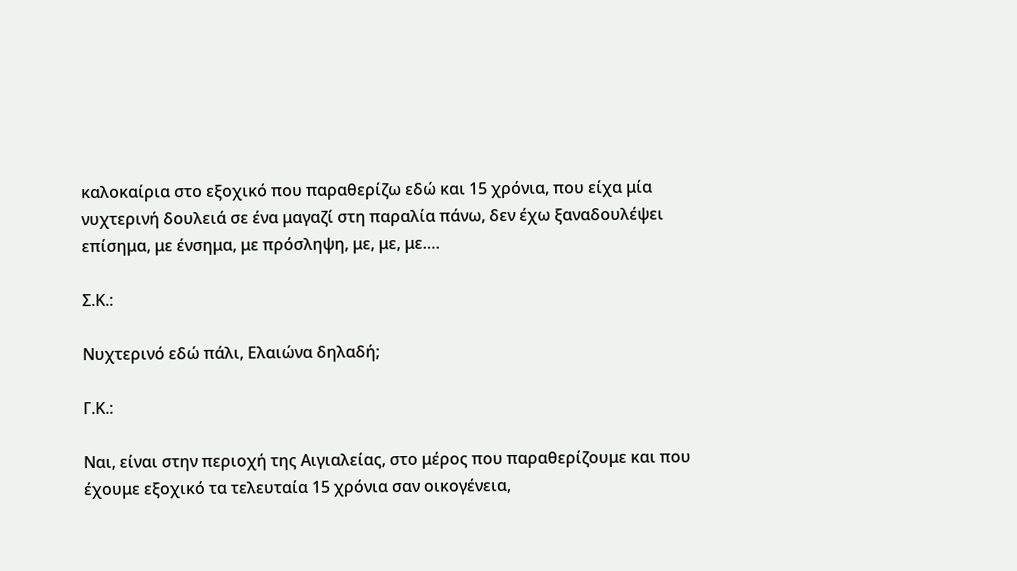καλοκαίρια στο εξοχικό που παραθερίζω εδώ και 15 χρόνια, που είχα μία νυχτερινή δουλειά σε ένα μαγαζί στη παραλία πάνω, δεν έχω ξαναδουλέψει επίσημα, με ένσημα, με πρόσληψη, με, με, με….

Σ.Κ.:

Νυχτερινό εδώ πάλι, Ελαιώνα δηλαδή;

Γ.Κ.:

Ναι, είναι στην περιοχή της Αιγιαλείας, στο μέρος που παραθερίζουμε και που έχουμε εξοχικό τα τελευταία 15 χρόνια σαν οικογένεια,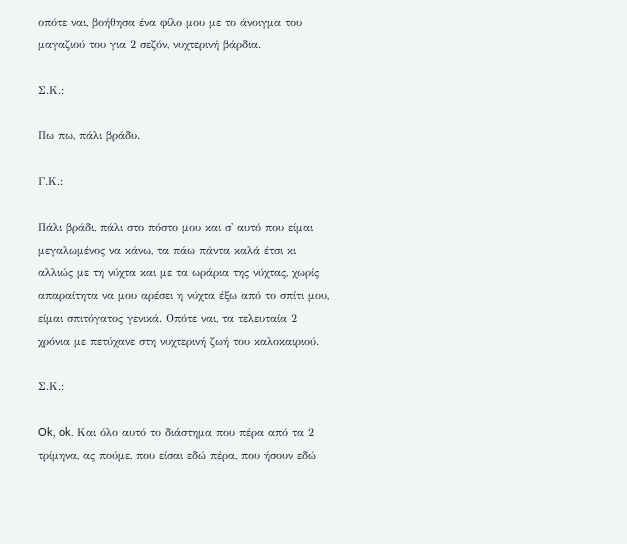οπότε ναι, βοήθησα ένα φίλο μου με το άνοιγμα του μαγαζιού του για 2 σεζόν, νυχτερινή βάρδια.

Σ.Κ.:

Πω πω, πάλι βράδυ.

Γ.Κ.:

Πάλι βράδι, πάλι στο πόστο μου και σ' αυτό που είμαι μεγαλωμένος να κάνω, τα πάω πάντα καλά έτσι κι αλλιώς με τη νύχτα και με τα ωράρια της νύχτας, χωρίς απαραίτητα να μου αρέσει η νύχτα έξω από το σπίτι μου, είμαι σπιτόγατος γενικά. Οπότε ναι, τα τελευταία 2 χρόνια με πετύχανε στη νυχτερινή ζωή του καλοκαιριού.

Σ.Κ.:

Ok, ok. Και όλο αυτό το διάστημα που πέρα από τα 2 τρίμηνα, ας πούμε, που είσαι εδώ πέρα, που ήσουν εδώ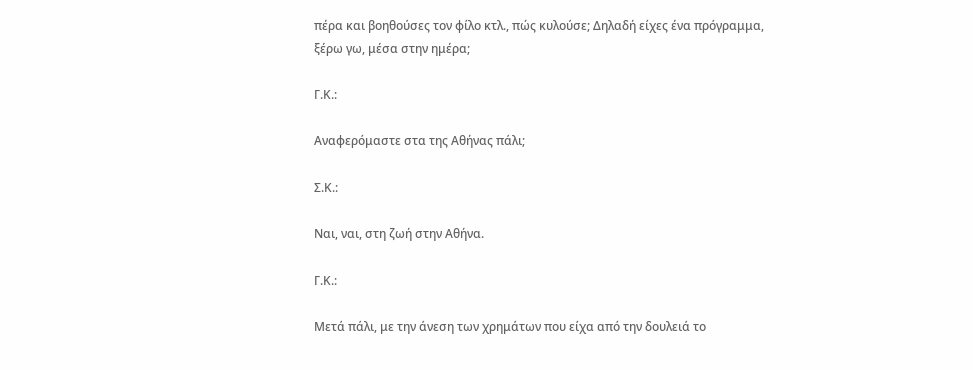πέρα και βοηθούσες τον φίλο κτλ., πώς κυλούσε; Δηλαδή είχες ένα πρόγραμμα, ξέρω γω, μέσα στην ημέρα;

Γ.Κ.:

Αναφερόμαστε στα της Αθήνας πάλι;

Σ.Κ.:

Ναι, ναι, στη ζωή στην Αθήνα.

Γ.Κ.:

Μετά πάλι, με την άνεση των χρημάτων που είχα από την δουλειά το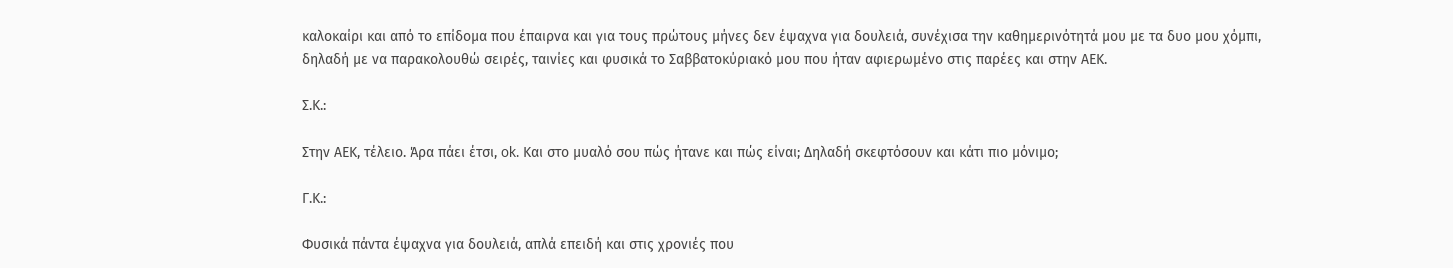καλοκαίρι και από το επίδομα που έπαιρνα και για τους πρώτους μήνες δεν έψαχνα για δουλειά, συνέχισα την καθημερινότητά μου με τα δυο μου χόμπι, δηλαδή με να παρακολουθώ σειρές, ταινίες και φυσικά το Σαββατοκύριακό μου που ήταν αφιερωμένο στις παρέες και στην ΑΕΚ.

Σ.Κ.:

Στην ΑΕΚ, τέλειο. Άρα πάει έτσι, ok. Και στο μυαλό σου πώς ήτανε και πώς είναι; Δηλαδή σκεφτόσουν και κάτι πιο μόνιμο;

Γ.Κ.:

Φυσικά πάντα έψαχνα για δουλειά, απλά επειδή και στις χρονιές που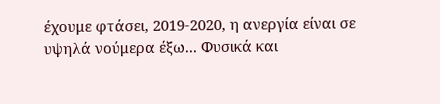έχουμε φτάσει, 2019-2020, η ανεργία είναι σε υψηλά νούμερα έξω... Φυσικά και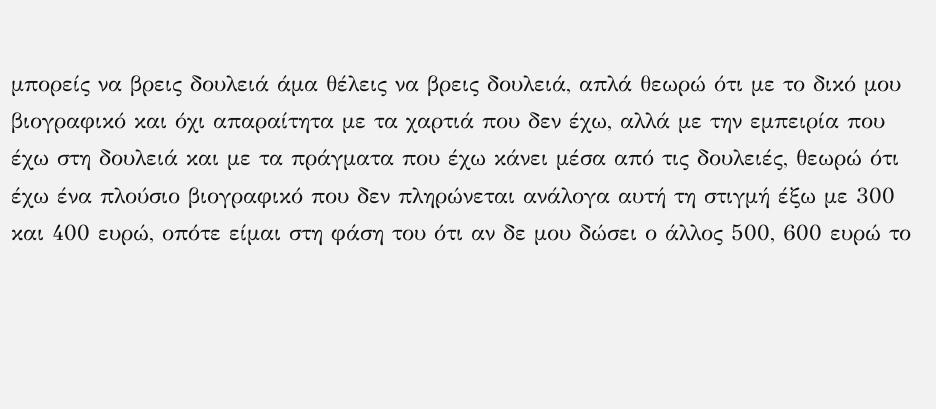μπορείς να βρεις δουλειά άμα θέλεις να βρεις δουλειά, απλά θεωρώ ότι με το δικό μου βιογραφικό και όχι απαραίτητα με τα χαρτιά που δεν έχω, αλλά με την εμπειρία που έχω στη δουλειά και με τα πράγματα που έχω κάνει μέσα από τις δουλειές, θεωρώ ότι έχω ένα πλούσιο βιογραφικό που δεν πληρώνεται ανάλογα αυτή τη στιγμή έξω με 300 και 400 ευρώ, οπότε είμαι στη φάση του ότι αν δε μου δώσει ο άλλος 500, 600 ευρώ το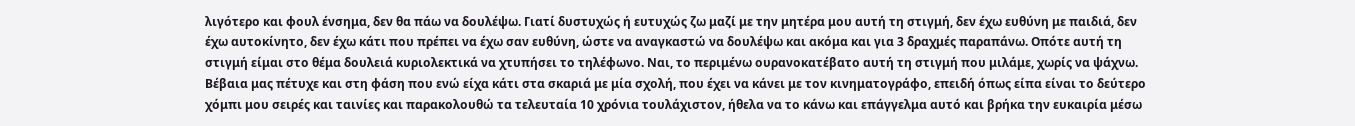λιγότερο και φουλ ένσημα, δεν θα πάω να δουλέψω. Γιατί δυστυχώς ή ευτυχώς ζω μαζί με την μητέρα μου αυτή τη στιγμή, δεν έχω ευθύνη με παιδιά, δεν έχω αυτοκίνητο, δεν έχω κάτι που πρέπει να έχω σαν ευθύνη, ώστε να αναγκαστώ να δουλέψω και ακόμα και για 3 δραχμές παραπάνω. Οπότε αυτή τη στιγμή είμαι στο θέμα δουλειά κυριολεκτικά να χτυπήσει το τηλέφωνο. Ναι, το περιμένω ουρανοκατέβατο αυτή τη στιγμή που μιλάμε, χωρίς να ψάχνω. Βέβαια μας πέτυχε και στη φάση που ενώ είχα κάτι στα σκαριά με μία σχολή, που έχει να κάνει με τον κινηματογράφο, επειδή όπως είπα είναι το δεύτερο χόμπι μου σειρές και ταινίες και παρακολουθώ τα τελευταία 10 χρόνια τουλάχιστον, ήθελα να το κάνω και επάγγελμα αυτό και βρήκα την ευκαιρία μέσω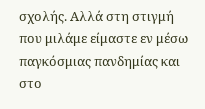σχολής. Αλλά στη στιγμή που μιλάμε είμαστε εν μέσω παγκόσμιας πανδημίας και στο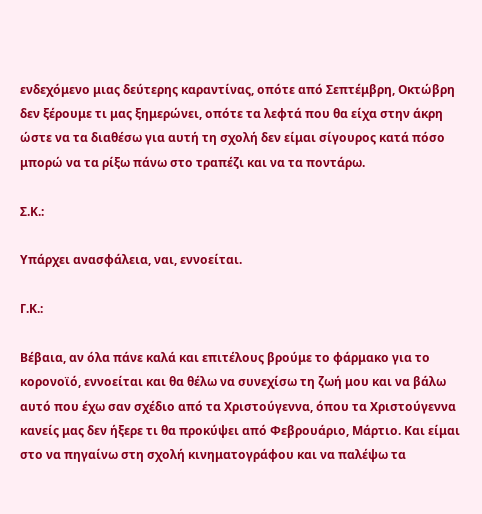ενδεχόμενο μιας δεύτερης καραντίνας, οπότε από Σεπτέμβρη, Οκτώβρη δεν ξέρουμε τι μας ξημερώνει, οπότε τα λεφτά που θα είχα στην άκρη ώστε να τα διαθέσω για αυτή τη σχολή δεν είμαι σίγουρος κατά πόσο μπορώ να τα ρίξω πάνω στο τραπέζι και να τα ποντάρω.

Σ.Κ.:

Υπάρχει ανασφάλεια, ναι, εννοείται.

Γ.Κ.:

Βέβαια, αν όλα πάνε καλά και επιτέλους βρούμε το φάρμακο για το κορονοϊό, εννοείται και θα θέλω να συνεχίσω τη ζωή μου και να βάλω αυτό που έχω σαν σχέδιο από τα Χριστούγεννα, όπου τα Χριστούγεννα κανείς μας δεν ήξερε τι θα προκύψει από Φεβρουάριο, Μάρτιο. Και είμαι στο να πηγαίνω στη σχολή κινηματογράφου και να παλέψω τα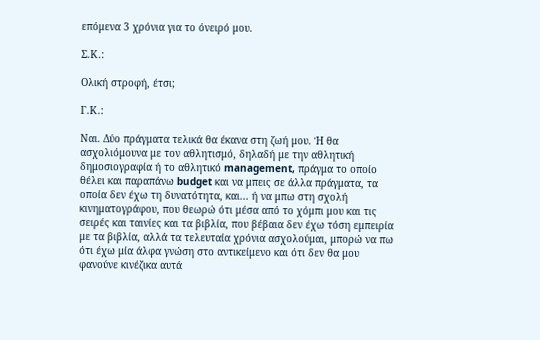επόμενα 3 χρόνια για το όνειρό μου.

Σ.Κ.:

Ολική στροφή, έτσι;

Γ.Κ.:

Ναι. Δύο πράγματα τελικά θα έκανα στη ζωή μου. Ή θα ασχολιόμουνα με τον αθλητισμό, δηλαδή με την αθλητική δημοσιογραφία ή το αθλητικό management, πράγμα το οποίο θέλει και παραπάνω budget και να μπεις σε άλλα πράγματα, τα οποία δεν έχω τη δυνατότητα, και... ή να μπω στη σχολή κινηματογράφου, που θεωρώ ότι μέσα από το χόμπι μου και τις σειρές και ταινίες και τα βιβλία, που βέβαια δεν έχω τόση εμπειρία με τα βιβλία, αλλά τα τελευταία χρόνια ασχολούμαι, μπορώ να πω ότι έχω μία άλφα γνώση στο αντικείμενο και ότι δεν θα μου φανούνε κινέζικα αυτά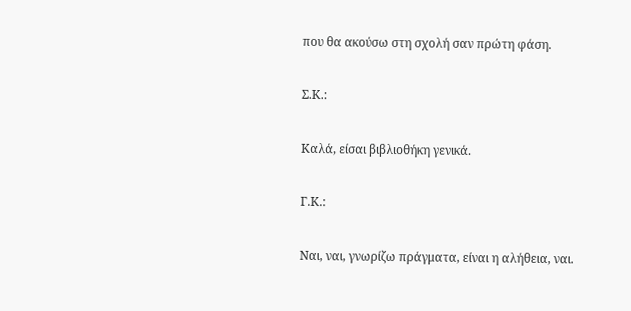που θα ακούσω στη σχολή σαν πρώτη φάση.

Σ.Κ.:

Καλά, είσαι βιβλιοθήκη γενικά.

Γ.Κ.:

Ναι, ναι, γνωρίζω πράγματα, είναι η αλήθεια, ναι.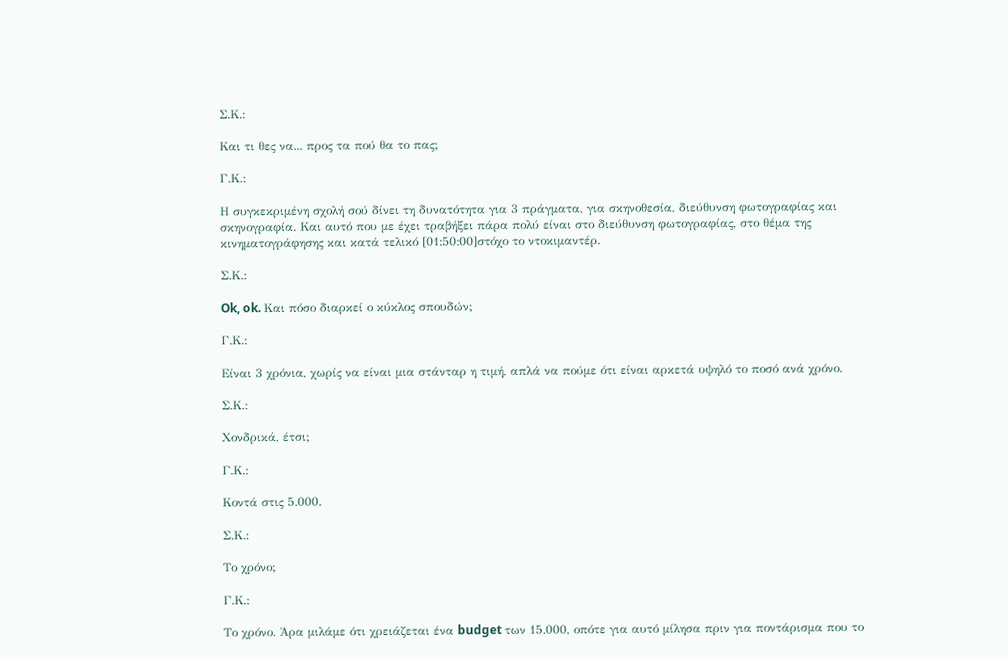Σ.Κ.:

Και τι θες να... προς τα πού θα το πας;

Γ.Κ.:

Η συγκεκριμένη σχολή σού δίνει τη δυνατότητα για 3 πράγματα, για σκηνοθεσία, διεύθυνση φωτογραφίας και σκηνογραφία. Και αυτό που με έχει τραβήξει πάρα πολύ είναι στο διεύθυνση φωτογραφίας, στο θέμα της κινηματογράφησης και κατά τελικό [01:50:00]στόχο το ντοκιμαντέρ.

Σ.Κ.:

Ok, ok. Και πόσο διαρκεί ο κύκλος σπουδών;

Γ.Κ.:

Είναι 3 χρόνια, χωρίς να είναι μια στάνταρ η τιμή, απλά να πούμε ότι είναι αρκετά υψηλό το ποσό ανά χρόνο.

Σ.Κ.:

Χονδρικά, έτσι;

Γ.Κ.:

Κοντά στις 5.000.

Σ.Κ.:

Το χρόνο;

Γ.Κ.:

Το χρόνο. Άρα μιλάμε ότι χρειάζεται ένα budget των 15.000, οπότε για αυτό μίλησα πριν για ποντάρισμα που το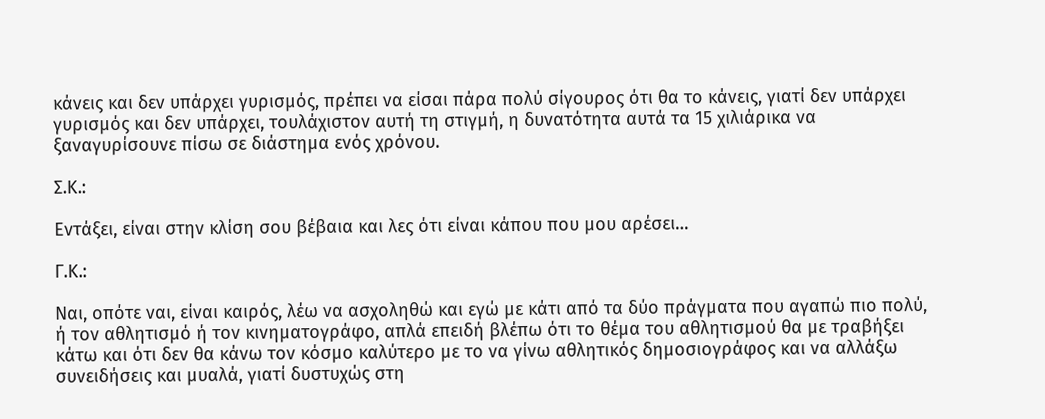κάνεις και δεν υπάρχει γυρισμός, πρέπει να είσαι πάρα πολύ σίγουρος ότι θα το κάνεις, γιατί δεν υπάρχει γυρισμός και δεν υπάρχει, τουλάχιστον αυτή τη στιγμή, η δυνατότητα αυτά τα 15 χιλιάρικα να ξαναγυρίσουνε πίσω σε διάστημα ενός χρόνου.

Σ.Κ.:

Εντάξει, είναι στην κλίση σου βέβαια και λες ότι είναι κάπου που μου αρέσει…

Γ.Κ.:

Ναι, οπότε ναι, είναι καιρός, λέω να ασχοληθώ και εγώ με κάτι από τα δύο πράγματα που αγαπώ πιο πολύ, ή τον αθλητισμό ή τον κινηματογράφο, απλά επειδή βλέπω ότι το θέμα του αθλητισμού θα με τραβήξει κάτω και ότι δεν θα κάνω τον κόσμο καλύτερο με το να γίνω αθλητικός δημοσιογράφος και να αλλάξω συνειδήσεις και μυαλά, γιατί δυστυχώς στη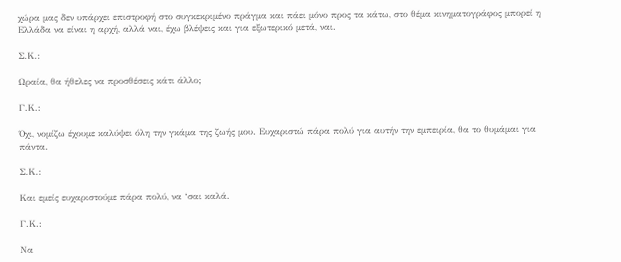χώρα μας δεν υπάρχει επιστροφή στο συγκεκριμένο πράγμα και πάει μόνο προς τα κάτω, στο θέμα κινηματογράφος μπορεί η Ελλάδα να είναι η αρχή, αλλά ναι, έχω βλέψεις και για εξωτερικό μετά, ναι.

Σ.Κ.:

Ωραία, θα ήθελες να προσθέσεις κάτι άλλο;

Γ.Κ.:

Όχι, νομίζω έχουμε καλύψει όλη την γκάμα της ζωής μου. Ευχαριστώ πάρα πολύ για αυτήν την εμπειρία, θα το θυμάμαι για πάντα.

Σ.Κ.:

Και εμείς ευχαριστούμε πάρα πολύ, να ‘σαι καλά.

Γ.Κ.:

Να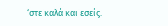‘στε καλά και εσείς.